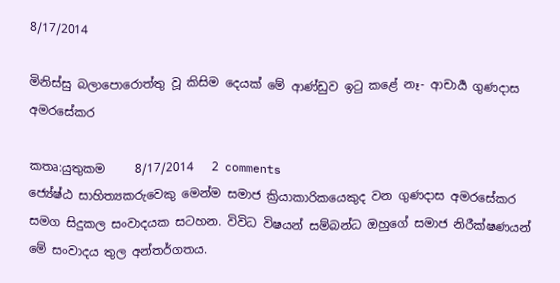8/17/2014

මිනිස්සු බලාපොරොත්තු වූ කිසිම දෙයක් මේ ආණ්ඩුව ඉටු කළේ නෑ- ආචාර්‍ය ගුණදාස අමරසේකර

කතෘ:යුතුකම     8/17/2014   2 comments
ජ්‍යේෂ්ඨ සාහිත්‍යකරුවෙකු මෙන්ම සමාජ ක්‍රියාකාරිකයෙකුද වන ගුණදාස අමරසේකර සමග සිදුකල සංවාදයක සටහන. විවිධ විෂයන් සම්බන්ධ ඔහුගේ සමාජ නිරීක්ෂණයන් මේ සංවාදය තුල අන්තර්ගතය.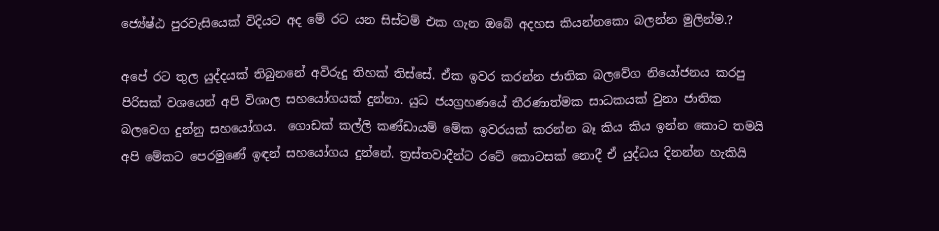ජ්‍යේෂ්ඨ පුරවැසියෙක් විදියට අද මේ රට යන සිස්ටම් එක ගැන ඔබේ අදහස කියන්නකො බලන්න මුලින්ම.?

අපේ රට තුල යුද්දයක් තිබුනනේ අවිරුදු තිහක් තිස්සේ. ඒක ඉවර කරන්න ජාතික බලවේග නියෝජනය කරපු පිරිසක් වශයෙන් අපි විශාල සහයෝගයක් දුන්නා. යුධ ජයග්‍රහණයේ තීරණාත්මක සාධකයක් වුනා ජාතික බලවෙග දුන්නු සහයෝගය.  ගොඩක් කල්ලි කණ්ඩායම් මේක ඉවරයක් කරන්න බෑ කිය කිය ඉන්න කොට තමයි අපි මේකට පෙරමුණේ ඉඳන් සහයෝගය දුන්නේ. ත්‍රස්තවාදීන්ට රටේ කොටසක් නොදී ඒ යුද්ධය දිනන්න හැකියි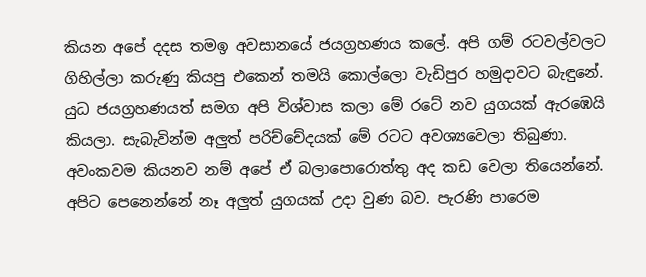කියන අපේ දදස තමඉ අවසානයේ ජයග්‍රහණය කලේ. අපි ගම් රටවල්වලට ගිහිල්ලා කරුණු කියපු එකෙන් තමයි කොල්ලො වැඩිපුර හමුදාවට බැඳුනේ.
යුධ ජයග්‍රහණයත් සමග අපි විශ්වාස කලා මේ රටේ නව යුගයක් ඇරඹෙයි කියලා. සැබැවින්ම අලුත් පරිච්චේදයක් මේ රටට අවශ්‍යවෙලා තිබුණා. අවංකවම කියනව නම් අපේ ඒ බලාපොරොත්තු අද කඩ වෙලා තියෙන්නේ. අපිට පෙනෙන්නේ නෑ අලුත් යුගයක් උදා වුණ බව. පැරණි පාරෙම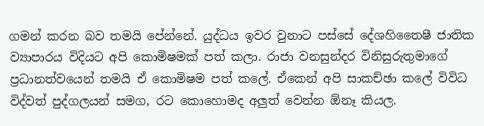ගමන් කරන බව තමයි පේන්නේ. යුද්ධය ඉවර වුනාට පස්සේ දේශහිතෛෂී ජාතික ව්‍යාපාරය විදියට අපි කොමිෂමක් පත් කලා. රාජා වනසුන්දර විනිසුරුතුමාගේ  ප්‍රධානත්වයෙන් තමයි ඒ කොමිෂම පත් කලේ. ඒකෙන් අපි සාකච්ඡා කලේ විවිධ විද්වත් පුද්ගලයන් සමග, රට කොහොමද අලුත් වෙන්න ඕනෑ කියල.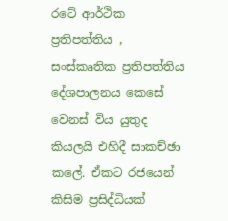රටේ ආර්ථික ප්‍රතිපත්තිය , සංස්කෘතික ප්‍රතිපත්තිය  දේශපාලනය කෙසේ වෙනස් විය යුතුද කියලයි එහිදී සාකච්ඡා කලේ. ඒකට රජයෙන් කිසිම ප්‍රසිද්ධියක්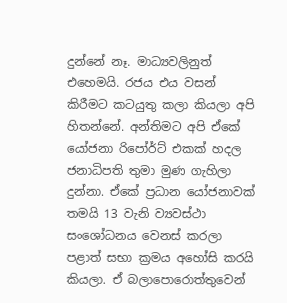දුන්නේ නෑ. මාධ්‍යවලිනුත් එහෙමයි. රජය එය වසන් කිරීමට කටයුතු කලා කියලා අපි හිතන්නේ. අන්තිමට අපි ඒකේ යෝජනා රිපෝර්ට් එකක් හදල  ජනාධිපති තුමා මුණ ගැහිලා දුන්නා. ඒකේ ප්‍රධාන යෝජනාවක් තමයි 13 වැනි ව්‍යවස්ථා සංශෝධනය වෙනස් කරලා පළාත් සභා ක්‍රමය අහෝසි කරයි කියලා. ඒ බලාපොරොත්තුවෙන්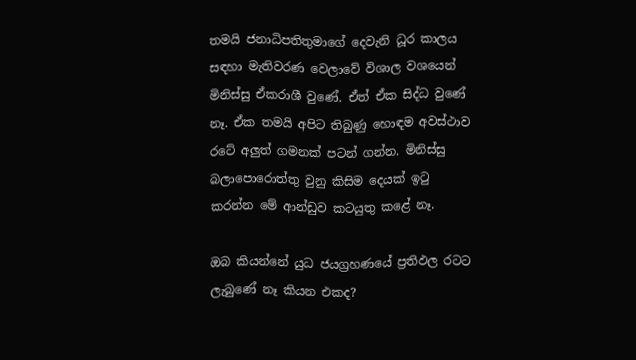තමයි ජනාධිපතිතුමාගේ දෙවැනි ධූර කාලය සඳහා මැතිවරණ වෙලාවේ විශාල වශයෙන් මිනිස්සු ඒකරාශී වුණේ. ඒත් ඒක සිද්ධ වුණේ නෑ. ඒක තමයි අපිට තිබුණු හොඳම අවස්ථාව රටේ අලුත් ගමනක් පටන් ගන්න. මිනිස්සු බලාපොරොත්තු වුනු කිසිම දෙයක් ඉටු කරන්න මේ ආන්ඩුව කටයුතු කළේ නෑ.

ඔබ කියන්නේ යුධ ජයග්‍රහණයේ ප්‍රතිඵල රටට ලැබුණේ නෑ කියන එකද?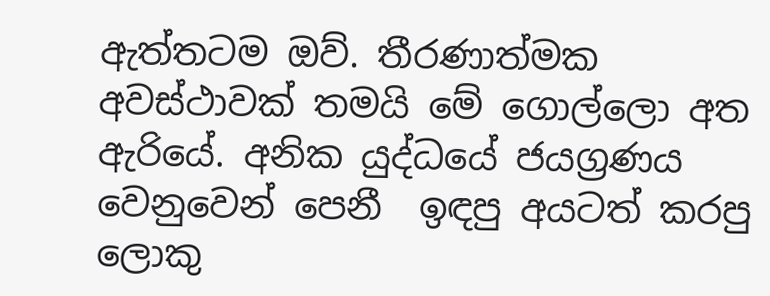ඇත්තටම ඔව්. තීරණාත්මක අවස්ථාවක් තමයි මේ ගොල්ලො අත ඇරියේ. අනික යුද්ධයේ ජයග්‍රණය වෙනුවෙන් පෙනී  ඉඳපු අයටත් කරපු ලොකු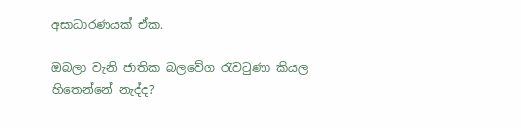අසාධාරණයක් ඒක.

ඔබලා වැනි ජාතික බලවේග රැවටුණා කියල හිතෙන්නේ නැද්ද?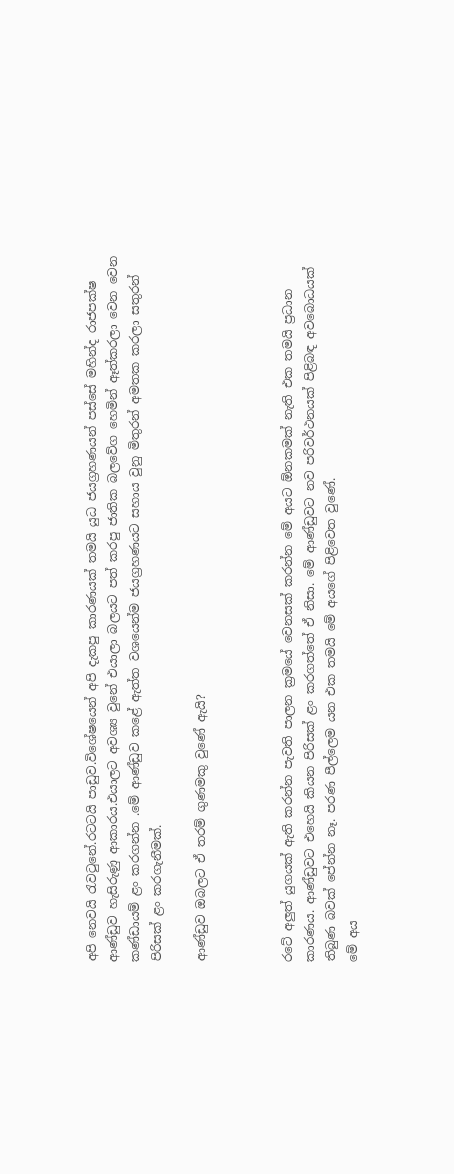අපි නෙවයි රැවටුනේ.රටටයි පාඩුව.විශේෂයෙන් අපි දැකපු කාරණයක් තමයි යුධ ජයග්‍රහණයන් පස්සේ මහින්ද රාජපක්ෂ ආණ්ඩුව හැසිරුණු ආකාරය.එයාලට අවශ්‍ය වුනේ එයාලා බලයට පත් කරපු ජාතික බලවේග හෙමින් ඈත්කරලා වෙන වෙන කණ්ඩායම් ළං කරගන්න .මේ ආණ්ඩුව කළේ ඇත්ත වශයෙන්ම ජයග්‍රහණයට සහාය වුනු මිතුරන් අමතක කරලා සතුරන් පිරිසක් ළං කරගැනීමක්.

ආණ්ඩුව ඔබලට ඒ තරම් ගුණමකු වුණේ ඇයි?



රටේ අලුත් යුගයක් ඇති කරන්න පැවති පාලන ක්‍රමයේ වෙනසක් කරන්න මේ අයට ඕනකමක් නැති එක තමයි ප්‍රධාන කාරණය. ආණ්ඩුවට එහෙයි කියන පිරිසක් ළං කරගත්තේ ඒ නිසා. මේ ආණ්ඩුවට නව පරිවර්ථනයක් පිළිබඳ අවබොධයක් තිබුණ බවක් පේන්න නෑ. පරණ පීල්ලෙම යන එක තමයි මේ අයගේ පිළිවෙත වුණේ.
මේ අය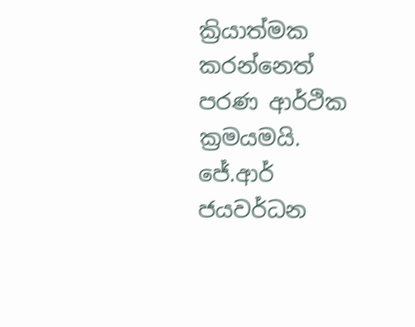ක්‍රියාත්මක කරන්නෙත් පරණ ආර්ථික ක්‍රමයමයි. ජේ.ආර් ජයවර්ධන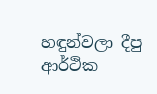හඳුන්වලා දීපු ආර්ථික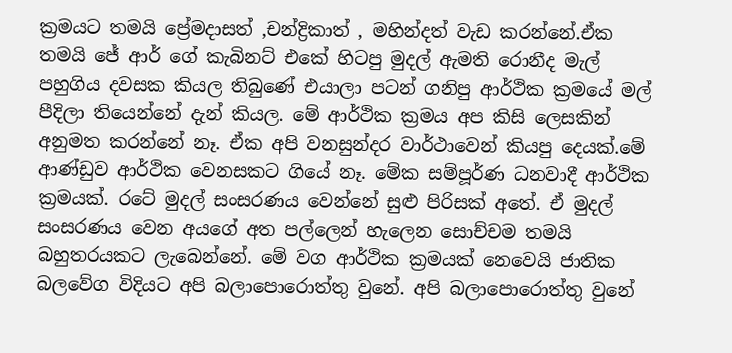ක්‍රමයට තමයි ප්‍රේමදාසත් ,චන්ද්‍රිකාත් , මහින්දත් වැඩ කරන්නේ.ඒක තමයි ජේ ආර් ගේ කැබිනට් එකේ හිටපු මුදල් ඇමති රොනීද මැල් පහුගිය දවසක කියල තිබුණේ එයාලා පටන් ගනිපු ආර්ථික ක්‍රමයේ මල් පීදිලා තියෙන්නේ දැන් කියල. මේ ආර්ථික ක්‍රමය අප කිසි ලෙසකින් අනුමත කරන්නේ නෑ. ඒක අපි වනසුන්දර වාර්ථාවෙන් කියපු දෙයක්.මේ ආණ්ඩුව ආර්ථික වෙනසකට ගියේ නෑ. මේක සම්පූර්ණ ධනවාදී ආර්ථික ක්‍රමයක්. රටේ මුදල් සංසරණය වෙන්නේ සුළු පිරිසක් අතේ. ඒ මුදල් සංසරණය වෙන අයගේ අත පල්ලෙන් හැලෙන සොච්චම තමයි බහුතරයකට ලැබෙන්නේ. මේ වග ආර්ථික ක්‍රමයක් නෙවෙයි ජාතික බලවේග විදියට අපි බලාපොරොත්තු වුනේ. අපි බලාපොරොත්තු වුනේ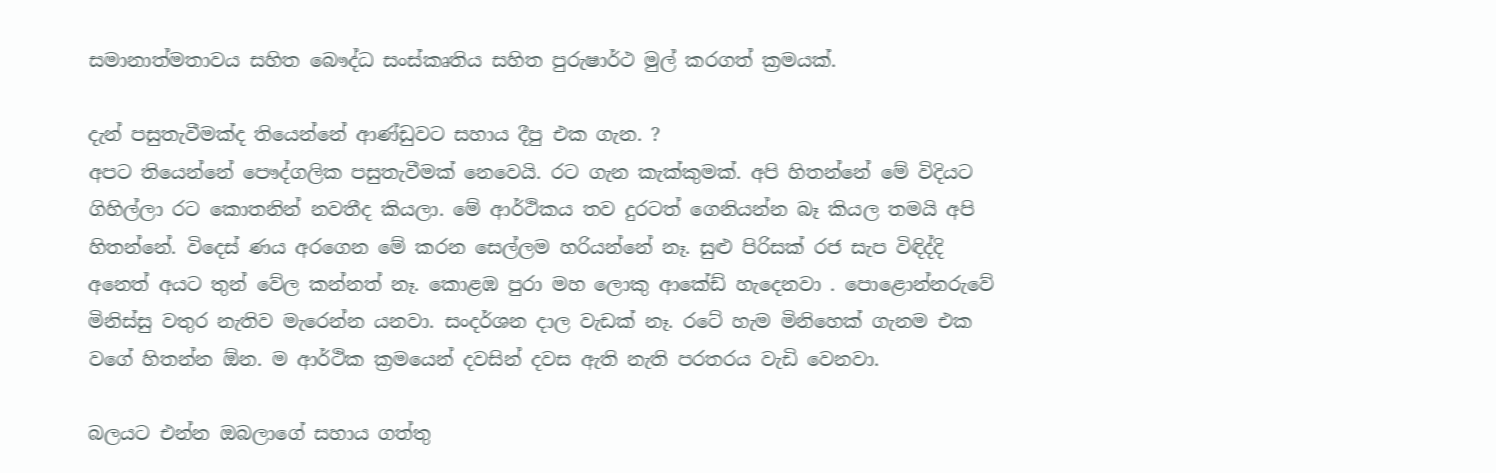සමානාත්මතාවය සහිත බෞද්ධ සංස්කෘතිය සහිත පුරුෂාර්ථ මුල් කරගත් ක්‍රමයක්.

දැන් පසුතැවීමක්ද තියෙන්නේ ආණ්ඩුවට සහාය දීපු එක ගැන. ?
අපට තියෙන්නේ පෞද්ගලික පසුතැවීමක් නෙවෙයි. රට ගැන කැක්කුමක්. අපි හිතන්නේ මේ විදියට ගිහිල්ලා රට කොතනින් නවතීද කියලා. මේ ආර්ථිකය තව දුරටත් ගෙනියන්න බෑ කියල තමයි අපි හිතන්නේ. විදෙස් ණය අරගෙන මේ කරන සෙල්ලම හරියන්නේ නෑ. සුළු පිරිසක් රජ සැප විඳිද්දි අනෙත් අයට තුන් වේල කන්නත් නෑ. කොළඹ පුරා මහ ලොකු ආකේඩ් හැදෙනවා . පොළොන්නරුවේ මිනිස්සු වතුර නැතිව මැරෙන්න යනවා. සංදර්ශන දාල වැඩක් නෑ. රටේ හැම මිනිහෙක් ගැනම එක වගේ හිතන්න ඕන. ම ආර්ථික ක්‍රමයෙන් දවසින් දවස ඇති නැති පරතරය වැඩි වෙනවා.

බලයට එන්න ඔබලාගේ සහාය ගත්තු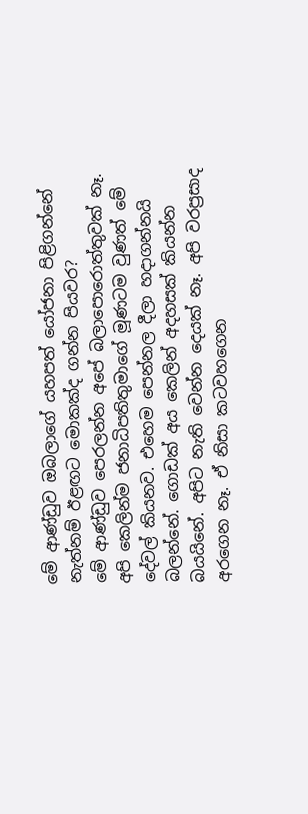මේ ආණ්ඩුව ඔබලාගේ යහපත් යෝජනා පිළිගන්නේ නැත්නම් ඊළඟට මොකක්ද ගන්න පියවර?
මේ ආණ්ඩුව පෙරලන්න අපේ බලාපොරොත්තුවක් නෑ. අපි කෙලින්ම ජනාධිපතිතුමාගේ මූණටම වුණත් මේ දේවල් කියනව. එහෙම පෙන්නල දීලා හදාගන්නයි බලන්නේ. ගොඩක් අය කෙලින් අදහසක් කියන්න බයයිනේ. අපිට නැති වෙන්න දෙයක් නෑ. අපි වරප්‍රසාද අරගෙන නෑ. ඒ නිසා කටවහගෙන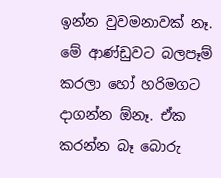ඉන්න වුවමනාවක් නෑ. මේ ආණ්ඩුවට බලපෑම් කරලා හෝ හරිමගට දාගන්න ඕනෑ. ඒක කරන්න බෑ බොරු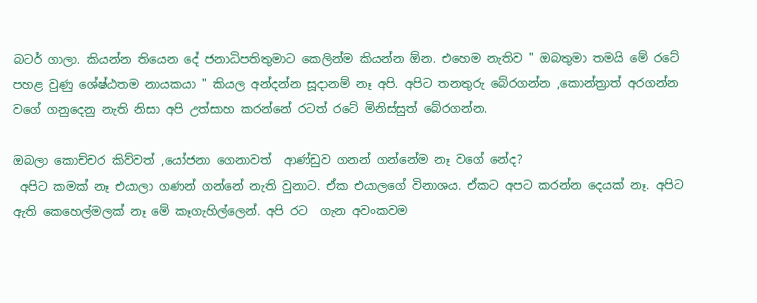බටර් ගාලා. කියන්න තියෙන දේ ජනාධිපතිතුමාට කෙලින්ම කියන්න ඕන. එහෙම නැතිව " ඔබතුමා තමයි මේ රටේ පහළ වුණු ශේෂ්ඨතම නායකයා " කියල අන්දන්න සූදානම් නෑ අපි. අපිට තනතුරු බේරගන්න ,කොන්ත්‍රාත් අරගන්න  වගේ ගනුදෙනු නැති නිසා අපි උත්සාහ කරන්නේ රටත් රටේ මිනිස්සුත් බේරගන්න.

ඔබලා කොච්චර කිව්වත් ,යෝජනා ගෙනාවත්  ආණ්ඩුව ගනන් ගන්නේම නෑ වගේ නේද?
 අපිට කමක් නෑ එයාලා ගණන් ගන්නේ නැති වුනාට. ඒක එයාලගේ විනාශය. ඒකට අපට කරන්න දෙයක් නෑ. අපිට ඇති කෙහෙල්මලක් නෑ මේ කෑගැහිල්ලෙන්. අපි රට  ගැන අවංකවම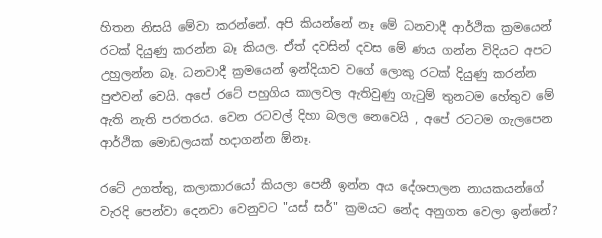හිතන නිසයි මේවා කරන්නේ. අපි කියන්නේ නෑ මේ ධනවාදී ආර්ථික ක්‍රමයෙන් රටක් දියුණු කරන්න බෑ කියල. ඒත් දවසින් දවස මේ ණය ගන්න විදියට අපට උහුලන්න බෑ. ධනවාදී ක්‍රමයෙන් ඉන්දියාව වගේ ලොකු රටක් දියුණු කරන්න පුළුවන් වෙයි. අපේ රටේ පහුගිය කාලවල ඇතිවුණු ගැටුම් තුනටම හේතුව මේ ඇති නැති පරතරය. වෙන රටවල් දිහා බලල නෙවෙයි , අපේ රටටම ගැලපෙන ආර්ථික මොඩලයක් හදාගන්න ඕනෑ.

රටේ උගත්තු, කලාකාරයෝ කියලා පෙනී ඉන්න අය දේශපාලන නායකයන්ගේ වැරදි පෙන්වා දෙනවා වෙනුවට "යස් සර්" ක්‍රමයට නේද අනුගත වෙලා ඉන්නේ?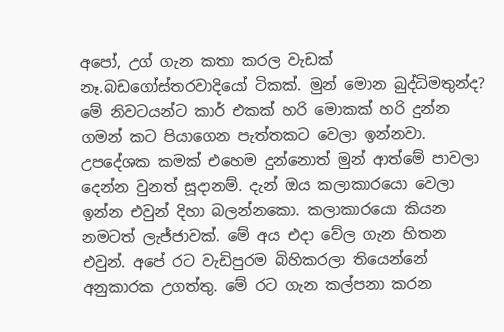අපෝ, උග් ගැන කතා කරල වැඩක් නෑ.බඩගෝස්තරවාදියෝ ටිකක්. මුන් මොන බුද්ධිමතුන්ද? මේ නිවටයන්ට කාර් එකක් හරි මොකක් හරි දුන්න ගමන් කට පියාගෙන පැත්තකට වෙලා ඉන්නවා. උපදේශක කමක් එහෙම දුන්නොත් මුන් ආත්මේ පාවලා දෙන්න වුනත් සූදානම්. දැන් ඔය කලාකාරයො වෙලා ඉන්න එවුන් දිහා බලන්නකො. කලාකාරයො කියන නමටත් ලැජ්ජාවක්. මේ අය එදා වේල ගැන හිතන එවුන්. අපේ රට වැඩිපුරම බිහිකරලා තියෙන්නේ අනුකාරක උගත්තු. මේ රට ගැන කල්පනා කරන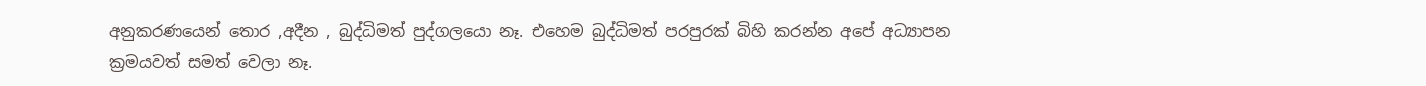අනුකරණයෙන් තොර ,අදීන , බුද්ධිමත් පුද්ගලයො නෑ. එහෙම බුද්ධිමත් පරපුරක් බිහි කරන්න අපේ අධ්‍යාපන ක්‍රමයවත් සමත් වෙලා නෑ.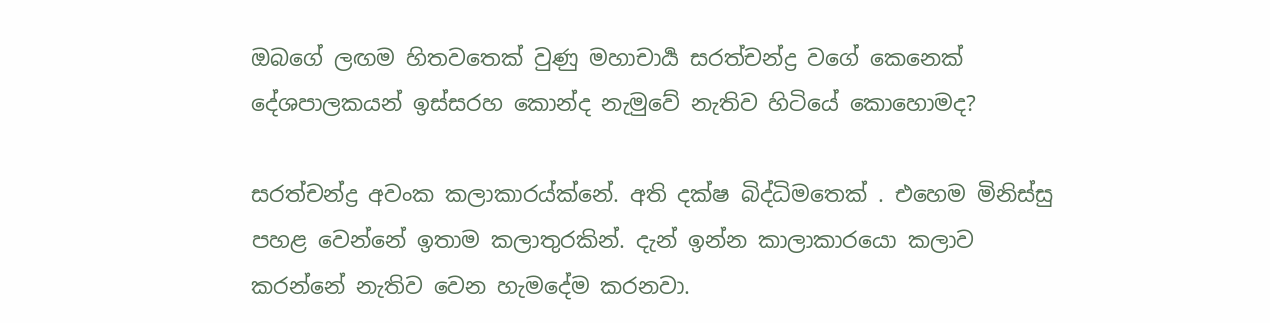ඔබගේ ලඟම හිතවතෙක් වුණු මහාචාර්‍ය සරත්චන්ද්‍ර වගේ කෙනෙක් දේශපාලකයන් ඉස්සරහ කොන්ද නැමුවේ නැතිව හිටියේ කොහොමද?

සරත්චන්ද්‍ර අවංක කලාකාරය්ක්නේ. අති දක්ෂ බිද්ධිමතෙක් . එහෙම මිනිස්සු පහළ වෙන්නේ ඉතාම කලාතුරකින්. දැන් ඉන්න කාලාකාරයො කලාව කරන්නේ නැතිව වෙන හැමදේම කරනවා.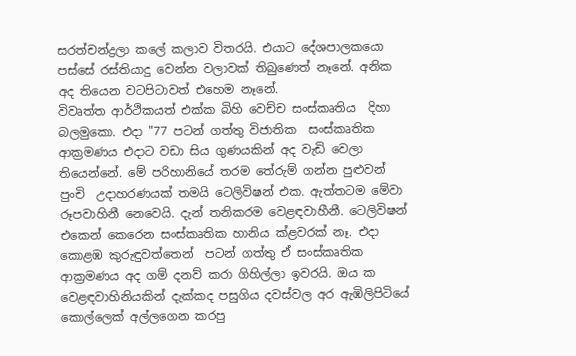සරත්චන්ද්‍රලා කලේ කලාව විතරයි. එයාට දේශපාලකයො පස්සේ රස්තියාදු වෙන්න වලාවක් තිබුණෙත් නෑනේ. අනික අද තියෙන වටපිටාවත් එහෙම නෑනේ.
විවෘත්ත ආර්ථිකයත් එක්ක බිහි වෙච්ච සංස්කෘතිය  දිහා බලමුකො. එදා "77 පටන් ගත්තු විජාතික  සංස්කෘතික ආක්‍රමණය එදාට වඩා සිය ගුණයකින් අද වැඩි වෙලා තියෙන්නේ. මේ පරිහානියේ තරම තේරුම් ගන්න පුළුවන් පුංචි  උදාහරණයක් තමයි ටෙලිවිෂන් එක. ඇත්තටම මේවා රූපවාහිනී නෙවෙයි. දැන් තනිකරම වෙළඳවාහීනී. ටෙලිවිෂන් එකෙන් කෙරෙන සංස්කෘතික හානිය ක්ළවරක් නෑ. එදා කොළඹ කුරුඳුවත්තෙන්  පටන් ගත්තු ඒ සංස්කෘතික ආක්‍රමණය අද ගම් දනව් කරා ගිහිල්ලා ඉවරයි. ඔය ක වෙළඳවාහිනියකින් දැක්කද පසුගිය දවස්වල අර ඇඹිලිපිටියේ කොල්ලෙක් අල්ලගෙන කරපු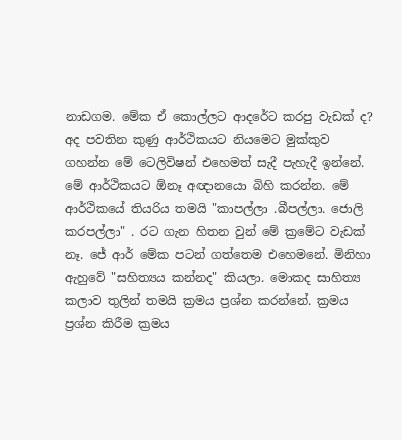නාඩගම. මේක ඒ කොල්ලට ආදරේට කරපු වැඩක් ද? අද පවතින කුණු ආර්ථිකයට නියමෙට මුක්කුව ගහන්න මේ ටෙලිවිෂන් එහෙමත් සැදී පැහැදී ඉන්නේ. මේ ආර්ථිකයට ඕනෑ අඥානයො බිහි කරන්න. මේ ආර්ථිකයේ තියරිය තමයි "කාපල්ලා .බීපල්ලා. ජොලි කරපල්ලා" . රට ගැන හිතන වුන් මේ ක්‍රමේට වැඩක් නෑ. ජේ ආර් මේක පටන් ගත්තෙම එහෙමනේ. මිනිහා ඇහුවේ "සහිත්‍යය කන්නද" කියලා. මොකද සාහිත්‍ය කලාව තුලින් තමයි ක්‍රමය ප්‍රශ්න කරන්නේ. ක්‍රමය ප්‍රශ්න කිරීම ක්‍රමය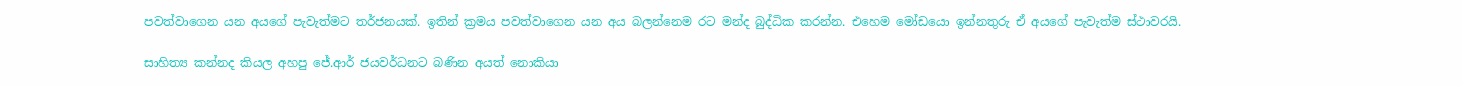පවත්වාගෙන යන අයගේ පැවැත්මට තර්ජනයක්. ඉතින් ක්‍රමය පවත්වාගෙන යන අය බලන්නෙම රට මන්ද බුද්ධික කරන්න. එහෙම මෝඩයො ඉන්නතුරු ඒ අයගේ පැවැත්ම ස්ථාවරයි.

සාහිත්‍ය කන්නද කියල අහපු ජේ.ආර් ජයවර්ධනට බණින අයත් නොකියා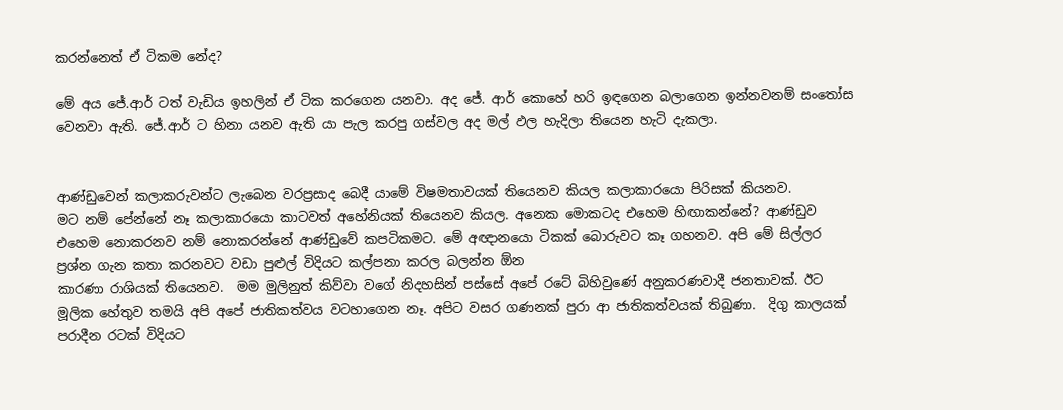කරන්නෙත් ඒ ටිකම නේද?

මේ අය ජේ.ආර් ටත් වැඩිය ඉහලින් ඒ ටික කරගෙන යනවා. අද ජේ. ආර් කොහේ හරි ඉඳගෙන බලාගෙන ඉන්නවනම් සංතෝස වෙනවා ඇති. ජේ.ආර් ට හිනා යනව ඇති යා පැල කරපු ගස්වල අද මල් ඵල හැදිලා තියෙන හැටි දැකලා.


ආණ්ඩුවෙන් කලාකරුවන්ට ලැබෙන වරප්‍රසාද බෙදී යාමේ විෂමතාවයක් තියෙනව කියල කලාකාරයො පිරිසක් කියනව.
මට නම් පේන්නේ නෑ කලාකාරයො කාටවත් අහේනියක් තියෙනව කියල. අනෙක මොකටද එහෙම හිඟාකන්නේ? ආණ්ඩුව එහෙම නොකරනව නම් නොකරන්නේ ආණ්ඩුවේ කපටිකමට. මේ අඥානයො ටිකක් බොරුවට කෑ ගහනව. අපි මේ සිල්ලර ප්‍රශ්න ගැන කතා කරනවට වඩා පුළුල් විදියට කල්පනා කරල බලන්න ඕන
කාරණා රාශියක් තියෙනව.  මම මුලිනුත් කිව්වා වගේ නිදහසින් පස්සේ අපේ රටේ බිහිවුණේ අනුකරණවාදී ජනතාවක්. ඊට මූලික හේතුව තමයි අපි අපේ ජාතිකත්වය වටහාගෙන නෑ. අපිට වසර ගණනක් පුරා ආ ජාතිකත්වයක් තිබුණා.  දිගු කාලයක් පරාදීන රටක් විදියට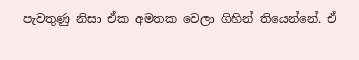පැවතුණු නිසා ඒක අමතක වෙලා ගිහින් තියෙන්නේ. ඒ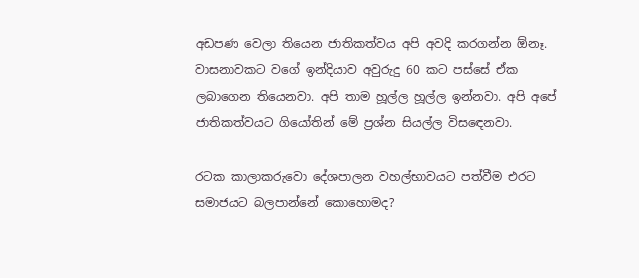අඩපණ වෙලා තියෙන ජාතිකත්වය අපි අවදි කරගන්න ඕනෑ. වාසනාවකට වගේ ඉන්දියාව අවුරුදු 60 කට පස්සේ ඒක ලබාගෙන තියෙනවා. අපි තාම හූල්ල හූල්ල ඉන්නවා. අපි අපේ ජාතිකත්වයට ගියෝතින් මේ ප්‍රශ්න සියල්ල විසඳෙනවා.

රටක කාලාකරුවො දේශපාලන වහල්භාවයට පත්වීම එරට සමාජයට බලපාන්නේ කොහොමද?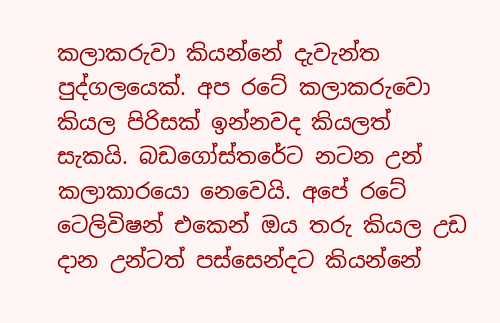කලාකරුවා කියන්නේ දැවැන්ත පුද්ගලයෙක්. අප රටේ කලාකරුවො කියල පිරිසක් ඉන්නවද කියලත් සැකයි. බඩගෝස්තරේට නටන උන් කලාකාරයො නෙවෙයි. අපේ රටේ  ටෙලිවිෂන් එකෙන් ඔය තරු කියල උඩ දාන උන්ටත් පස්සෙන්දට කියන්නේ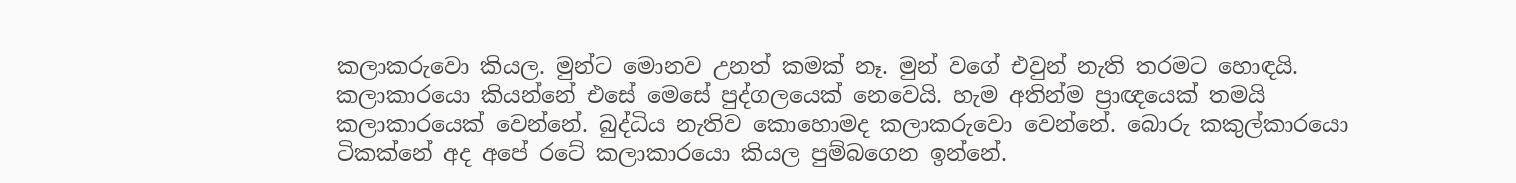කලාකරුවො කියල. මුන්ට මොනව උනත් කමක් නෑ. මුන් වගේ එවුන් නැති තරමට හොඳයි.  කලාකාරයො කියන්නේ එසේ මෙසේ පුද්ගලයෙක් නෙවෙයි. හැම අතින්ම ප්‍රාඥයෙක් තමයි  කලාකාරයෙක් වෙන්නේ. බුද්ධිය නැතිව කොහොමද කලාකරුවො වෙන්නේ. බොරු කකුල්කාරයො ටිකක්නේ අද අපේ රටේ කලාකාරයො කියල පුම්බගෙන ඉන්නේ.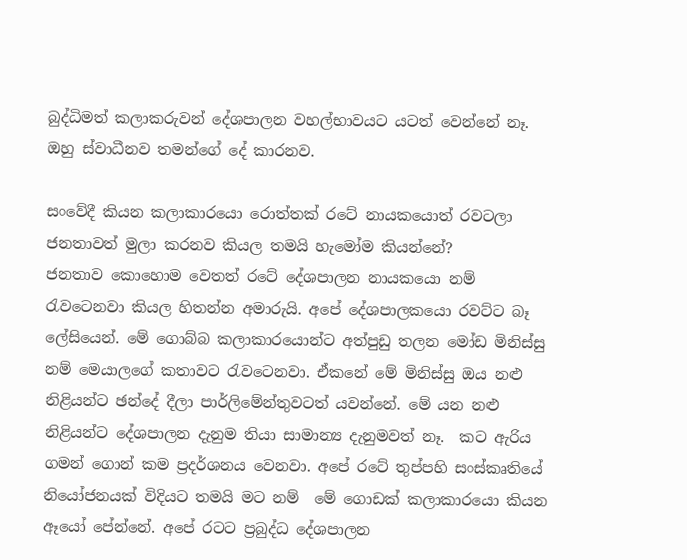බුද්ධිමත් කලාකරුවන් දේශපාලන වහල්භාවයට යටත් වෙන්නේ නෑ. ඔහු ස්වාධීනව තමන්ගේ දේ කාරනව.

සංවේදී කියන කලාකාරයො රොත්තක් රටේ නායකයොත් රවටලා ජනතාවත් මුලා කරනව කියල තමයි හැමෝම කියන්නේ?
ජනතාව කොහොම වෙතත් රටේ දේශපාලන නායකයො නම් රැවටෙනවා කියල හිතන්න අමාරුයි. අපේ දේශපාලකයො රවට්ට බෑ ලේසියෙන්. මේ ගොබ්බ කලාකාරයොන්ට අත්පුඩු තලන මෝඩ මිනිස්සු නම් මෙයාලගේ කතාවට රැවටෙනවා. ඒකනේ මේ මිනිස්සු ඔය නළු නිළියන්ට ඡන්දේ දීලා පාර්ලිමේන්තුවටත් යවන්නේ. මේ යන නළු නිළියන්ට දේශපාලන දැනුම තියා සාමාන්‍ය දැනුමවත් නෑ.  කට ඇරිය ගමන් ගොන් කම ප්‍රදර්ශනය වෙනවා. අපේ රටේ තුප්පහි සංස්කෘතියේ නියෝජනයක් විදියට තමයි මට නම්  මේ ගොඩක් කලාකාරයො කියන ඈයෝ පේන්නේ. අපේ රටට ප්‍රබුද්ධ දේශපාලන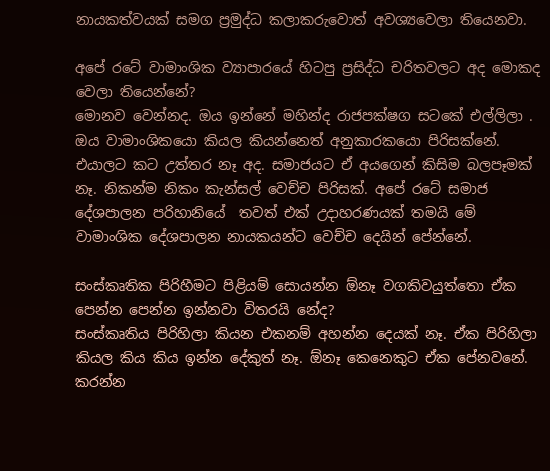නායකත්වයක් සමග ප්‍රමුද්ධ කලාකරුවොත් අවශ්‍යවෙලා තියෙනවා.

අපේ රටේ වාමාංශික ව්‍යාපාරයේ හිටපු ප්‍රසිද්ධ චරිතවලට අද මොකද වෙලා තියෙන්නේ?
මොනව වෙන්නද. ඔය ඉන්නේ මහින්ද රාජපක්ෂග සටකේ එල්ලිලා . ඔය වාමාංශිකයො කියල කියන්නෙත් අනුකාරකයො පිරිසක්නේ. එයාලට කට උත්තර නෑ අද. සමාජයට ඒ අයගෙන් කිසිම බලපෑමක් නෑ. නිකන්ම නිකං කැන්සල් වෙච්ච පිරිසක්. අපේ රටේ සමාජ දේශපාලන පරිහානියේ  තවත් එක් උදාහරණයක් තමයි මේ වාමාංශික දේශපාලන නායකයන්ට වෙච්ච දෙයින් පේන්නේ.

සංස්කෘතික පිරිහීමට පිළියම් සොයන්න ඕනෑ වගකිවයුත්තො ඒක පෙන්න පෙන්න ඉන්නවා විතරයි නේද?
සංස්කෘතිය පිරිහිලා කියන එකනම් අහන්න දෙයක් නෑ. ඒක පිරිහිලා කියල කිය කිය ඉන්න දේකුත් නෑ. ඕනෑ කෙනෙකුට ඒක පේනවනේ. කරන්න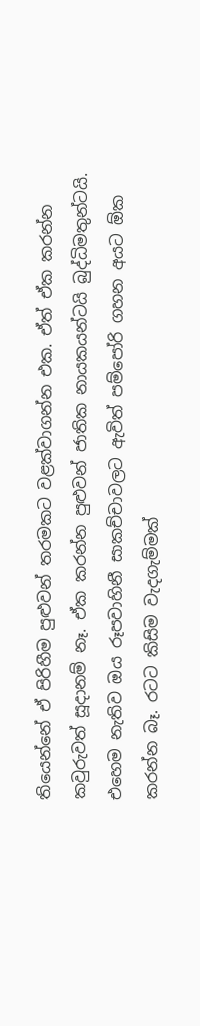තියෙන්නේ ඒ පිරිහීම පුළුවන් තරමකට වළක්වාගන්න එක. ඒත් ඒක කරන්න කවුරුවත් සූදානම් නෑ. ඒක කරන්න පුළුවන් ජාතික නායකයන්ටයි බුද්ධිමතුන්ටයි. එහෙම නැතිව ඔය රූපවාහිනී සාකච්චාවලට ඇවිත් පම්පෝරි ගහන අයට ඕක කරන්න බෑ. රටට කිසිම වැදගැම්මක්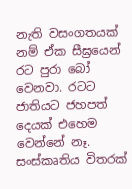නැති වසංගතයක් නම් ඒක සීඝ්‍රයෙන් රට පුරා බෝ වෙනවා. රටට ජාතියට ජහපත් දෙයක් එහෙම වෙන්නේ නෑ. සංස්කෘතිය විතරක්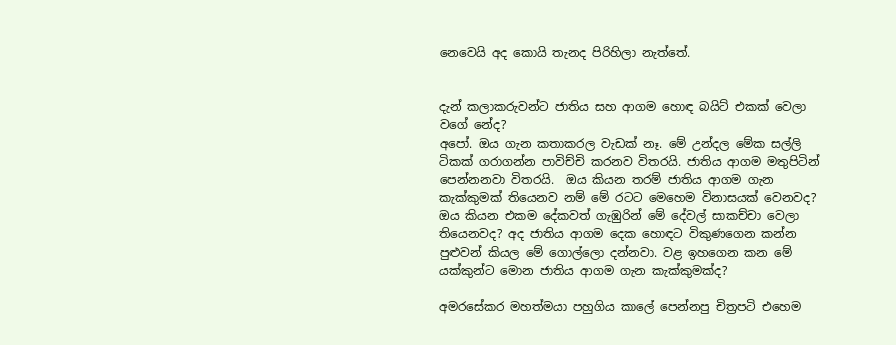නෙවෙයි අද කොයි තැනද පිරිහිලා නැත්තේ.


දැන් කලාකරුවන්ට ජාතිය සහ ආගම හොඳ බයිට් එකක් වෙලා වගේ නේද?
අපෝ. ඔය ගැන කතාකරල වැඩක් නෑ. මේ උන්දල මේක සල්ලි ටිකක් ගරාගන්න පාවිච්චි කරනව විතරයි. ජාතිය ආගම මතුපිටින් පෙන්නනවා විතරයි.  ඔය කියන තරම් ජාතිය ආගම ගැන කැක්කුමක් තියෙනව නම් මේ රටට මෙහෙම විනාසයක් වෙනවද? ඔය කියන එකම දේකවත් ගැඹුරින් මේ දේවල් සාකච්චා වෙලා තියෙනවද? අද ජාතිය ආගම දෙක හොඳට විකුණගෙන කන්න පුළුවන් කියල මේ ගොල්ලො දන්නවා. වළ ඉහගෙන කන මේ යක්කුන්ට මොන ජාතිය ආගම ගැන කැක්කුමක්ද?

අමරසේකර මහත්මයා පහුගිය කාලේ පෙන්නපු චිත්‍රපටි එහෙම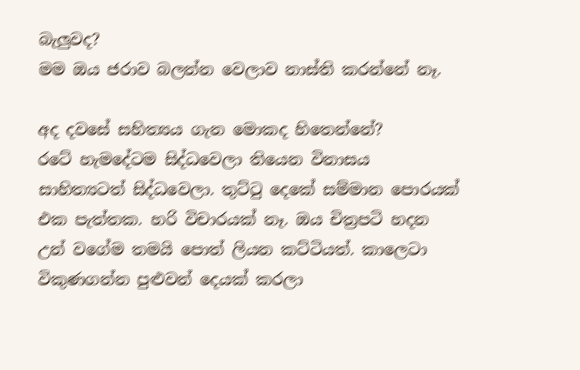බැලුවද?
මම ඔය ජරාව බලන්න වෙලාව නාස්ති කරන්නේ නෑ.

අද දවසේ සහිත්‍යය ගැන මොකද හිතෙන්නේ?
රටේ හැමදේටම සිද්ධවෙලා තියෙන විනාසය සාහිත්‍යටත් සිද්ධවෙලා. තුට්ටු දෙකේ සම්මාන පොරයක් එක පැත්තක. හරි විචාරයක් නෑ. ඔය චිත්‍රපටි හදන උන් වගේම තමයි පොත් ලියන කට්ටියත්. කාලෙටා විකුණගන්න පුළුවන් දෙයක් කරලා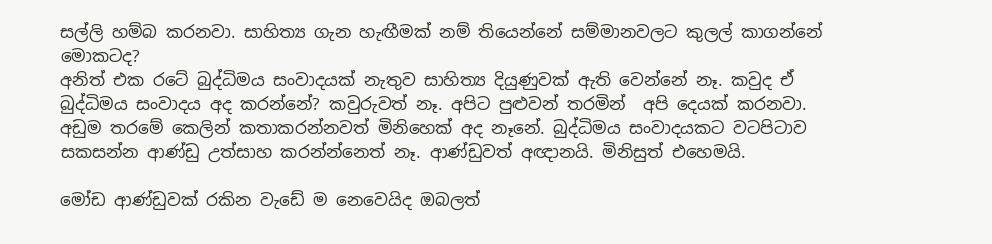සල්ලි හම්බ කරනවා. සාහිත්‍ය ගැන හැඟීමක් නම් තියෙන්නේ සම්මානවලට කුලල් කාගන්නේ මොකටද?
අනිත් එක රටේ බුද්ධිමය සංවාදයක් නැතුව සාහිත්‍ය දියුණුවක් ඇති වෙන්නේ නෑ. කවුද ඒ බුද්ධිමය සංවාදය අද කරන්නේ? කවුරුවත් නෑ. අපිට පුළුවන් තරමින්  අපි දෙයක් කරනවා. අඩුම තරමේ කෙලින් කතාකරන්නවත් මිනිහෙක් අද නෑනේ. බුද්ධිමය සංවාදයකට වටපිටාව සකසන්න ආණ්ඩු උත්සාහ කරන්න්නෙත් නෑ. ආණ්ඩුවත් අඥානයි. මිනිසුත් එහෙමයි.

මෝඩ ආණ්ඩුවක් රකින වැඩේ ම නෙවෙයිද ඔබලත්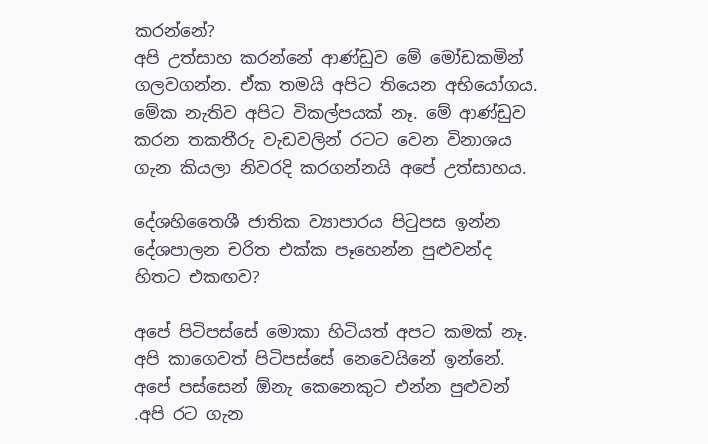කරන්නේ?
අපි උත්සාහ කරන්නේ ආණ්ඩුව මේ මෝඩකමින් ගලවගන්න. ඒක තමයි අපිට තියෙන අභියෝගය. මේක නැතිව අපිට විකල්පයක් නෑ. මේ ආණ්ඩුව කරන තකතීරු වැඩවලින් රටට වෙන විනාශය ගැන කියලා නිවරදි කරගන්නයි අපේ උත්සාහය.

දේශහිතෛශී ජාතික ව්‍යාපාරය පිටුපස ඉන්න දේශපාලන චරිත එක්ක පෑහෙන්න පුළුවන්ද හිතට එකඟව?

අපේ පිටිපස්සේ මොකා හිටියත් අපට කමක් නෑ. අපි කාගෙවත් පිටිපස්සේ නෙවෙයිනේ ඉන්නේ. අපේ පස්සෙන් ඕනැ කෙනෙකුට එන්න පුළුවන් .අපි රට ගැන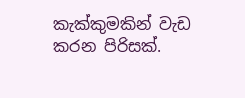කැක්කුමකින් වැඩ කරන පිරිසක්.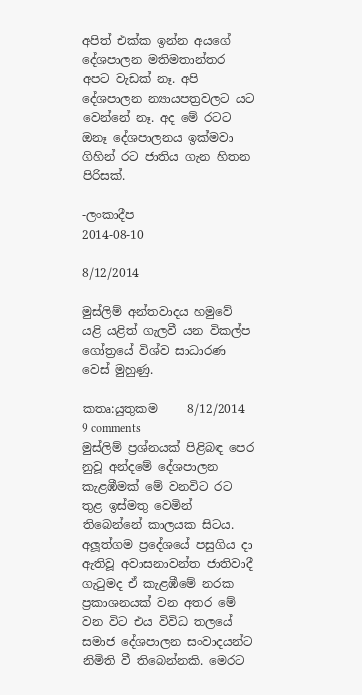අපිත් එක්ක ඉන්න අයගේ දේශපාලන මතිමතාන්තර අපට වැඩක් නෑ. අපි දේශපාලන න්‍යායපත්‍රවලට යට වෙන්නේ නෑ. අද මේ රටට ඔනෑ දේශපාලනය ඉක්මවා ගිහින් රට ජාතිය ගැන හිතන පිරිසක්.

-ලංකාදීප
2014-08-10

8/12/2014

මුස්ලිම් අන්තවාදය හමුවේ යළි යළිත් ගැලවී යන විකල්ප ගෝත්‍රයේ විශ්ව සාධාරණ වෙස් මුහුණු.

කතෘ:යුතුකම     8/12/2014   9 comments
මුස්ලිම් ප්‍රශ්නයක් පිළිබඳ පෙර නුවූ අන්දමේ දේශපාලන කැළඹීමක් මේ වනවිට රට තුළ ඉස්මතු වෙමින් තිබෙන්නේ කාලයක සිටය. අලූත්ගම ප්‍රදේශයේ පසුගිය දා ඇතිවූ අවාසනාවන්ත ජාතිවාදී ගැටුමද ඒ කැළඹීමේ නරක ප්‍රකාශනයක් වන අතර මේ වන විට එය විවිධ තලයේ සමාජ දේශපාලන සංවාදයන්ට නිමිති වී තිබෙන්නකි. මෙරට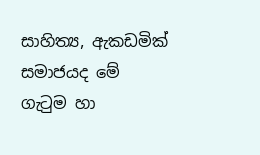සාහිත්‍ය, ඇකඩමික් සමාජයද මේ ගැටුම හා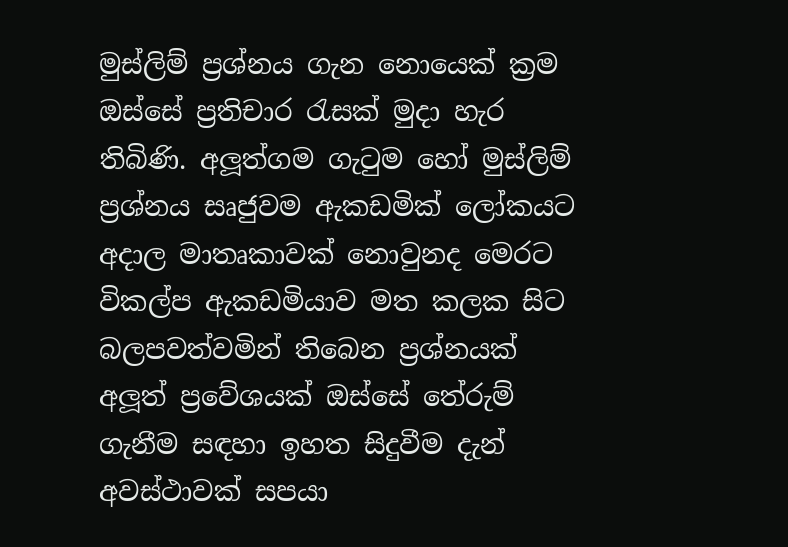මුස්ලිම් ප්‍රශ්නය ගැන නොයෙක් ක්‍රම ඔස්සේ ප්‍රතිචාර රැසක් මුදා හැර තිබිණි. අලූත්ගම ගැටුම හෝ මුස්ලිම් ප්‍රශ්නය සෘජුවම ඇකඩමික් ලෝකයට අදාල මාතෘකාවක් නොවුනද මෙරට විකල්ප ඇකඩමියාව මත කලක සිට බලපවත්වමින් තිබෙන ප්‍රශ්නයක් අලූත් ප්‍රවේශයක් ඔස්සේ තේරුම් ගැනීම සඳහා ඉහත සිදුවීම දැන් අවස්ථාවක් සපයා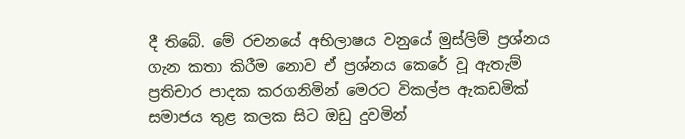දී තිබේ. මේ රචනයේ අභිලාෂය වනුයේ මුස්ලිම් ප්‍රශ්නය ගැන කතා කිරීම නොව ඒ ප්‍රශ්නය කෙරේ වූ ඇතැම් ප්‍රතිචාර පාදක කරගනිමින් මෙරට විකල්ප ඇකඩමික් සමාජය තුළ කලක සිට ඔඩු දුවමින්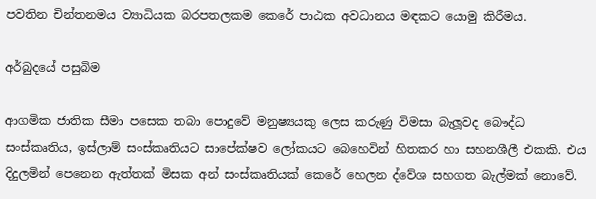පවතින චින්තනමය ව්‍යාධියක බරපතලකම කෙරේ පාඨක අවධානය මඳකට යොමු කිරීමය.

අර්බුදයේ පසුබිම

ආගමික ජාතික සීමා පසෙක තබා පොදුවේ මනුෂ්‍යයකු ලෙස කරුණු විමසා බැලූවද බෞද්ධ සංස්කෘතිය, ඉස්ලාම් සංස්කෘතියට සාපේක්ෂව ලෝකයට බෙහෙවින් හිතකර හා සහනශීලී එකකි. එය දිදුලමින් පෙනෙන ඇත්තක් මිසක අන් සංස්කෘතියක් කෙරේ හෙලන ද්වේශ සහගත බැල්මක් නොවේ.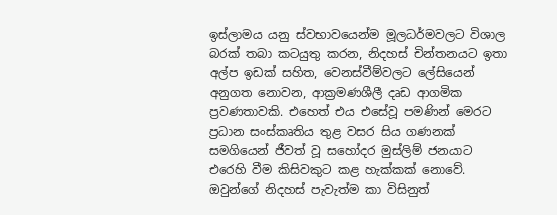ඉස්ලාමය යනු ස්වභාවයෙන්ම මූලධර්මවලට විශාල බරක් තබා කටයුතු කරන, නිදහස් චින්තනයට ඉතා අල්ප ඉඩක් සහිත, වෙනස්වීම්වලට ලේසියෙන් අනුගත නොවන, ආක්‍රමණශීලී දෘඩ ආගමික ප්‍රවණතාවකි. එහෙත් එය එසේවූ පමණින් මෙරට ප්‍රධාන සංස්කෘතිය තුළ වසර සිය ගණනක් සමගියෙන් ජීවත් වූ සහෝදර මුස්ලිම් ජනයාට එරෙහි වීම කිසිවකුට කළ හැක්කක් නොවේ. ඔවුන්ගේ නිදහස් පැවැත්ම කා විසිනුත්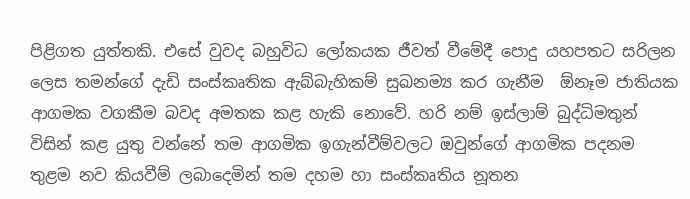පිළිගත යුත්තකි. එසේ වුවද බහුවිධ ලෝකයක ජීවත් වීමේදී පොදු යහපතට සරිලන ලෙස තමන්ගේ දැඩි සංස්කෘතික ඇබ්බැහිකම් සුඛනම්‍ය කර ගැනීම  ඕනෑම ජාතියක ආගමක වගකීම බවද අමතක කළ හැකි නොවේ. හරි නම් ඉස්ලාම් බුද්ධිමතුන් විසින් කළ යුතු වන්නේ තම ආගමික ඉගැන්වීම්වලට ඔවුන්ගේ ආගමික පදනම තුළම නව කියවීම් ලබාදෙමින් තම දහම හා සංස්කෘතිය නූතන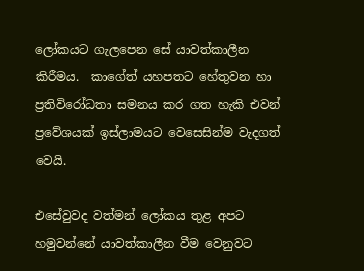ලෝකයට ගැලපෙන සේ යාවත්කාලීන කිරීමය.  කාගේත් යහපතට හේතුවන හා ප්‍රතිවිරෝධතා සමනය කර ගත හැකි එවන් ප්‍රවේශයක් ඉස්ලාමයට වෙසෙසින්ම වැදගත් වෙයි.

එසේවුවද වත්මන් ලෝකය තුළ අපට හමුවන්නේ යාවත්කාලීන වීම වෙනුවට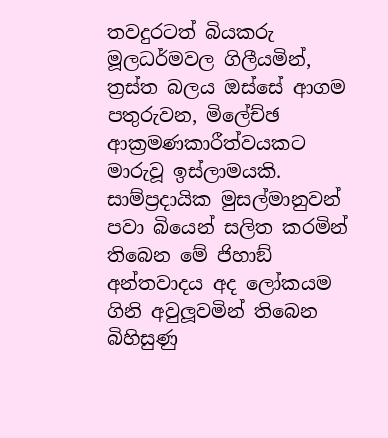තවදුරටත් බියකරු මූලධර්මවල ගිලීයමින්, ත්‍රස්ත බලය ඔස්සේ ආගම පතුරුවන, මිලේච්ඡ ආක්‍රමණකාරීත්වයකට මාරුවූ ඉස්ලාමයකි. සාම්ප්‍රදායික මුසල්මානුවන් පවා බියෙන් සලිත කරමින් තිබෙන මේ ජිහාඞ් අන්තවාදය අද ලෝකයම ගිනි අවුලූවමින් තිබෙන බිහිසුණු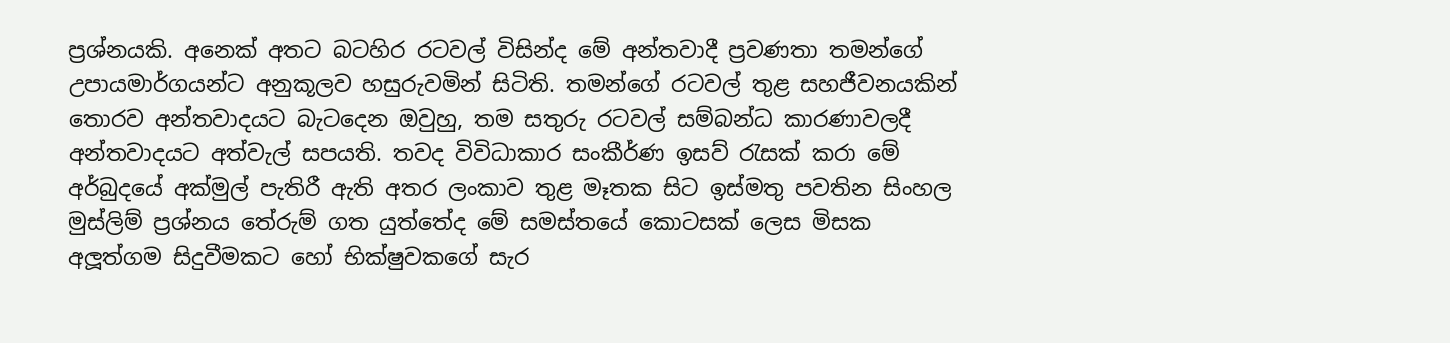ප්‍රශ්නයකි. අනෙක් අතට බටහිර රටවල් විසින්ද මේ අන්තවාදී ප්‍රවණතා තමන්ගේ උපායමාර්ගයන්ට අනුකූලව හසුරුවමින් සිටිති. තමන්ගේ රටවල් තුළ සහජීවනයකින් තොරව අන්තවාදයට බැටදෙන ඔවුහු, තම සතුරු රටවල් සම්බන්ධ කාරණාවලදී අන්තවාදයට අත්වැල් සපයති. තවද විවිධාකාර සංකීර්ණ ඉසව් රැසක් කරා මේ අර්බුදයේ අක්මුල් පැතිරී ඇති අතර ලංකාව තුළ මෑතක සිට ඉස්මතු පවතින සිංහල මුස්ලිම් ප්‍රශ්නය තේරුම් ගත යුත්තේද මේ සමස්තයේ කොටසක් ලෙස මිසක අලූත්ගම සිදුවීමකට හෝ භික්ෂුවකගේ සැර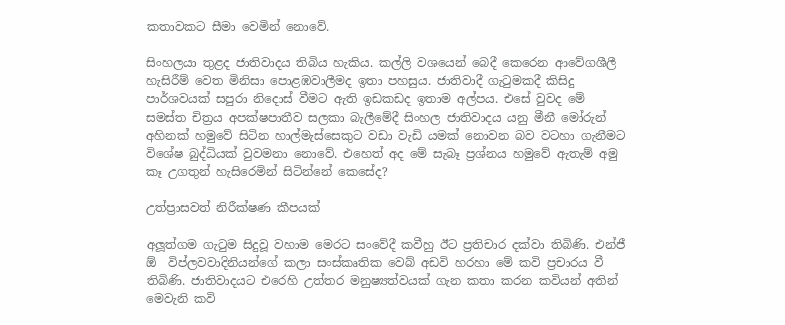කතාවකට සීමා වෙමින් නොවේ.

සිංහලයා තුළද ජාතිවාදය තිබිය හැකිය. කල්ලි වශයෙන් බෙදී කෙරෙන ආවේගශීලී හැසිරීම් වෙත මිනිසා පොළඹවාලීමද ඉතා පහසුය. ජාතිවාදී ගැටුමකදී කිසිදු පාර්ශවයක් සපුරා නිදොස් වීමට ඇති ඉඩකඩද ඉතාම අල්පය. එසේ වුවද මේ සමස්ත චිත්‍රය අපක්ෂපාතීව සලකා බැලීමේදී සිංහල ජාතිවාදය යනු මීනී මෝරුන් අහිනක් හමුවේ සිටින හාල්මැස්සෙකුට වඩා වැඩි යමක් නොවන බව වටහා ගැනීමට විශේෂ බුද්ධියක් වුවමනා නොවේ. එහෙත් අද මේ සැබෑ ප්‍රශ්නය හමුවේ ඇතැම් අමු කෑ උගතුන් හැසිරෙමින් සිටින්නේ කෙසේද?

උත්ප්‍රාසවත් නිරීක්ෂණ කීපයක්

අලූත්ගම ගැටුම සිදුවූ වහාම මෙරට සංවේදී කවීහු ඊට ප්‍රතිචාර දක්වා තිබිණි. එන්ජී ඕ  විප්ලවවාදිනියන්ගේ කලා සංස්කෘතික වෙබ් අඩවි හරහා මේ කවි ප්‍රචාරය වී තිබිණි. ජාතිවාදයට එරෙහි උත්තර මනුෂ්‍යත්වයක් ගැන කතා කරන කවියන් අතින් මෙවැනි කවි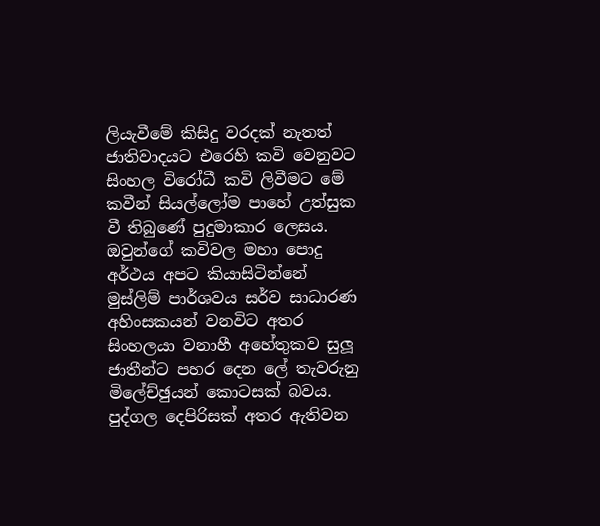ලියැවීමේ කිසිදු වරදක් නැතත් ජාතිවාදයට එරෙහි කවි වෙනුවට සිංහල විරෝධී කවි ලිවීමට මේ කවීන් සියල්ලෝම පාහේ උත්සුක වී තිබුණේ පුදුමාකාර ලෙසය. ඔවුන්ගේ කවිවල මහා පොදු අර්ථය අපට කියාසිටින්නේ මුස්ලිම් පාර්ශවය සර්ව සාධාරණ අහිංසකයන් වනවිට අතර සිංහලයා වනාහී අහේතුකව සුලූ ජාතීන්ට පහර දෙන ලේ තැවරුනු මිලේච්ඡුයන් කොටසක් බවය. පුද්ගල දෙපිරිසක් අතර ඇතිවන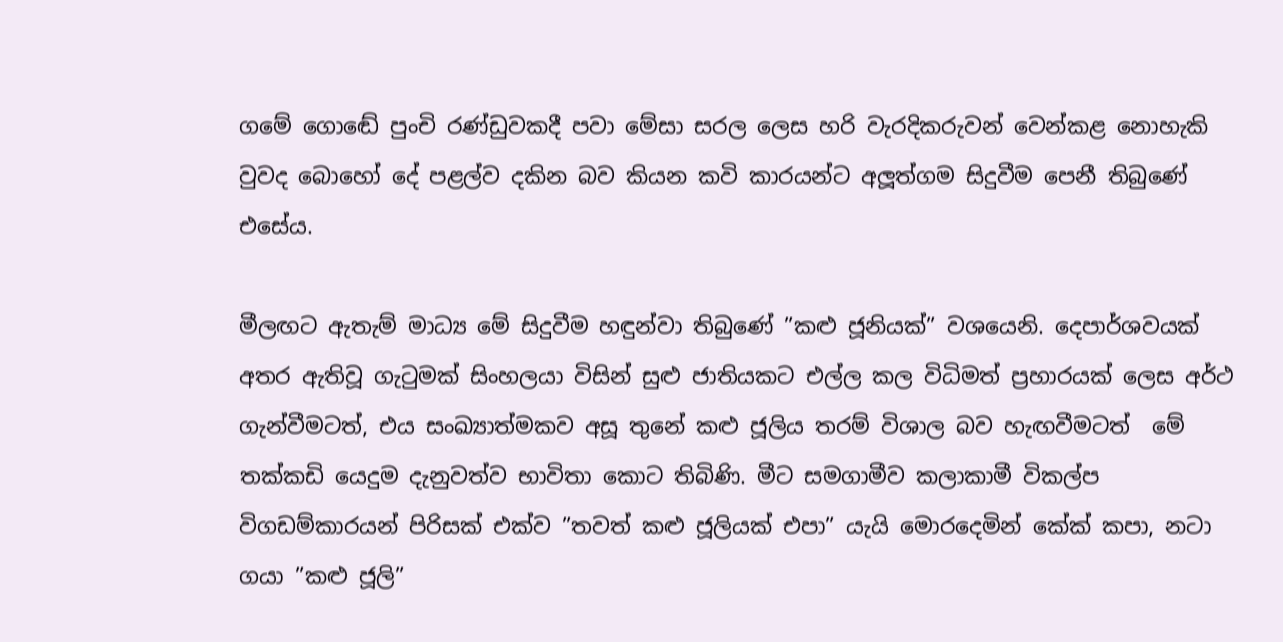ගමේ ගොඬේ පුංචි රණ්ඩුවකදී පවා මේසා සරල ලෙස හරි වැරදිකරුවන් වෙන්කළ නොහැකි වුවද බොහෝ දේ පළල්ව දකින බව කියන කවි කාරයන්ට අලූත්ගම සිදුවීම පෙනී තිබුණේ එසේය.

මීලඟට ඇතැම් මාධ්‍ය මේ සිදුවීම හඳුන්වා තිබුණේ ”කළු ජූනියක්” වශයෙනි. දෙපාර්ශවයක් අතර ඇතිවූ ගැටුමක් සිංහලයා විසින් සුළු ජාතියකට එල්ල කල විධිමත් ප්‍රහාරයක් ලෙස අර්ථ ගැන්වීමටත්, එය සංඛ්‍යාත්මකව අසූ තුනේ කළු ජූලිය තරම් විශාල බව හැඟවීමටත්  මේ තක්කඩි යෙදුම දැනුවත්ව භාවිතා කොට තිබිණි. මීට සමගාමීව කලාකාමී විකල්ප විගඩම්කාරයන් පිරිසක් එක්ව ”තවත් කළු ජූලියක් එපා” යැයි මොරදෙමින් කේක් කපා, නටා ගයා ”කළු ජූලි”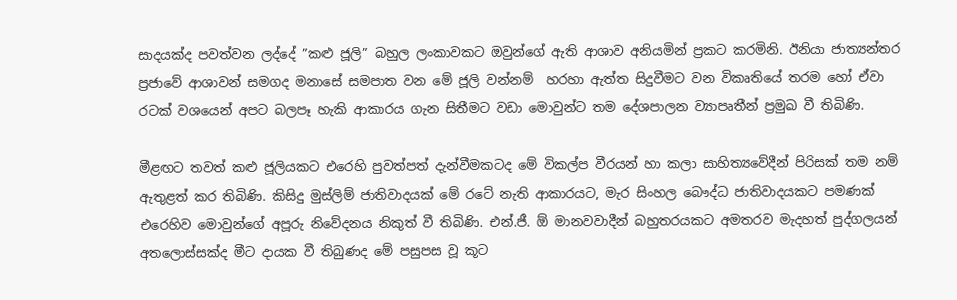සාදයක්ද පවත්වන ලද්දේ ”කළු ජූලි” බහුල ලංකාවකට ඔවුන්ගේ ඇති ආශාව අනියමින් ප්‍රකට කරමිනි. ඊනියා ජාත්‍යන්තර ප්‍රජාවේ ආශාවන් සමගද මනාසේ සමපාත වන මේ ජූලි වන්නම්  හරහා ඇත්ත සිදුවීමට වන විකෘතියේ තරම හෝ ඒවා රටක් වශයෙන් අපට බලපෑ හැකි ආකාරය ගැන සිතීමට වඩා මොවුන්ට තම දේශපාලන ව්‍යාපෘතීන් ප්‍රමුඛ වී තිබිණි.

මීළඟට තවත් කළු ජූලියකට එරෙහි පුවත්පත් දැන්වීමකටද මේ විකල්ප වීරයන් හා කලා සාහිත්‍යවේදීන් පිරිසක් තම නම් ඇතුළත් කර තිබිණි. කිසිදු මුස්ලිම් ජාතිවාදයක් මේ රටේ නැති ආකාරයට, මැර සිංහල බෞද්ධ ජාතිවාදයකට පමණක් එරෙහිව මොවුන්ගේ අපූරු නිවේදනය නිකුත් වී තිබිණි. එන්.ජී. ඕ මානවවාදීන් බහුතරයකට අමතරව මැදහත් පුද්ගලයන් අතලොස්සක්ද මීට දායක වී තිබුණද මේ පසුපස වූ කූට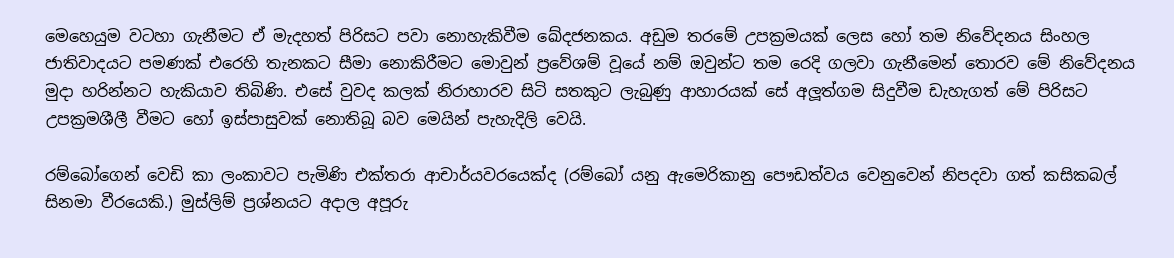මෙහෙයුම වටහා ගැනීමට ඒ මැදහත් පිරිසට පවා නොහැකිවීම ඛේදජනකය. අඩුම තරමේ උපක්‍රමයක් ලෙස හෝ තම නිවේදනය සිංහල ජාතිවාදයට පමණක් එරෙහි තැනකට සීමා නොකිරීමට මොවුන් ප්‍රවේශම් වූයේ නම් ඔවුන්ට තම රෙදි ගලවා ගැනීමෙන් තොරව මේ නිවේදනය මුදා හරින්නට හැකියාව තිබිණි. එසේ වුවද කලක් නිරාහාරව සිටි සතකුට ලැබුණු ආහාරයක් සේ අලූත්ගම සිදුවීම ඩැහැගත් මේ පිරිසට උපක්‍රමශීලී වීමට හෝ ඉස්පාසුවක් නොතිබූ බව මෙයින් පැහැදිලි වෙයි.

රම්බෝගෙන් වෙඩි කා ලංකාවට පැමිණි එක්තරා ආචාර්යවරයෙක්ද (රම්බෝ යනු ඇමෙරිකානු පෞඩත්වය වෙනුවෙන් නිපදවා ගත් කසිකබල් සිනමා වීරයෙකි.) මුස්ලිම් ප්‍රශ්නයට අදාල අපූරු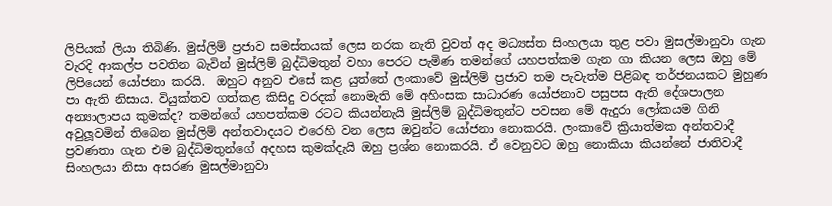ලිපියක් ලියා තිබිණි. මුස්ලිම් ප්‍රජාව සමස්තයක් ලෙස නරක නැති වුවත් අද මධ්‍යස්ත සිංහලයා තුළ පවා මුසල්මානුවා ගැන වැරදි ආකල්ප පවතින බැවින් මුස්ලිම් බුද්ධිමතුන් වහා පෙරට පැමිණ තමන්ගේ යහපත්කම ගැන ගා කියන ලෙස ඔහු මේ ලිපියෙන් යෝජනා කරයි.  ඔහුට අනුව එසේ කළ යුත්තේ ලංකාවේ මුස්ලිම් ප්‍රජාව තම පැවැත්ම පිළිබඳ තර්ජනයකට මුහුණ පා ඇති නිසාය. වියුක්තව ගත්කළ කිසිදු වරදක් නොමැති මේ අහිංසක සාධාරණ යෝජනාව පසුපස ඇති දේශපාලන අන්‍යාලාපය කුමක්ද? තමන්ගේ යහපත්කම රටට කියන්නැයි මුස්ලිම් බුද්ධිමතුන්ට පවසන මේ ඇදුරා ලෝකයම ගිනි අවුලූවමින් තිබෙන මුස්ලිම් අන්තවාදයට එරෙහි වන ලෙස ඔවුන්ට යෝජනා නොකරයි. ලංකාවේ ක්‍රියාත්මක අන්තවාදී ප්‍රවණතා ගැන එම බුද්ධිමතුන්ගේ අදහස කුමක්දැයි ඔහු ප්‍රශ්න නොකරයි. ඒ වෙනුවට ඔහු නොකියා කියන්නේ ජාතිවාදී සිංහලයා නිසා අසරණ මුසල්මානුවා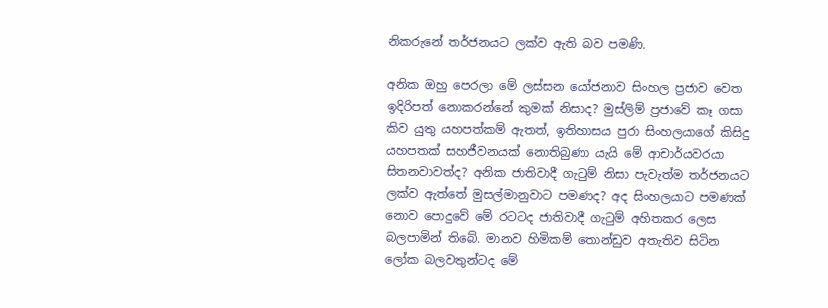නිකරුනේ තර්ජනයට ලක්ව ඇති බව පමණි.

අනික ඔහු පෙරලා මේ ලස්සන යෝජනාව සිංහල ප්‍රජාව වෙත ඉදිරිපත් නොකරන්නේ කුමක් නිසාද? මුස්ලිම් ප්‍රජාවේ කෑ ගසා කිව යුතු යහපත්කම් ඇතත්, ඉතිහාසය පුරා සිංහලයාගේ කිසිදු යහපතක් සහජීවනයක් නොතිබුණා යැයි මේ ආචාර්යවරයා සිතනවාවත්ද? අනික ජාතිවාදී ගැටුම් නිසා පැවැත්ම තර්ජනයට ලක්ව ඇත්තේ මුසල්මානුවාට පමණද? අද සිංහලයාට පමණක් නොව පොදුවේ මේ රටටද ජාතිවාදී ගැටුම් අහිතකර ලෙස බලපාමින් තිබේ. මානව හිමිකම් තොන්ඩුව අතැතිව සිටින ලෝක බලවතුන්ටද මේ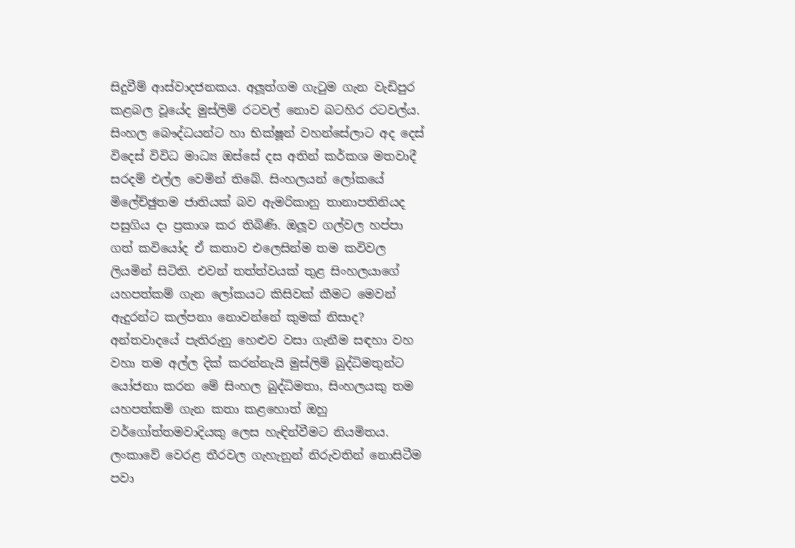සිදුවීම් ආස්වාදජනකය. අලූත්ගම ගැටුම ගැන වැඩිපුර කළබල වූයේද මුස්ලිම් රටවල් නොව බටහිර රටවල්ය. සිංහල බෞද්ධයන්ට හා භික්ෂූන් වහන්සේලාට අද දෙස් විදෙස් විවිධ මාධ්‍ය ඔස්සේ දස අතින් කර්කශ මතවාදී සරදම් එල්ල වෙමින් තිබේ. සිංහලයන් ලෝකයේ මිලේච්ඡුතම ජාතියක් බව ඇමරිකානු තානාපතිනියද පසුගිය දා ප්‍රකාශ කර තිබිණි. ඔලූව ගල්වල හප්පා ගත් කවියෝද ඒ කතාව එලෙසින්ම තම කවිවල ලියමින් සිටිති. එවන් තත්ත්වයක් තුළ සිංහලයාගේ යහපත්කම් ගැන ලෝකයට කිසිවක් කීමට මෙවන් ඇදුරන්ට කල්පනා නොවන්නේ කුමක් නිසාද? අන්තවාදයේ පැතිරුනු හෙළුව වසා ගැනීම සඳහා වහ වහා තම අල්ල දික් කරන්නැයි මුස්ලිම් බුද්ධිමතුන්ට යෝජනා කරන මේ සිංහල බුද්ධිමතා, සිංහලයකු තම යහපත්කම් ගැන කතා කළහොත් ඔහු වර්ගෝත්තමවාදියකු ලෙස හැඳින්වීමට නියමිතය. ලංකාවේ වෙරළ තීරවල ගැහැනුන් නිරුවතින් නොසිටීම පවා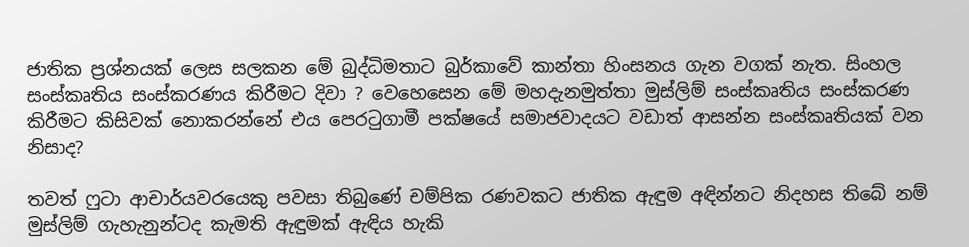ජාතික ප්‍රශ්නයක් ලෙස සලකන මේ බුද්ධිමතාට බුර්කාවේ කාන්තා හිංසනය ගැන වගක් නැත. සිංහල සංස්කෘතිය සංස්කරණය කිරීමට දිවා ? වෙහෙසෙන මේ මහදැනමුත්තා මුස්ලිම් සංස්කෘතිය සංස්කරණ කිරීමට කිසිවක් නොකරන්නේ එය පෙරටුගාමී පක්ෂයේ සමාජවාදයට වඩාත් ආසන්න සංස්කෘතියක් වන නිසාද?

තවත් ෆුටා ආචාර්යවරයෙකු පවසා තිබුණේ චම්පික රණවකට ජාතික ඇඳුම අඳින්නට නිදහස තිබේ නම් මුස්ලිම් ගැහැනුන්ටද කැමති ඇඳුමක් ඇඳිය හැකි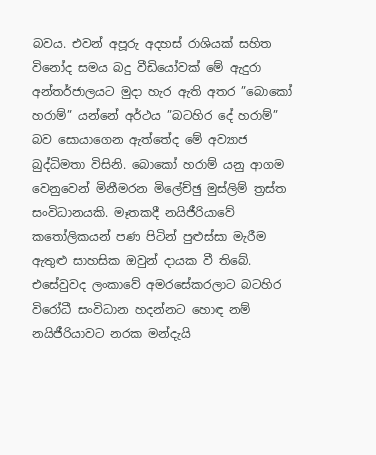බවය. එවන් අපූරු අදහස් රාශියක් සහිත විනෝද සමය බදු වීඩියෝවක් මේ ඇදුරා අන්තර්ජාලයට මුදා හැර ඇති අතර ”බොකෝ හරාම්” යන්නේ අර්ථය ”බටහිර දේ හරාම්” බව සොයාගෙන ඇත්තේද මේ අව්‍යාජ බුද්ධිමතා විසිනි. බොකෝ හරාම් යනු ආගම වෙනුවෙන් මිනීමරන මිලේච්ඡු මුස්ලිම් ත්‍රස්ත සංවිධානයකි. මෑතකදී නයිජීරියාවේ කතෝලිකයන් පණ පිටින් පුළුස්සා මැරීම ඇතුළු සාහසික ඔවුන් දායක වී තිබේ. එසේවුවද ලංකාවේ අමරසේකරලාට බටහිර විරෝධී සංවිධාන හදන්නට හොඳ නම් නයිජීරියාවට නරක මන්දැයි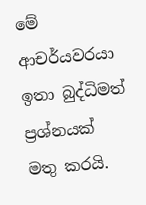මේ ආචර්යවරයා ඉතා බුද්ධිමත්  ප්‍රශ්නයක් මතු කරයි.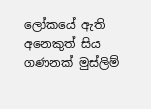ලෝකයේ ඇති අනෙකුත් සිය ගණනක් මුස්ලිම්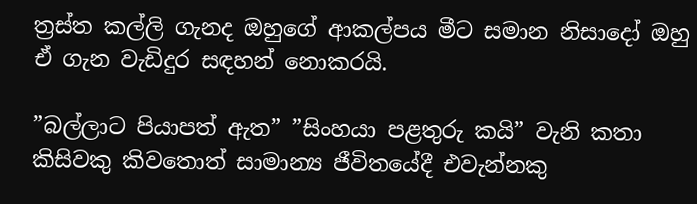ත්‍රස්ත කල්ලි ගැනද ඔහුගේ ආකල්පය මීට සමාන නිසාදෝ ඔහු ඒ ගැන වැඩිදුර සඳහන් නොකරයි.

”බල්ලාට පියාපත් ඇත” ”සිංහයා පළතුරු කයි” වැනි කතා කිසිවකු කිවතොත් සාමාන්‍ය ජීවිතයේදී එවැන්නකු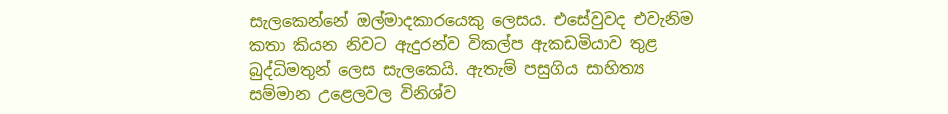සැලකෙන්නේ ඔල්මාදකාරයෙකු ලෙසය. එසේවුවද එවැනිම කතා කියන නිවට ඇදුරන්ව විකල්ප ඇකඩමියාව තුළ බුද්ධිමතුන් ලෙස සැලකෙයි. ඇතැම් පසුගිය සාහිත්‍ය සම්මාන උළෙලවල විනිශ්ව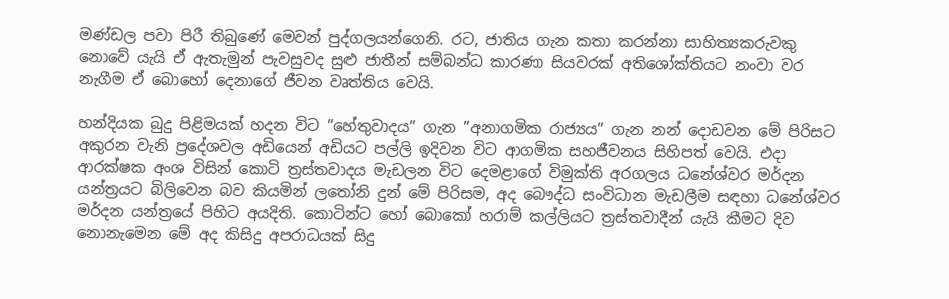මණ්ඩල පවා පිරී තිබුණේ මෙවන් පුද්ගලයන්ගෙනි. රට, ජාතිය ගැන කතා කරන්නා සාහිත්‍යකරුවකු නොවේ යැයි ඒ ඇතැමුන් පැවසුවද සුළු ජාතීන් සම්බන්ධ කාරණා සියවරක් අතිශෝක්තියට නංවා වර නැගීම ඒ බොහෝ දෙනාගේ ජීවන වෘත්තිය වෙයි.

හන්දියක බුදු පිළිමයක් හදන විට ”හේතුවාදය” ගැන ”අනාගමික රාජ්‍යය” ගැන නන් දොඩවන මේ පිරිසට අකුරන වැනි ප්‍රදේශවල අඩියෙන් අඩියට පල්ලි ඉදිවන විට ආගමික සහජීවනය සිහිපත් වෙයි. එදා ආරක්ෂක අංශ විසින් කොටි ත්‍රස්තවාදය මැඩලන විට දෙමළාගේ විමුක්ති අරගලය ධනේශ්වර මර්දන යන්ත්‍රයට බිලිවෙන බව කියමින් ලතෝනි දුන් මේ පිරිසම, අද බෞද්ධ සංවිධාන මැඩලීම සඳහා ධනේශ්වර මර්දන යන්ත්‍රයේ පිහිට අයදිති. කොටින්ට හෝ බොකෝ හරාම් කල්ලියට ත්‍රස්තවාදීන් යැයි කීමට දිව නොනැමෙන මේ අද කිසිදු අපරාධයක් සිදු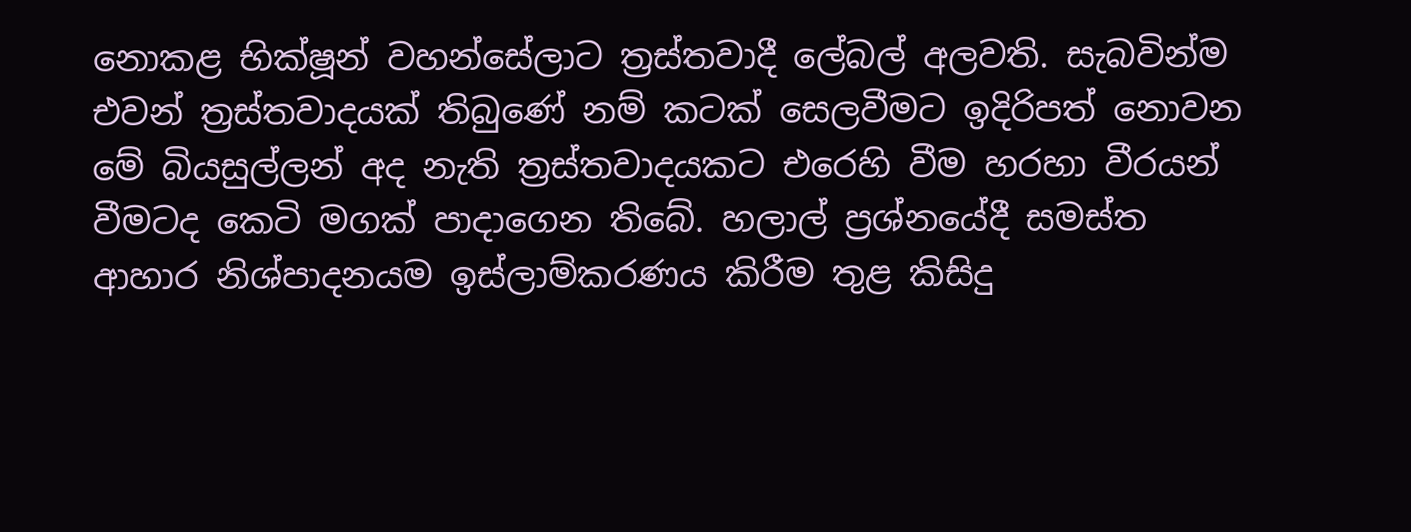නොකළ භික්ෂූන් වහන්සේලාට ත්‍රස්තවාදී ලේබල් අලවති. සැබවින්ම එවන් ත්‍රස්තවාදයක් තිබුණේ නම් කටක් සෙලවීමට ඉදිරිපත් නොවන මේ බියසුල්ලන් අද නැති ත්‍රස්තවාදයකට එරෙහි වීම හරහා වීරයන් වීමටද කෙටි මගක් පාදාගෙන තිබේ. හලාල් ප්‍රශ්නයේදී සමස්ත ආහාර නිශ්පාදනයම ඉස්ලාම්කරණය කිරීම තුළ කිසිදු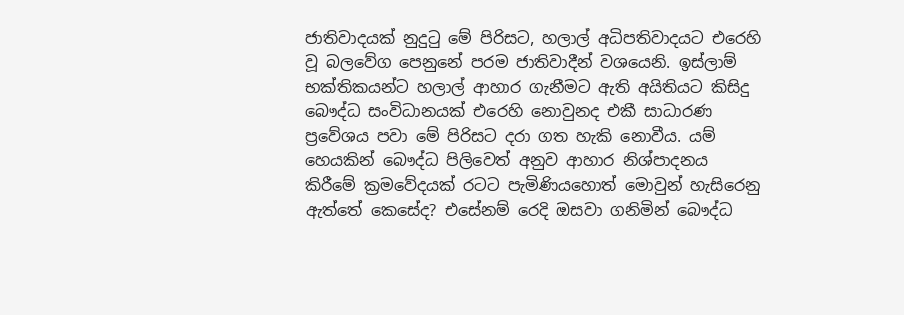ජාතිවාදයක් නුදුටු මේ පිරිසට, හලාල් අධිපතිවාදයට එරෙහි වූ බලවේග පෙනුනේ පරම ජාතිවාදීන් වශයෙනි. ඉස්ලාම් භක්තිකයන්ට හලාල් ආහාර ගැනීමට ඇති අයිතියට කිසිදු බෞද්ධ සංවිධානයක් එරෙහි නොවුනද එකී සාධාරණ ප්‍රවේශය පවා මේ පිරිසට දරා ගත හැකි නොවීය. යම් හෙයකින් බෞද්ධ පිලිවෙත් අනුව ආහාර නිශ්පාදනය කිරීමේ ක්‍රමවේදයක් රටට පැමිණියහොත් මොවුන් හැසිරෙනු ඇත්තේ කෙසේද? එසේනම් රෙදි ඔසවා ගනිමින් බෞද්ධ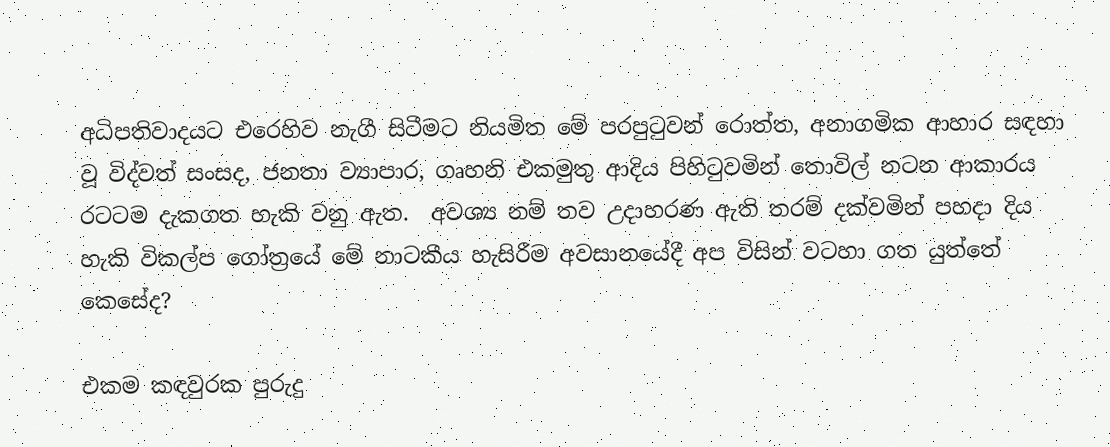අධිපතිවාදයට එරෙහිව නැගී සිටීමට නියමිත මේ පරපුටුවන් රොත්ත, අනාගමික ආහාර සඳහා වූ විද්වත් සංසද, ජනතා ව්‍යාපාර, ගෘහනි එකමුතු ආදිය පිහිටුවමින් තොවිල් නටන ආකාරය රටටම දැකගත හැකි වනු ඇත.  අවශ්‍ය නම් තව උදාහරණ ඇති තරම් දක්වමින් පහදා දිය හැකි විකල්ප ගෝත්‍රයේ මේ නාටකීය හැසිරීම අවසානයේදී අප විසින් වටහා ගත යුත්තේ කෙසේද?

එකම කඳවුරක පුරුදු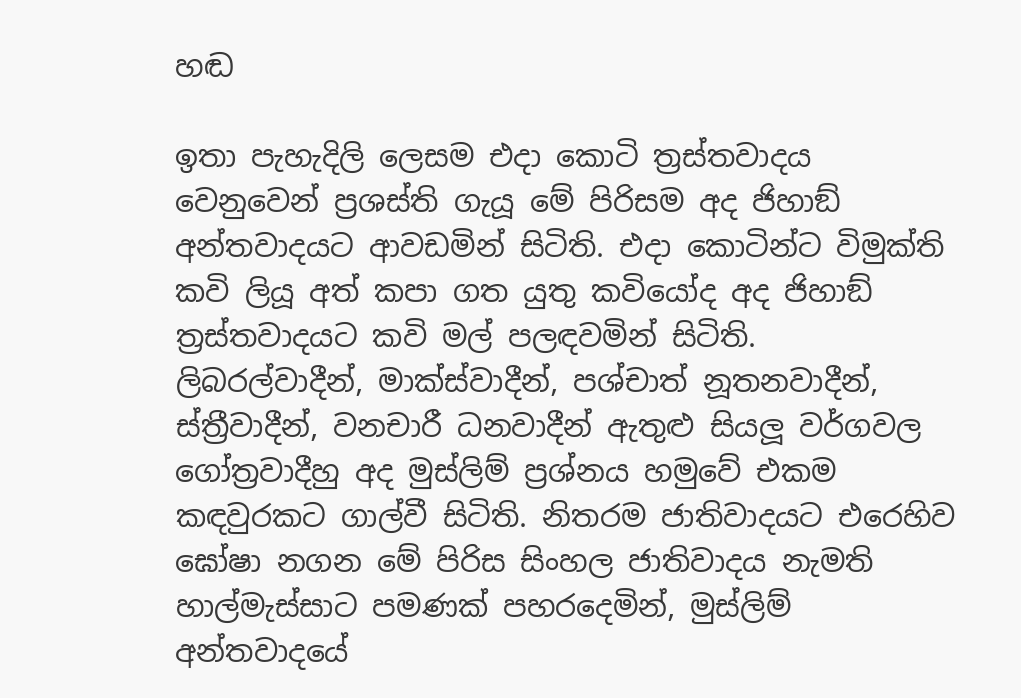හඬ

ඉතා පැහැදිලි ලෙසම එදා කොටි ත්‍රස්තවාදය වෙනුවෙන් ප්‍රශස්ති ගැයූ මේ පිරිසම අද ජිහාඞ් අන්තවාදයට ආවඩමින් සිටිති. එදා කොටින්ට විමුක්ති කවි ලියූ අත් කපා ගත යුතු කවියෝද අද ජිහාඞ් ත්‍රස්තවාදයට කවි මල් පලඳවමින් සිටිති. ලිබරල්වාදීන්, මාක්ස්වාදීන්, පශ්චාත් නූතනවාදීන්, ස්ත්‍රීවාදීන්, වනචාරී ධනවාදීන් ඇතුළු සියලූ වර්ගවල ගෝත්‍රවාදීහු අද මුස්ලිම් ප්‍රශ්නය හමුවේ එකම කඳවුරකට ගාල්වී සිටිති. නිතරම ජාතිවාදයට එරෙහිව ඝෝෂා නගන මේ පිරිස සිංහල ජාතිවාදය නැමති හාල්මැස්සාට පමණක් පහරදෙමින්, මුස්ලිම් අන්තවාදයේ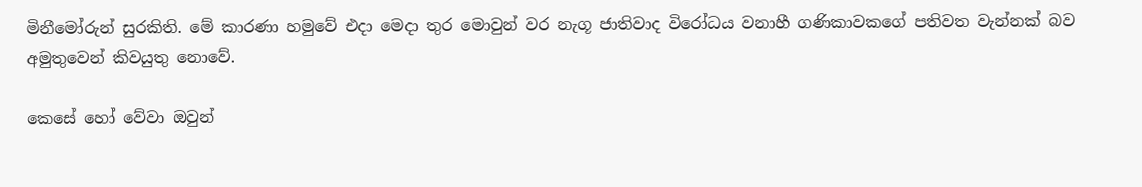මිනීමෝරුන් සුරකිති. මේ කාරණා හමුවේ එදා මෙදා තුර මොවුන් වර නැගූ ජාතිවාද විරෝධය වනාහී ගණිකාවකගේ පතිවත වැන්නක් බව අමුතුවෙන් කිවයුතු නොවේ.

කෙසේ හෝ වේවා ඔවුන්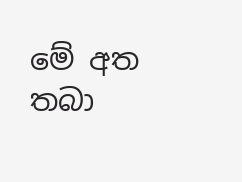මේ අත තබා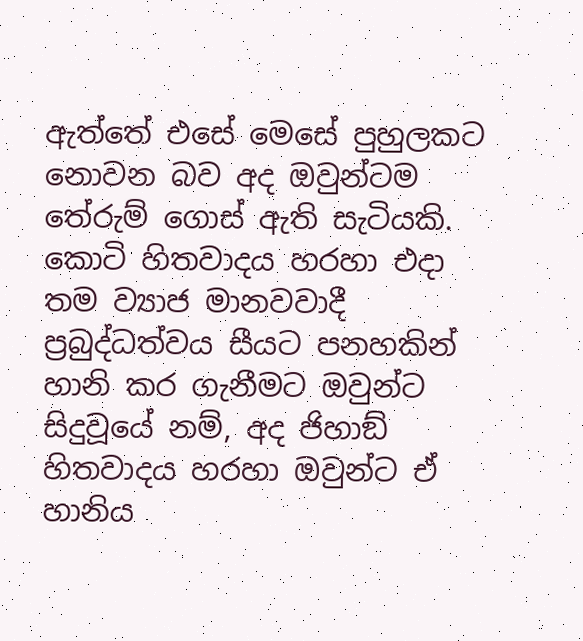ඇත්තේ එසේ මෙසේ පුහුලකට නොවන බව අද ඔවුන්ටම තේරුම් ගොස් ඇති සැටියකි. කොටි හිතවාදය හරහා එදා තම ව්‍යාජ මානවවාදී ප්‍රබුද්ධත්වය සීයට පනහකින් හානි කර ගැනීමට ඔවුන්ට සිදුවූයේ නම්, අද ජිහාඞ් හිතවාදය හරහා ඔවුන්ට ඒ හානිය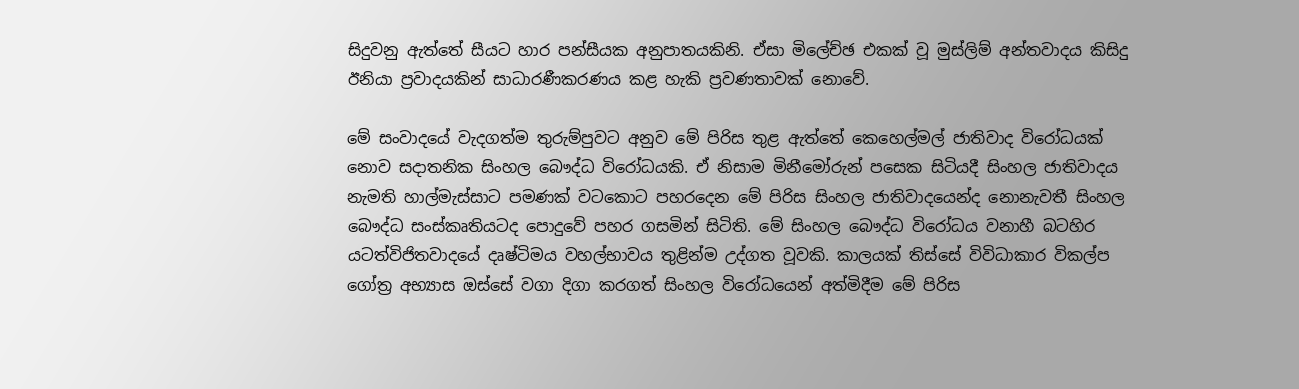සිදුවනු ඇත්තේ සීයට හාර පන්සීයක අනුපාතයකිනි. ඒසා මිලේච්ඡ එකක් වූ මුස්ලිම් අන්තවාදය කිසිදු ඊනියා ප්‍රවාදයකින් සාධාරණීකරණය කළ හැකි ප්‍රවණතාවක් නොවේ.

මේ සංවාදයේ වැදගත්ම තුරුම්පුවට අනුව මේ පිරිස තුළ ඇත්තේ කෙහෙල්මල් ජාතිවාද විරෝධයක් නොව සදාතනික සිංහල බෞද්ධ විරෝධයකි. ඒ නිසාම මිනීමෝරුන් පසෙක සිටියදී සිංහල ජාතිවාදය නැමති හාල්මැස්සාට පමණක් වටකොට පහරදෙන මේ පිරිස සිංහල ජාතිවාදයෙන්ද නොනැවතී සිංහල බෞද්ධ සංස්කෘතියටද පොදුවේ පහර ගසමින් සිටිති. මේ සිංහල බෞද්ධ විරෝධය වනාහී බටහිර යටත්විජිතවාදයේ දෘෂ්ටිමය වහල්භාවය තුළින්ම උද්ගත වූවකි. කාලයක් තිස්සේ විවිධාකාර විකල්ප ගෝත්‍ර අභ්‍යාස ඔස්සේ වගා දිගා කරගත් සිංහල විරෝධයෙන් අත්මිදීම මේ පිරිස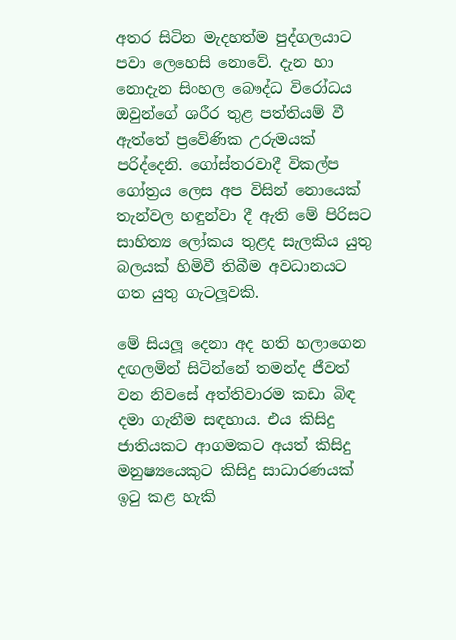අතර සිටින මැදහත්ම පුද්ගලයාට පවා ලෙහෙසි නොවේ. දැන හා නොදැන සිංහල බෞද්ධ විරෝධය ඔවුන්ගේ ශරීර තුළ පත්තියම් වී ඇත්තේ ප්‍රවේණික උරුමයක් පරිද්දෙනි. ගෝස්තරවාදී විකල්ප ගෝත්‍රය ලෙස අප විසින් නොයෙක් තැන්වල හඳුන්වා දී ඇති මේ පිරිසට සාහිත්‍ය ලෝකය තුළද සැලකිය යුතු බලයක් හිමිවී තිබීම අවධානයට ගත යුතු ගැටලූවකි.

මේ සියලූ දෙනා අද හති හලාගෙන දඟලමින් සිටින්නේ තමන්ද ජීවත් වන නිවසේ අත්තිවාරම කඩා බිඳ දමා ගැනීම සඳහාය. එය කිසිදු ජාතියකට ආගමකට අයත් කිසිදු මනුෂ්‍යයෙකුට කිසිදු සාධාරණයක් ඉටු කළ හැකි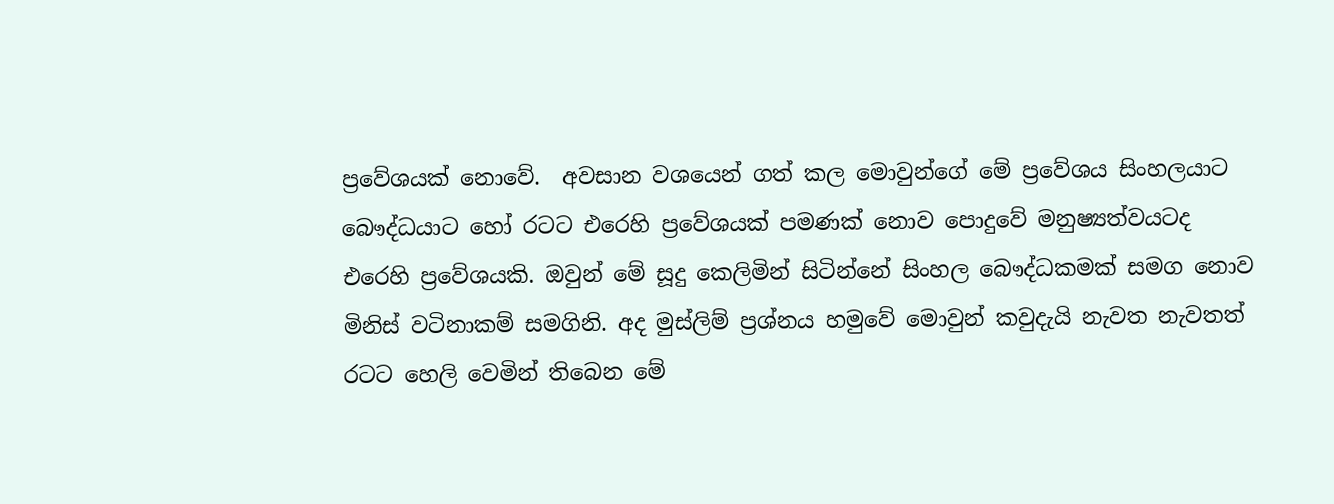ප්‍රවේශයක් නොවේ.  අවසාන වශයෙන් ගත් කල මොවුන්ගේ මේ ප්‍රවේශය සිංහලයාට බෞද්ධයාට හෝ රටට එරෙහි ප්‍රවේශයක් පමණක් නොව පොදුවේ මනුෂ්‍යත්වයටද එරෙහි ප්‍රවේශයකි. ඔවුන් මේ සූදු කෙලිමින් සිටින්නේ සිංහල බෞද්ධකමක් සමග නොව මිනිස් වටිනාකම් සමගිනි. අද මුස්ලිම් ප්‍රශ්නය හමුවේ මොවුන් කවුදැයි නැවත නැවතත් රටට හෙලි වෙමින් තිබෙන මේ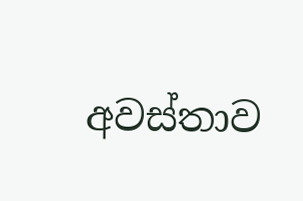අවස්තාව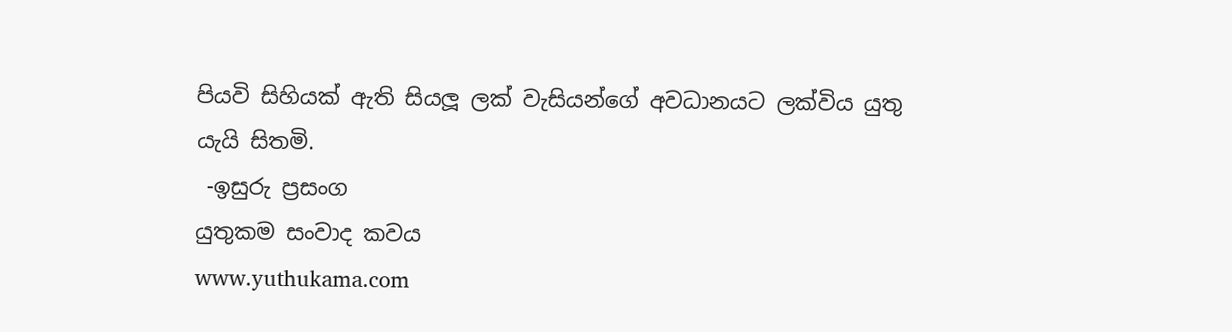පියවි සිහියක් ඇති සියලූ ලක් වැසියන්ගේ අවධානයට ලක්විය යුතු යැයි සිතමි.
 -ඉසුරු ප්‍රසංග
යුතුකම සංවාද කවය
www.yuthukama.com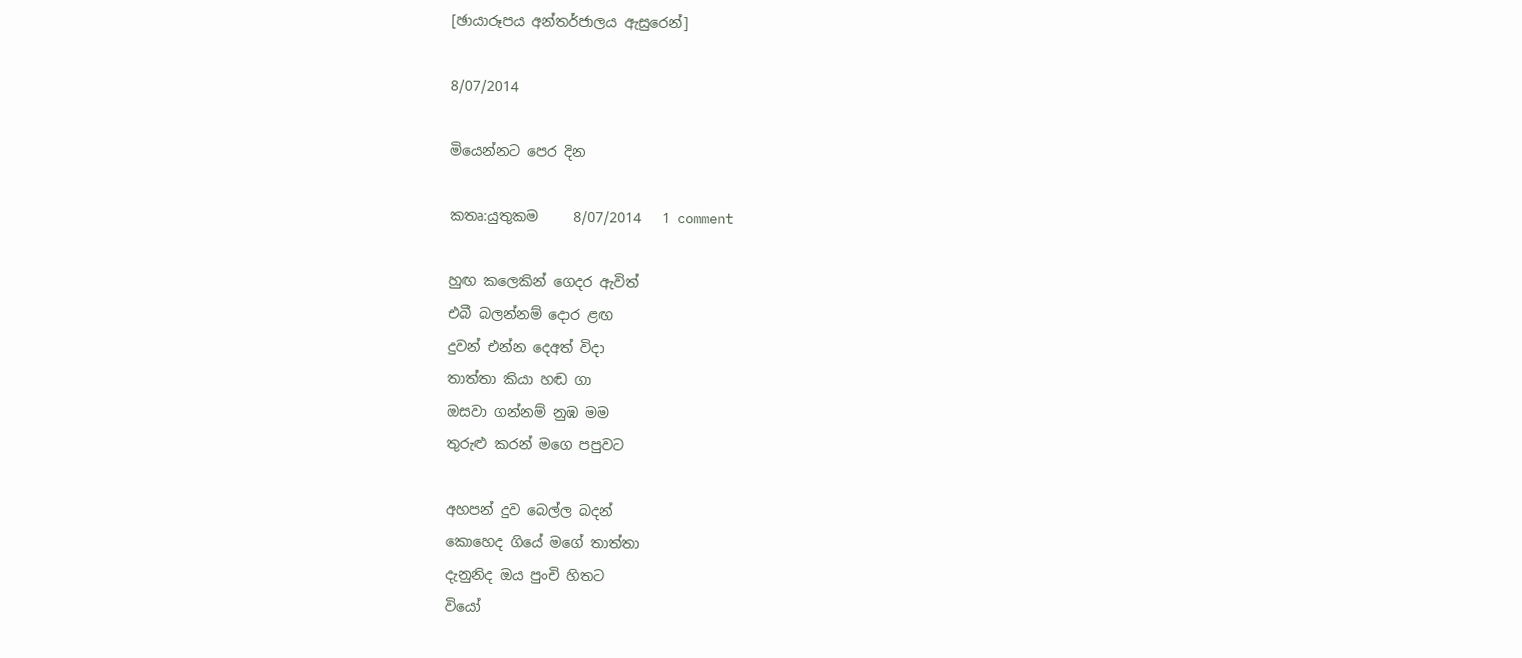[ඡායාරූපය අන්තර්ජාලය ඇසුරෙන්]

8/07/2014

මියෙන්නට පෙර දින

කතෘ:යුතුකම     8/07/2014   1 comment

හුඟ කලෙකින් ගෙදර ඇවිත්
එබී බලන්නම් දොර ළඟ
දුවන් එන්න දෙඅත් විදා
තාත්තා කියා හඬ ගා
ඔසවා ගන්නම් නුඹ මම
තුරුළු කරන් මගෙ පපුවට

අහපන් දුව බෙල්ල බදන්
කොහෙද ගියේ මගේ තාත්තා
දැනුනිද ඔය පුංචි හිතට
වියෝ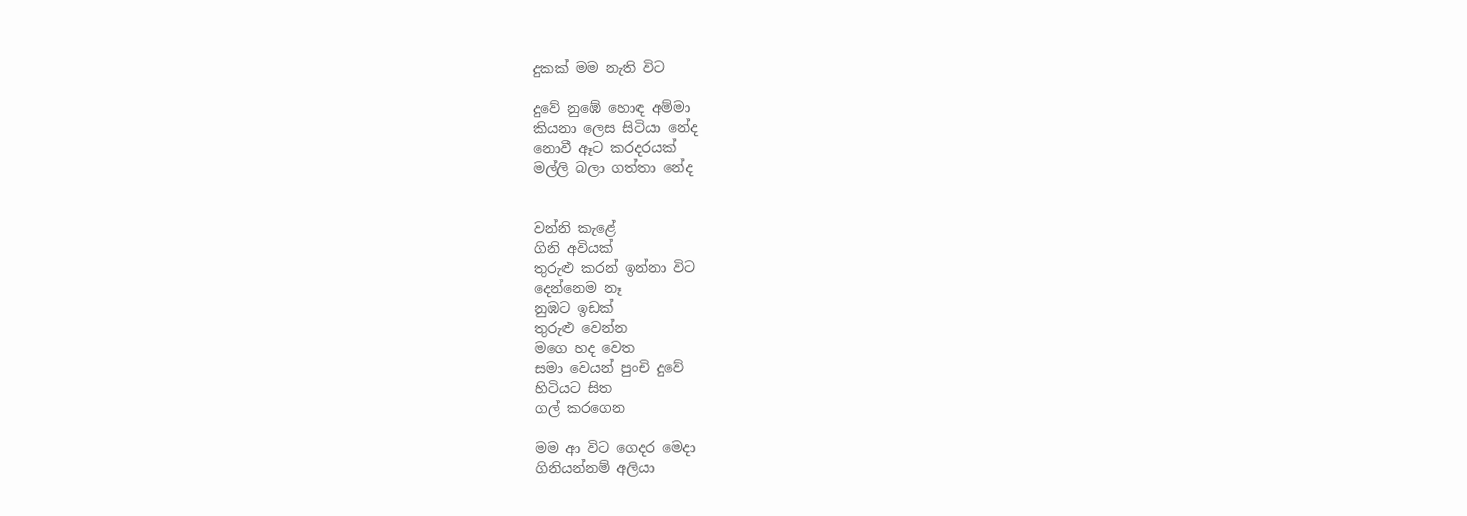දුකක් මම නැති විට

දුවේ නුඹේ හොඳ අම්මා
කියනා ලෙස සිටියා නේද
නොවී ඈට කරදරයක්
මල්ලි බලා ගත්තා නේද


වන්නි කැළේ
ගිනි අවියක්
තුරුළු කරන් ඉන්නා විට
දෙන්නෙම නෑ
නුඹට ඉඩක්
තුරුළු වෙන්න
මගෙ හද වෙත
සමා වෙයන් පුංචි දුවේ
හිටියට සිත
ගල් කරගෙන

මම ආ විට ගෙදර මෙදා
ගිනියන්නම් අලියා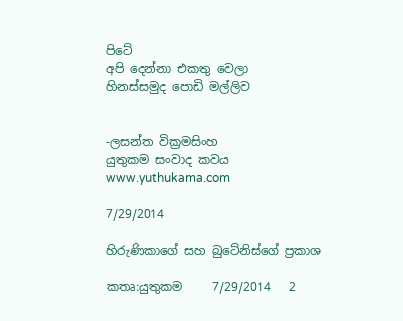පිටේ
අපි දෙන්නා එකතු වෙලා
හිනස්සමුද පොඩි මල්ලිව


-ලසන්ත වික්‍රමසිංහ
යුතුකම සංවාද කවය
www.yuthukama.com

7/29/2014

හිරුණිකාගේ සහ බුටේනිස්ගේ ප්‍රකාශ

කතෘ:යුතුකම     7/29/2014   2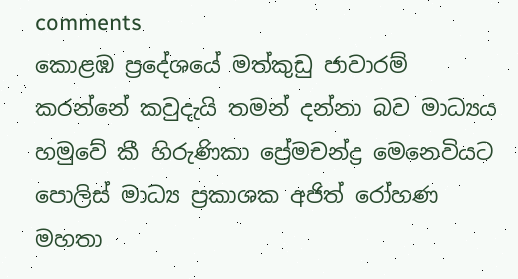comments
කොළඹ ප්‍රදේශයේ මත්කුඩු ජාවාරම් කරන්නේ කවුදැයි තමන් දන්නා බව මාධ්‍යය හමුවේ කී හිරුණිකා ප්‍රේමචන්ද්‍ර මෙනෙවියට පොලිස් මාධ්‍ය ප්‍රකාශක අජිත් රෝහණ මහතා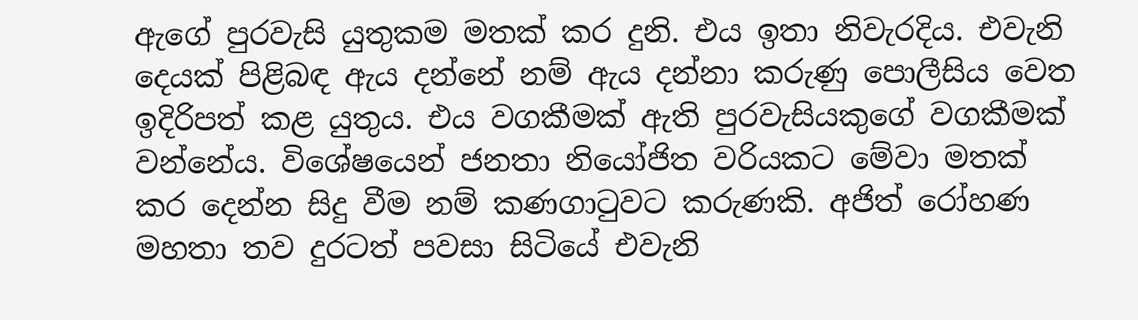ඇගේ පුරවැසි යුතුකම මතක් කර දුනි. එය ඉතා නිවැරදිය. එවැනි දෙයක් පිළිබඳ ඇය දන්නේ නම් ඇය දන්නා කරුණු පොලීසිය වෙත ඉදිරිපත් කළ යුතුය. එය වගකීමක් ඇති පුරවැසියකුගේ වගකීමක් වන්නේය. විශේෂයෙන් ජනතා නියෝජිත වරියකට මේවා මතක් කර දෙන්න සිදු වීම නම් කණගාටුවට කරුණකි. අජිත් රෝහණ මහතා තව දුරටත් පවසා සිටියේ එවැනි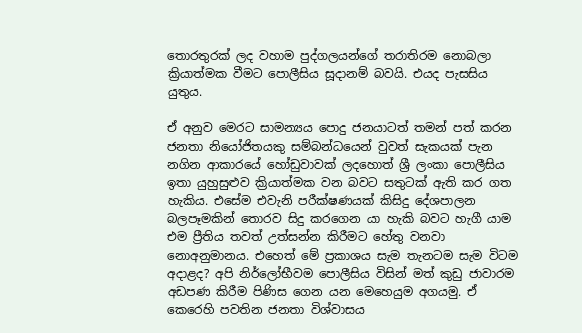තොරතුරක් ලද වහාම පුද්ගලයන්ගේ තරාතිරම නොබලා ක්‍රියාත්මක වීමට පොලීසිය සූදානම් බවයි. එයද පැසසිය යුතුය.

ඒ අනුව මෙරට සාමන්‍යය පොදු ජනයාටත් තමන් පත් කරන ජනතා නියෝජිතයකු සම්බන්ධයෙන් වුවත් සැකයක් පැන නගින ආකාරයේ හෝඩුවාවක් ලදහොත් ශ්‍රී ලංකා පොලීසිය ඉතා යුහුසුළුව ක්‍රියාත්මක වන බවට සතුටක් ඇති කර ගත හැකිය. එසේම එවැනි පරීක්ෂණයක් කිසිදු දේශපාලන බලපෑමකින් තොරව සිදු කරගෙන යා හැකි බවට හැගී යාම එම ප්‍රීතිය තවත් උත්සන්න කිරීමට හේතු වනවා නොඅනුමානය. එහෙත් මේ ප්‍රකාශය සැම තැනටම සැම විටම අදාළද? අපි නිර්ලෝභීවම පොලීසිය විසින් මත් කුඩු ජාවාරම අඩපණ කිරීම පිණිස ගෙන යන මෙහෙයුම අගයමු. ඒ කෙරෙහි පවතින ජනතා විශ්වාසය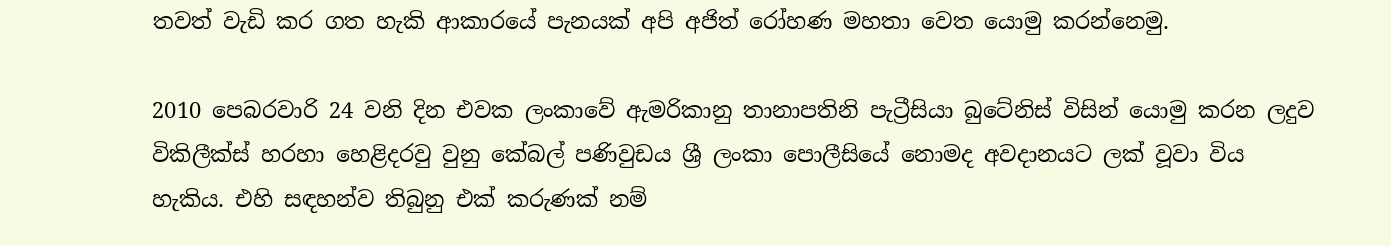තවත් වැඩි කර ගත හැකි ආකාරයේ පැනයක් අපි අජිත් රෝහණ මහතා වෙත යොමු කරන්නෙමු.

2010 පෙබරවාරි 24 වනි දින එවක ලංකාවේ ඇමරිකානු තානාපතිනි පැට්‍රීසියා බුටේනිස් විසින් යොමු කරන ලදුව විකිලීක්ස් හරහා හෙළිදරවු වුනු කේබල් පණිවුඩය ශ්‍රී ලංකා පොලීසියේ නොමද අවදානයට ලක් වූවා විය හැකිය. එහි සඳහන්ව තිබුනු එක් කරුණක් නම්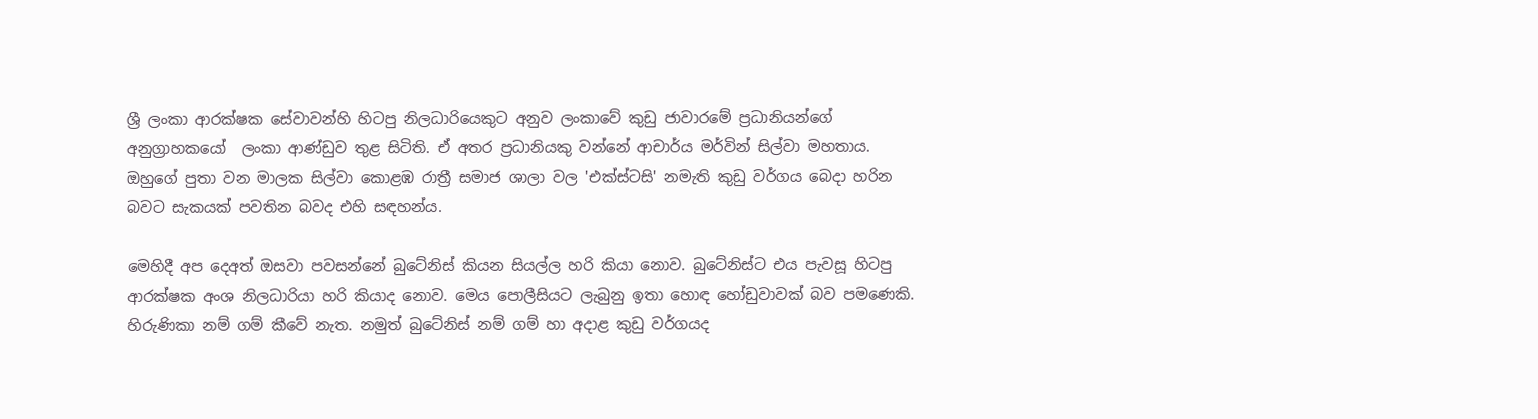ශ්‍රී ලංකා ආරක්ෂක සේවාවන්හි හිටපු නිලධාරියෙකුට අනුව ලංකාවේ කුඩු ජාවාරමේ ප්‍රධානියන්ගේ අනුග්‍රාහකයෝ  ලංකා ආණ්ඩුව තුළ සිටිති. ඒ අතර ප්‍රධානියකු වන්නේ ආචාර්ය මර්වින් සිල්වා මහතාය. ඔහුගේ පුතා වන මාලක සිල්වා කොළඹ රාත්‍රී සමාජ ශාලා වල 'එක්ස්ටසි' නමැති කුඩු වර්ගය බෙදා හරින බවට සැකයක් පවතින බවද එහි සඳහන්ය.

මෙහිදී අප දෙඅත් ඔසවා පවසන්නේ බුටේනිස් කියන සියල්ල හරි කියා නොව. බුටේනිස්ට එය පැවසූ හිටපු ආරක්ෂක අංශ නිලධාරියා හරි කියාද නොව. මෙය පොලීසියට ලැබුනු ඉතා හොඳ හෝඩුවාවක් බව පමණෙකි.  හිරුණිකා නම් ගම් කීවේ නැත. නමුත් බුටේනිස් නම් ගම් හා අදාළ කුඩු වර්ගයද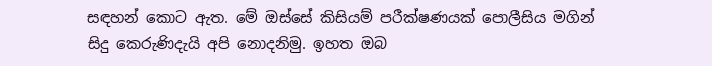සඳහන් කොට ඇත. මේ ඔස්සේ කිසියම් පරීක්ෂණයක් පොලීසිය මගින් සිදු කෙරුණිදැයි අපි නොදනිමු. ඉහත ඔබ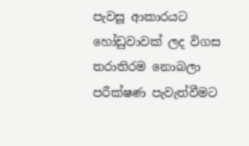පැවසූ ආකාරයට හෝඩුවාවක් ලද විගස තරාතිරම නොබලා පරීක්ෂණ පැවැත්වීමට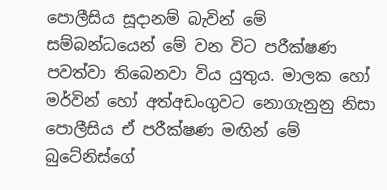පොලීසිය සූදානම් බැවින් මේ සම්බන්ධයෙන් මේ වන විට පරීක්ෂණ පවත්වා තිබෙනවා විය යුතුය. මාලක හෝ මර්වින් හෝ අත්අඩංගුවට නොගැනුනු නිසා පොලීසිය ඒ පරීක්ෂණ මඟින් මේ බුටේනිස්ගේ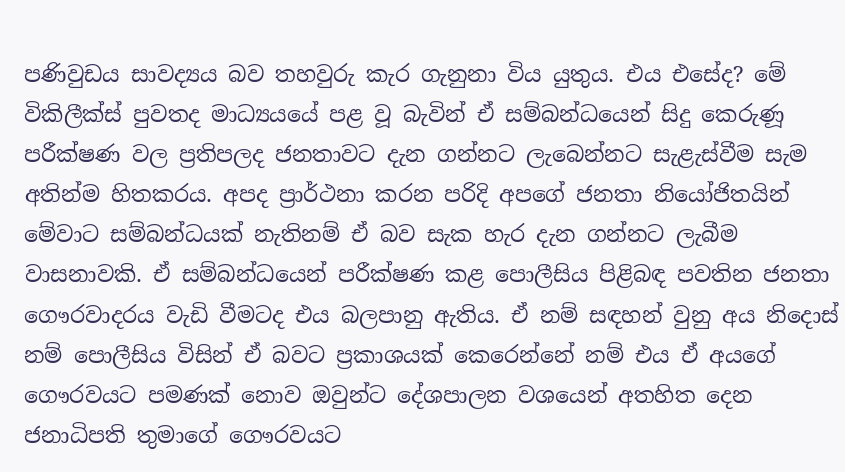පණිවුඩය සාවද්‍යය බව තහවුරු කැර ගැනුනා විය යුතුය. එය එසේද? මේ විකිලීක්ස් පුවතද මාධ්‍යයයේ පළ වූ බැවින් ඒ සම්බන්ධයෙන් සිදු කෙරුණූ පරීක්ෂණ වල ප්‍රතිපලද ජනතාවට දැන ගන්නට ලැබෙන්නට සැළැස්වීම සැම අතින්ම හිතකරය. අපද ප්‍රාර්ථනා කරන පරිදි අපගේ ජනතා නියෝජිතයින් මේවාට සම්බන්ධයක් නැතිනම් ඒ බව සැක හැර දැන ගන්නට ලැබීම වාසනාවකි. ඒ සම්බන්ධයෙන් පරීක්ෂණ කළ පොලීසිය පිළිබඳ පවතින ජනතා ගෞරවාදරය වැඩි වීමටද එය බලපානු ඇතිය. ඒ නම් සඳහන් වුනු අය නිදොස් නම් පොලීසිය විසින් ඒ බවට ප්‍රකාශයක් කෙරෙන්නේ නම් එය ඒ අයගේ ගෞරවයට පමණක් නොව ඔවුන්ට දේශපාලන වශයෙන් අතහිත දෙන ජනාධිපති තුමාගේ ගෞරවයට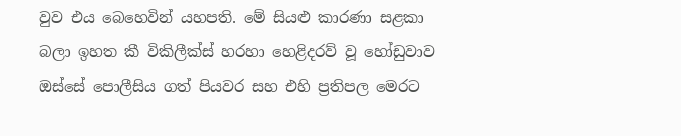වුව එය බෙහෙවින් යහපති. මේ සියළු කාරණා සළකා බලා ඉහත කී විකිලීක්ස් හරහා හෙළිදරව් වූ හෝඩුවාව ඔස්සේ පොලීසිය ගත් පියවර සහ එහි ප්‍රතිපල මෙරට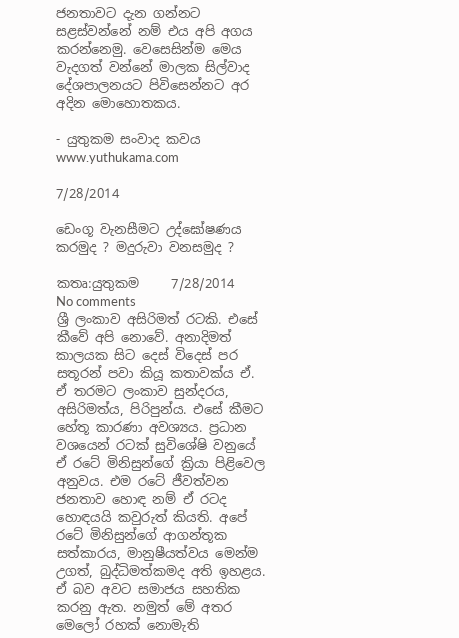ජනතාවට දැන ගන්නට සළස්වන්නේ නම් එය අපි අගය කරන්නෙමු. වෙසෙසින්ම මෙය වැදගත් වන්නේ මාලක සිල්වාද දේශපාලනයට පිවිසෙන්නට අර අදින මොහොතකය.

- යුතුකම සංවාද කවය
www.yuthukama.com

7/28/2014

ඩෙංගූ වැනසීමට උද්ඝෝෂණය කරමුද ? මදුරුවා වනසමුද ?

කතෘ:යුතුකම     7/28/2014   No comments
ශ්‍රී ලංකාව අසිරිමත් රටකි. එසේ කීවේ අපි නොවේ. අනාදිමත් කාලයක සිට දෙස් විදෙස් පර සතූරන් පවා කියූ කතාවක්ය ඒ. ඒ තරමට ලංකාව සුන්දරය, අසිරිමත්ය, පිරිපුන්ය. එසේ කීමට හේතූ කාරණා අවශ්‍යය. ප්‍රධාන වශයෙන් රටක් සුවිශේෂි වනුයේ ඒ රටේ මිනිසුන්ගේ ක්‍රියා පිළිවෙල අනුවය. එම රටේ ජීවත්වන ජනතාව හොඳ නම් ඒ රටද හොඳයයි කවුරුත් කියති. අපේ රටේ මිනිසුන්ගේ ආගන්තූක සත්කාරය, මානුෂීයත්වය මෙන්ම උගත්, බුද්ධිමත්කමද අති ඉහළය. ඒ බව අවට සමාජය සහතික කරනු ඇත. නමුත් මේ අතර මෙලෝ රහක් නොමැති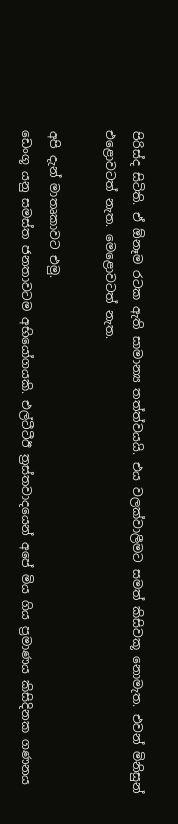පිරිස්ද සිටිති. ඒ ඕනෑම රටක ඇති සාමාන්‍ය තත්ත්වයයි. එය වලක්වාලීමට සමත් කිසිවකූ නොමැත. එවන් මිනිසුන් එළොවටත් නැත. මෙළොවටත් නැත.

අපි දැන් මාතෘකාවට එමු.
ඩෙංගූ යනු සමස්ත ජනතාවටම අභියෝගයකි. එල්ටීටීඊ ත්‍රස්තවාදයෙන් අපේ මිය ගිය ප්‍රමාණය කිසිදිනක ගණනය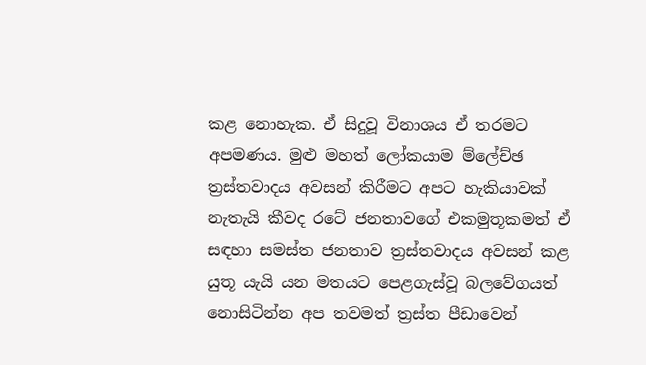කළ නොහැක. ඒ සිදුවූ විනාශය ඒ තරමට අපමණය. මුළු මහත් ලෝකයාම ම්ලේච්ඡ ත්‍රස්තවාදය අවසන් කිරීමට අපට හැකියාවක් නැතැයි කීවද රටේ ජනතාවගේ එකමුතූකමත් ඒ සඳහා සමස්ත ජනතාව ත්‍රස්තවාදය අවසන් කළ යුතූ යැයි යන මතයට පෙළගැස්වූ බලවේගයත් නොසිටින්න අප තවමත් ත්‍රස්ත පීඩාවෙන්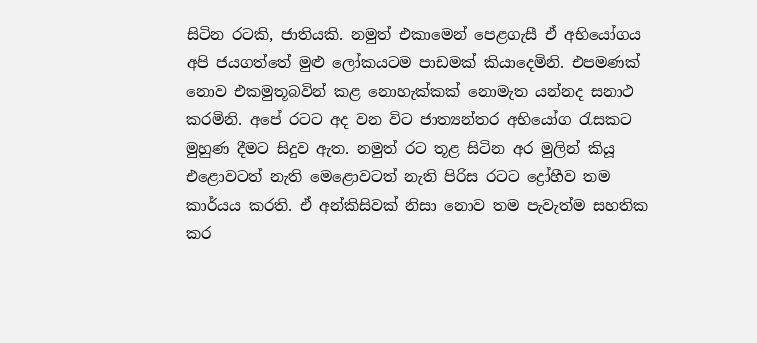සිටින රටකි, ජාතියකි. නමුත් එකාමෙන් පෙළගැසී ඒ අභියෝගය අපි ජයගත්තේ මුළු ලෝකයටම පාඩමක් කියාදෙමිනි. එපමණක් නොව එකමුතූබවින් කළ නොහැක්කක් නොමැත යන්නද සනාථ කරමිනි. අපේ රටට අද වන විට ජාත්‍යන්තර අභියෝග රැසකට මුහුණ දීමට සිදුව ඇත. නමුත් රට තූළ සිටින අර මුලින් කියූ එළොවටත් නැති මෙළොවටත් නැති පිරිස රටට ද්‍රෝහීව තම කාර්යය කරති. ඒ අන්කිසිවක් නිසා නොව තම පැවැත්ම සහතික කර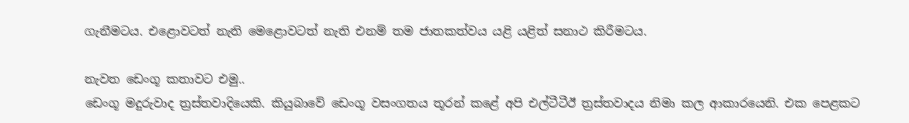ගැනීමටය. එළොවටත් නැති මෙළොවටත් නැති එනම් තම ජාතකත්වය යළි යළිත් සනාථ කිරීමටය.

නැවත ඩෙංගූ කතාවට එමු..
ඩෙංගූ මදුරුවාද ත්‍රස්තවාදියෙකි. කියුබාවේ ඩෙංගූ වසංගතය තූරන් කළේ අපි එල්ටීටීඊ ත්‍රස්තවාදය නිමා කල ආකාරයෙනි. එක පෙළකට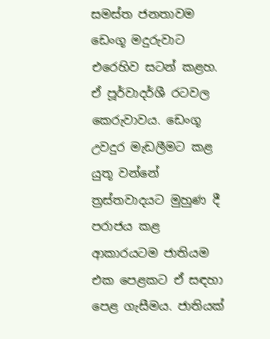සමස්ත ජනතාවම ඩෙංගූ මදුරුවාට එරෙහිව සටන් කළහ. ඒ පූර්වාදර්ශී රටවල කෙරුවාවය. ඩෙංගූ උවදුර මැඩලීමට කළ යුතූ වන්නේ ත්‍රස්තවාදයට මුහුණ දී පරාජය කළ ආකාරයටම ජාතියම එක පෙළකට ඒ සඳහා පෙළ ගැසීමය. ජාතියක්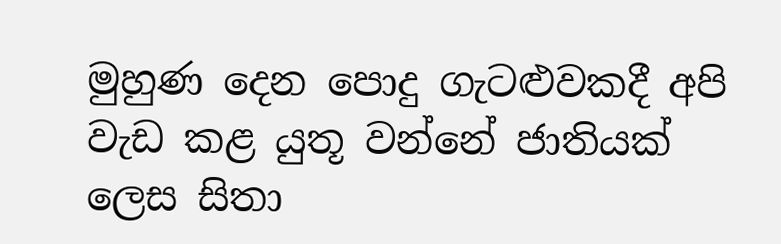මුහුණ දෙන පොදු ගැටළුවකදී අපි වැඩ කළ යුතූ වන්නේ ජාතියක් ලෙස සිතා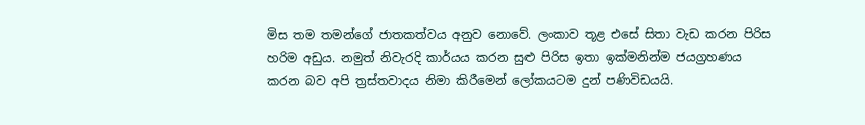මිස තම තමන්ගේ ජාතකත්වය අනුව නොවේ. ලංකාව තූළ එසේ සිතා වැඩ කරන පිරිස හරිම අඩුය. නමුත් නිවැරදි කාර්යය කරන සුළු පිරිස ඉතා ඉක්මනින්ම ජයග්‍රහණය කරන බව අපි ත්‍රස්තවාදය නිමා කිරීමෙන් ලෝකයටම දුන් පණිවිඩයයි.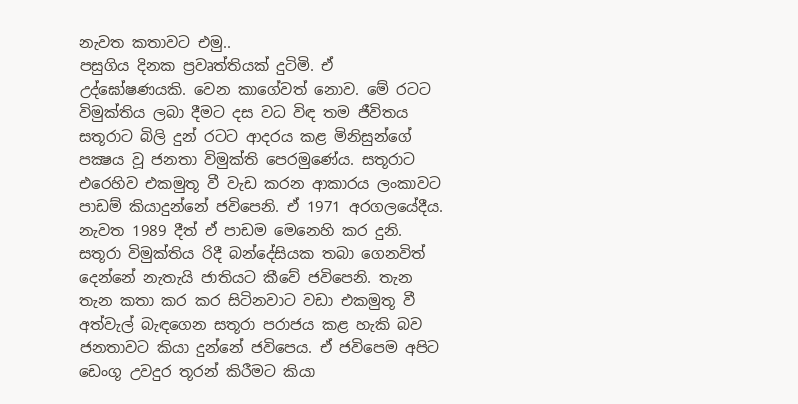නැවත කතාවට එමු..
පසුගිය දිනක ප්‍රවෘත්තියක් දුටිමි. ඒ උද්ඝෝෂණයකි. වෙන කාගේවත් නොව. මේ රටට විමුක්තිය ලබා දීමට දස වධ විඳ තම ජීවිතය සතූරාට බිලි දුන් රටට ආදරය කළ මිනිසුන්ගේ පක්‍ෂය වූ ජනතා විමුක්ති පෙරමුණේය. සතූරාට එරෙහිව එකමුතූ වී වැඩ කරන ආකාරය ලංකාවට පාඩම් කියාදුන්නේ ජවිපෙනි. ඒ 1971 අරගලයේදීය. නැවත 1989 දීත් ඒ පාඩම මෙනෙහි කර දුනි. සතූරා විමුක්තිය රිදී බන්දේසියක තබා ගෙනවිත් දෙන්නේ නැතැයි ජාතියට කීවේ ජවිපෙනි. තැන තැන කතා කර කර සිටිනවාට වඩා එකමුතූ වී අත්වැල් බැඳගෙන සතූරා පරාජය කළ හැකි බව ජනතාවට කියා දුන්නේ ජවිපෙය. ඒ ජවිපෙම අපිට ඩෙංගූ උවදුර තූරන් කිරීමට කියා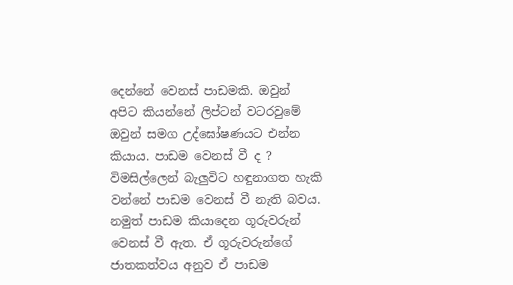දෙන්නේ වෙනස් පාඩමකි. ඔවුන් අපිට කියන්නේ ලිප්ටන් වටරවුමේ ඔවුන් සමග උද්ඝෝෂණයට එන්න කියාය. පාඩම වෙනස් වී ද ? විමසිල්ලෙන් බැලුවිට හඳුනාගත හැකි වන්නේ පාඩම වෙනස් වී නැති බවය. නමුත් පාඩම කියාදෙන ගූරුවරුන් වෙනස් වී ඇත. ඒ ගූරුවරුන්ගේ ජාතකත්වය අනුව ඒ පාඩම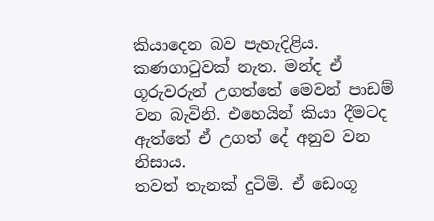කියාදෙන බව පැහැදිළිය. කණගාටුවක් නැත. මන්ද ඒ ගූරුවරුන් උගත්තේ මෙවන් පාඩම් වන බැවිනි. එහෙයින් කියා දීමටද ඇත්තේ ඒ උගත් දේ අනුව වන නිසාය.
තවත් තැනක් දුටිමි. ඒ ඩෙංගූ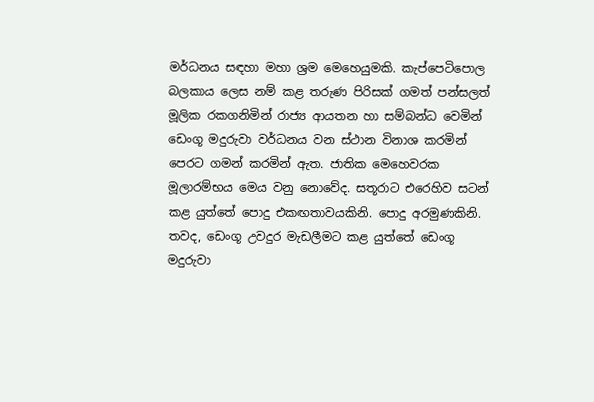මර්ධනය සඳහා මහා ශ්‍රම මෙහෙයුමකි. කැප්පෙටිපොල බලකාය ලෙස නම් කළ තරුණ පිරිසක් ගමත් පන්සලත් මූලික රකගනිමින් රාජ්‍ය ආයතන හා සම්බන්ධ වෙමින් ඩෙංගූ මදුරුවා වර්ධනය වන ස්ථාන විනාශ කරමින් පෙරට ගමන් කරමින් ඇත. ජාතික මෙහෙවරක මූලාරම්භය මෙය වනු නොවේද. සතූරාට එරෙහිව සටන් කළ යුත්තේ පොදු එකඟතාවයකිනි. පොදු අරමුණකිනි. තවද, ඩෙංගූ උවදුර මැඩලීමට කළ යුත්තේ ඩෙංගූ මදුරුවා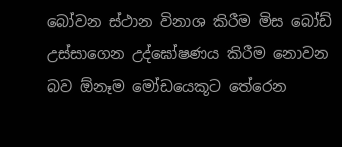බෝවන ස්ථාන විනාශ කිරීම මිස බෝඩ් උස්සාගෙන උද්ඝෝෂණය කිරීම නොවන බව ඕනෑම මෝඩයෙකූට තේරෙන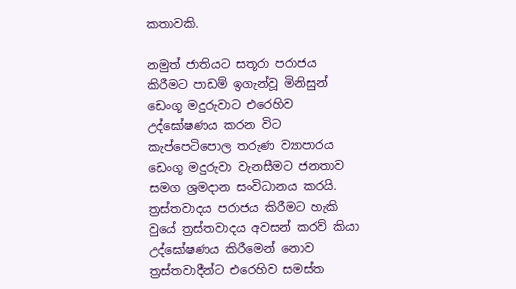කතාවකි.

නමුත් ජාතියට සතූරා පරාජය කිරීමට පාඩම් ඉගැන්වූ මිනිසුන් ඩෙංගූ මදුරුවාට එරෙහිව උද්ඝෝෂණය කරන විට කැප්පෙටිපොල තරුණ ව්‍යාපාරය ඩෙංගූ මදුරුවා වැනසීමට ජනතාව සමග ශ්‍රමදාන සංවිධානය කරයි. ත්‍රස්තවාදය පරාජය කිරීමට හැකි වුයේ ත්‍රස්තවාදය අවසන් කරව් කියා උද්ඝෝෂණය කිරීමෙන් නොව ත්‍රස්තවාදීන්ට එරෙහිව සමස්ත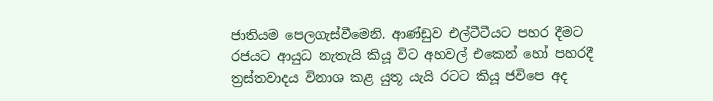ජාතියම පෙලගැස්වීමෙනි. ආණ්ඩුව එල්ටීටීයට පහර දීමට රජයට ආයුධ නැතැයි කියූ විට අහවල් එකෙන් හෝ පහරදී ත්‍රස්තවාදය විනාශ කළ යුතූ යැයි රටට කියූ ජවිපෙ අද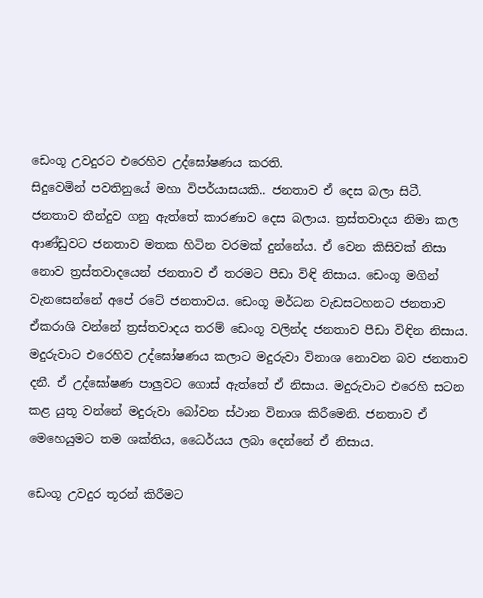ඩෙංගූ උවදුරට එරෙහිව උද්ඝෝෂණය කරති.
සිදුවෙමින් පවතිනුයේ මහා විපර්යාසයකි.. ජනතාව ඒ දෙස බලා සිටී. ජනතාව තීන්දුව ගනු ඇත්තේ කාරණාව දෙස බලාය. ත්‍රස්තවාදය නිමා කල ආණ්ඩුවට ජනතාව මතක හිටින වරමක් දුන්නේය. ඒ වෙන කිසිවක් නිසා නොව ත්‍රස්තවාදයෙන් ජනතාව ඒ තරමට පීඩා විඳි නිසාය. ඩෙංගූ මගින් වැනසෙන්නේ අපේ රටේ ජනතාවය. ඩෙංගූ මර්ධන වැඩසටහනට ජනතාව ඒකරාශි වන්නේ ත්‍රස්තවාදය තරම් ඩෙංගූ වලින්ද ජනතාව පීඩා විඳින නිසාය. මදුරුවාට එරෙහිව උද්ඝෝෂණය කලාට මදුරුවා විනාශ නොවන බව ජනතාව දනී. ඒ උද්ඝෝෂණ පාලුවට ගොස් ඇත්තේ ඒ නිසාය. මදුරුවාට එරෙහි සටන කළ යුතූ වන්නේ මදුරුවා බෝවන ස්ථාන විනාශ කිරීමෙනි. ජනතාව ඒ මෙහෙයුමට තම ශක්තිය, ධෛර්යය ලබා දෙන්නේ ඒ නිසාය.

ඩෙංගූ උවදුර තූරන් කිරීමට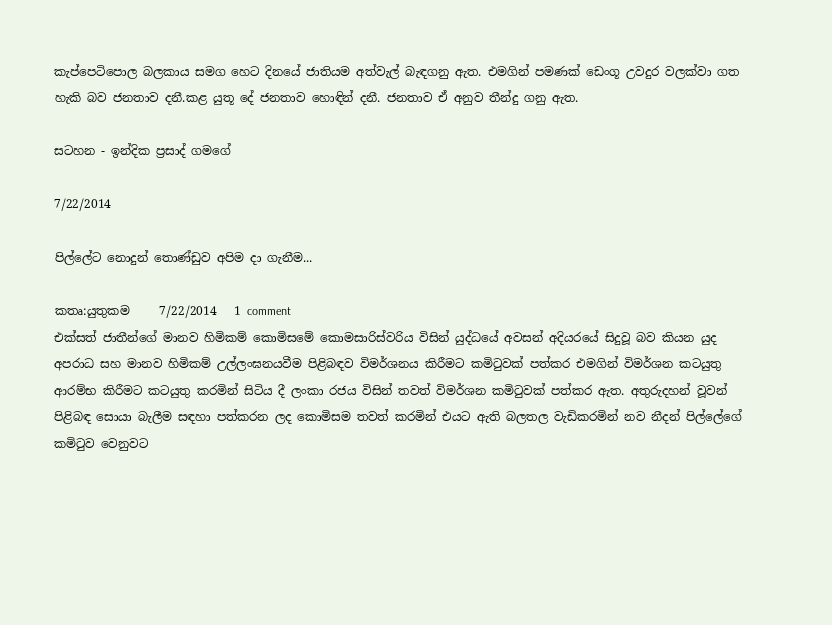කැප්පෙටිපොල බලකාය සමග හෙට දිනයේ ජාතියම අත්වැල් බැඳගනු ඇත. එමගින් පමණක් ඩෙංගූ උවදුර වලක්වා ගත හැකි බව ජනතාව දනී.කළ යුතූ දේ ජනතාව හොඳින් දනී. ජනතාව ඒ අනුව තීන්දු ගනු ඇත.

සටහන - ඉන්දික ප්‍රසාද් ගමගේ

7/22/2014

පිල්ලේට නොදුන් තොණ්ඩුව අපිම දා ගැනීම...

කතෘ:යුතුකම     7/22/2014   1 comment
එක්සත් ජාතීන්ගේ මානව හිමිකම් කොමිසමේ කොමසාරිස්වරිය විසින් යුද්ධයේ අවසන් අදියරයේ සිදුවූ බව කියන යුද අපරාධ සහ මානව හිමිකම් උල්ලංඝනයවීම පිළිබඳව විමර්ශනය කිරීමට කමිටුවක් පත්කර එමගින් විමර්ශන කටයුතු ආරම්භ කිරීමට කටයුතු කරමින් සිටිය දී ලංකා රජය විසින් තවත් විමර්ශන කමිටුවක් පත්කර ඇත. අතුරුදහන් වූවන් පිළිබඳ සොයා බැලීම සඳහා පත්කරන ලද කොමිසම තවත් කරමින් එයට ඇති බලතල වැඩිකරමින් නව නීදන් පිල්ලේගේ කමිටුව වෙනුවට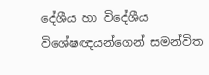දේශීය හා විදේශීය විශේෂඥයන්ගෙන් සමන්විත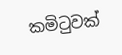කමිටුවක්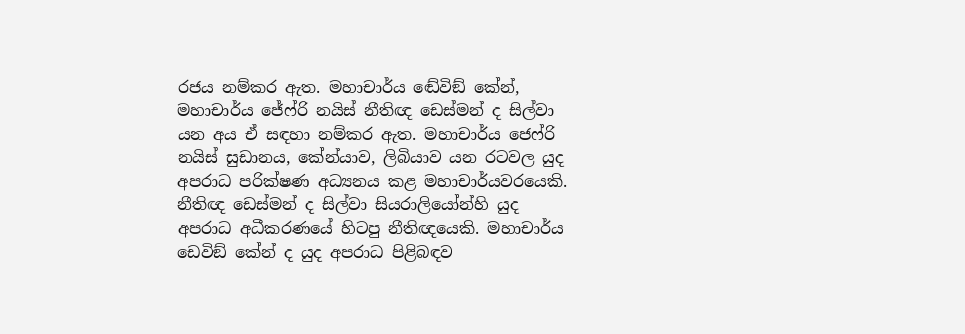රජය නම්කර ඇත. මහාචාර්ය ඬේවිඞ් කේන්, මහාචාර්ය ජේෆ්රි නයිස් නීතිඥ ඩෙස්මන් ද සිල්වා යන අය ඒ සඳහා නම්කර ඇත. මහාචාර්ය ජෙෆ්රි නයිස් සුඩානය, කේන්යාව, ලිබියාව යන රටවල යුද අපරාධ පරික්ෂණ අධ්‍යනය කළ මහාචාර්යවරයෙකි. නීතිඥ ඩෙස්මන් ද සිල්වා සියරාලියෝන්හි යුද අපරාධ අධීකරණයේ හිටපු නීතිඥයෙකි. මහාචාර්ය ඩෙවිඞ් කේන් ද යුද අපරාධ පිළිබඳව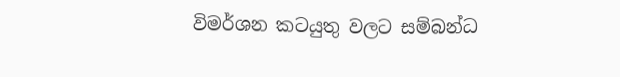විමර්ශන කටයුතු වලට සම්බන්ධ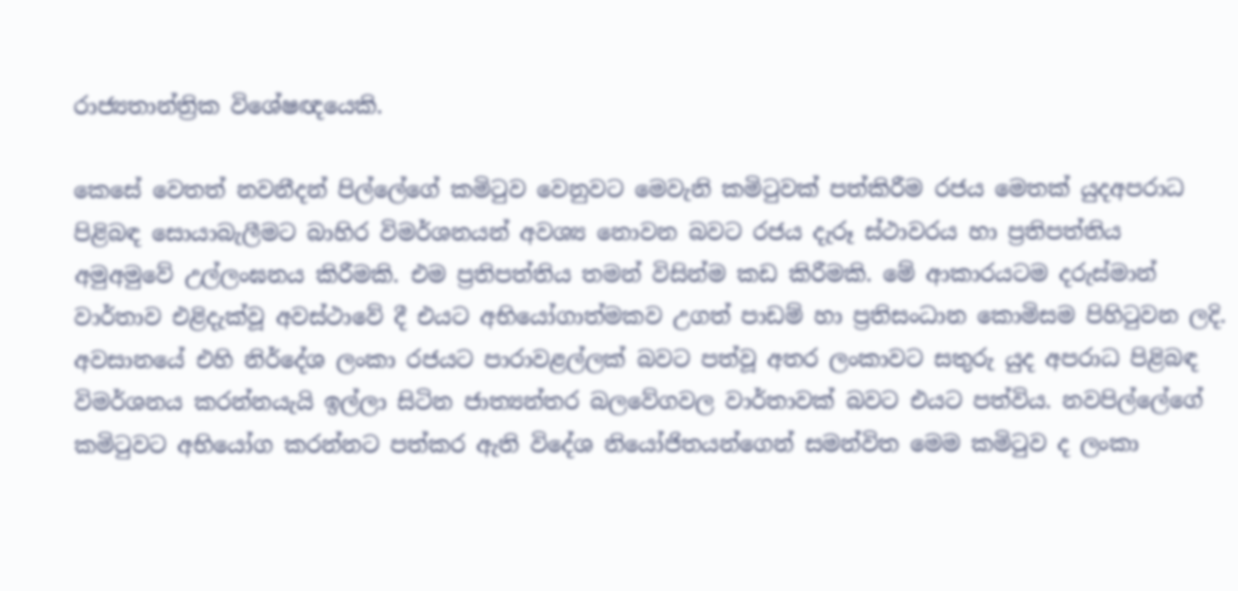රාජ්‍යතාන්ත්‍රික විශේෂඥයෙකි.

කෙසේ වෙතත් නවනීදන් පිල්ලේගේ කමිටුව වෙනුවට මෙවැනි කමිටුවක් පත්කිරීම රජය මෙතක් යුදඅපරාධ පිළිබඳ සොයාබැලීමට බාහිර විමර්ශනයන් අවශ්‍ය නොවන බවට රජය දැරූ ස්ථාවරය හා ප්‍රතිපත්තිය අමුඅමුවේ උල්ලංඝනය කිරීමකි. එම ප්‍රතිපත්තිය තමන් විසින්ම කඩ කිරීමකි. මේ ආකාරයටම දරුස්මාන් වාර්තාව එළිදැක්වූ අවස්ථාවේ දී එයට අභියෝගාත්මකව උගත් පාඩම් හා ප්‍රතිසංධාන කොමිසම පිහිටුවන ලදි. අවසානයේ එහි නිර්දේශ ලංකා රජයට පාරාවළල්ලක් බවට පත්වූ අතර ලංකාවට සතුරු යුද අපරාධ පිළිබඳ විමර්ශනය කරන්නයැයි ඉල්ලා සිටින ජාත්‍යන්තර බලවේගවල වාර්තාවක් බවට එයට පත්විය. නවපිල්ලේගේ කමිටුවට අභියෝග කරන්නට පත්කර ඇති විදේශ නියෝජිතයන්ගෙන් සමන්විත මෙම කමිටුව ද ලංකා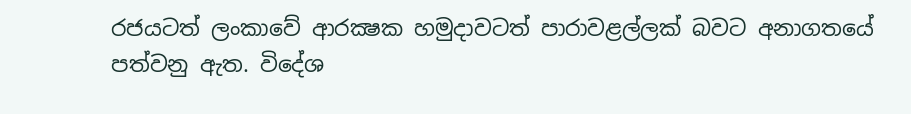රජයටත් ලංකාවේ ආරක්‍ෂක හමුදාවටත් පාරාවළල්ලක් බවට අනාගතයේ පත්වනු ඇත. විදේශ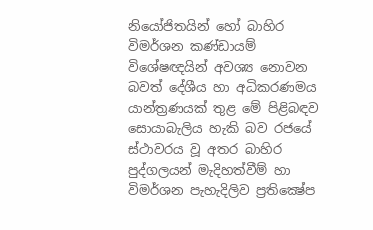නියෝජිතයින් හෝ බාහිර විමර්ශන කණ්ඩායම් විශේෂඥයින් අවශ්‍ය නොවන බවත් දේශීය හා අධිකරණමය යාන්ත්‍රණයක් තුළ මේ පිළිබඳව සොයාබැලිය හැකි බව රජයේ ස්ථාවරය වූ අතර බාහිර පුද්ගලයන් මැදිහත්වීම් හා විමර්ශන පැහැදිලිව ප්‍රතික්‍ෂේප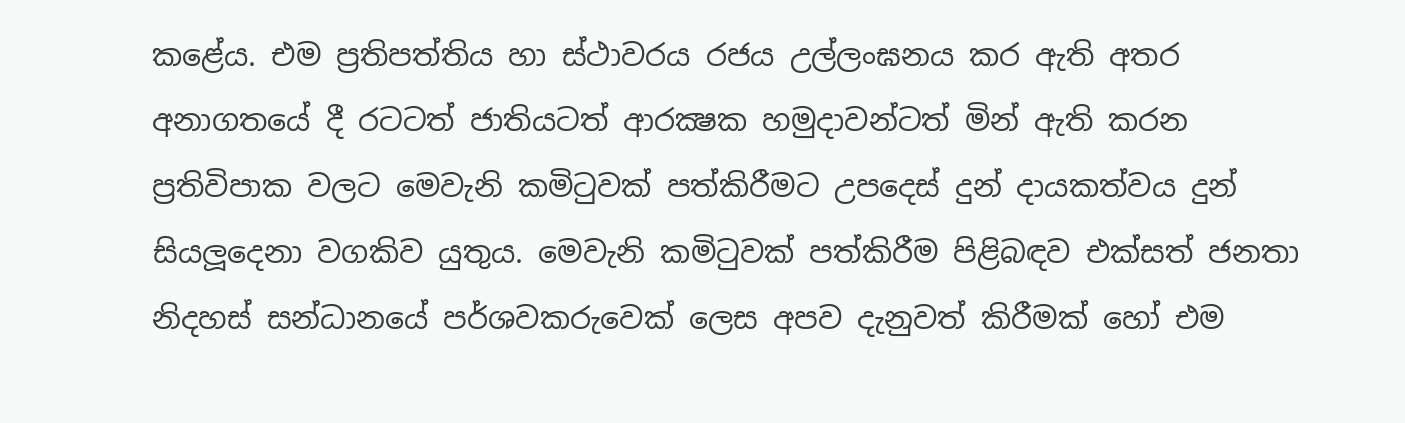කළේය. එම ප්‍රතිපත්තිය හා ස්ථාවරය රජය උල්ලංඝනය කර ඇති අතර අනාගතයේ දී රටටත් ජාතියටත් ආරක්‍ෂක හමුදාවන්ටත් මින් ඇති කරන ප්‍රතිවිපාක වලට මෙවැනි කමිටුවක් පත්කිරීමට උපදෙස් දුන් දායකත්වය දුන් සියලූදෙනා වගකිව යුතුය. මෙවැනි කමිටුවක් පත්කිරීම පිළිබඳව එක්සත් ජනතා නිදහස් සන්ධානයේ පර්ශවකරුවෙක් ලෙස අපව දැනුවත් කිරීමක් හෝ එම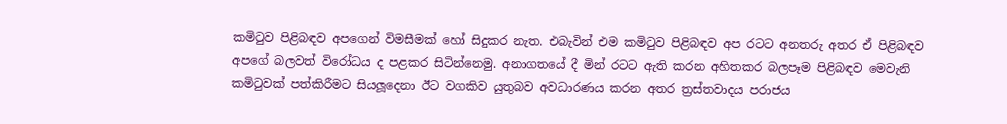කමිටුව පිළිබඳව අපගෙන් විමසීමක් හෝ සිදුකර නැත. එබැවින් එම කමිටුව පිළිබඳව අප රටට අනතරු අතර ඒ පිළිබඳව අපගේ බලවත් විරෝධය ද පළකර සිටින්නෙමු. අනාගතයේ දී මින් රටට ඇති කරන අහිතකර බලපෑම පිළිබඳව මෙවැනි කමිටුවක් පත්කිරීමට සියලූදෙනා ඊට වගකිව යුතුබව අවධාරණය කරන අතර ත්‍රස්තවාදය පරාජය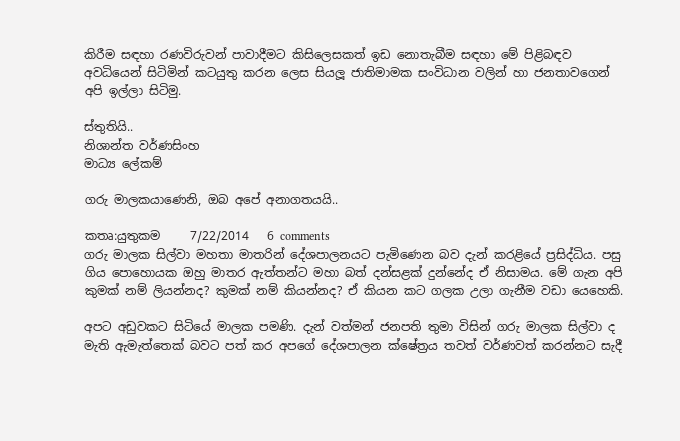කිරීම සඳහා රණවිරුවන් පාවාදීමට කිසිලෙසකත් ඉඩ නොතැබීම සඳහා මේ පිළිබඳව අවධියෙන් සිටිමින් කටයුතු කරන ලෙස සියලූ ජාතිමාමක සංවිධාන වලින් හා ජනතාවගෙන් අපි ඉල්ලා සිටිමු.

ස්තුතියි..
නිශාන්ත වර්ණසිංහ
මාධ්‍ය ලේකම්

ගරු මාලකයාණෙනි, ඔබ අපේ අනාගතයයි..

කතෘ:යුතුකම     7/22/2014   6 comments
ගරු මාලක සිල්වා මහතා මාතරින් දේශපාලනයට පැමිණෙන බව දැන් කරළියේ ප්‍රසිද්ධිය. පසු ගිය පොහොයක ඔහු මාතර ඇත්තන්ට මහා බත් දන්සළක් දුන්නේද ඒ නිසාමය. මේ ගැන අපි කුමක් නම් ලියන්නද? කුමක් නම් කියන්නද? ඒ කියන කට ගලක උලා ගැනීම වඩා යෙහෙකි.

අපට අඩුවකට සිටියේ මාලක පමණි. දැන් වත්මන් ජනපති තුමා විසින් ගරු මාලක සිල්වා ද මැති ඇමැත්තෙක් බවට පත් කර අපගේ දේශපාලන ක්ෂේත්‍රය තවත් වර්ණවත් කරන්නට සැදී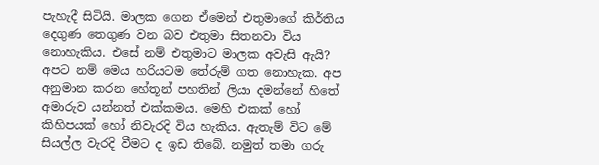පැහැදී සිටියි. මාලක ගෙන ඒමෙන් එතුමාගේ කිර්තිය දෙගුණ තෙගුණ වන බව එතුමා සිතනවා විය නොහැකිය. එසේ නම් එතුමාට මාලක අවැසි ඇයි? අපට නම් මෙය හරියටම තේරුම් ගත නොහැක. අප අනුමාන කරන හේතූන් පහතින් ලියා දමන්නේ හිතේ අමාරුව යන්නත් එක්කමය. මෙහි එකක් හෝ කිහිපයක් හෝ නිවැරදි විය හැකිය. ඇතැම් විට මේ සියල්ල වැරදි වීමට ද ඉඩ තිබේ. නමුත් තමා ගරු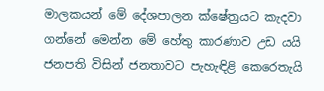මාලකයන් මේ දේශපාලන ක්ෂේත්‍රයට කැදවා ගන්නේ මෙන්න මේ හේතු කාරණාව උඩ යයි ජනපති විසින් ජනතාවට පැහැඳිළි කෙරෙතැයි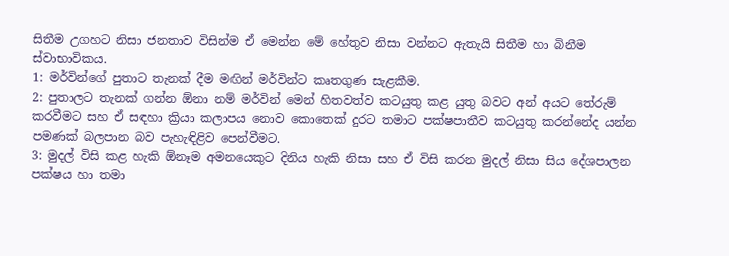සිතීම උගහට නිසා ජනතාව විසින්ම ඒ මෙන්න මේ හේතුව නිසා වන්නට ඇතැයි සිතීම හා බිනීම ස්වාභාවිකය.
1: මර්වින්ගේ පුතාට තැනක් දීම මඟින් මර්වින්ට කෘතගුණ සැළකීම.
2: පුතාලට තැනක් ගන්න ඕනා නම් මර්වින් මෙන් හිතවත්ව කටයුතු කළ යුතු බවට අන් අයට තේරුම් කරවීමට සහ ඒ සඳහා ක්‍රියා කලාපය නොව කොතෙක් දුරට තමාට පක්ෂපාතීව කටයුතු කරන්නේද යන්න පමණක් බලපාන බව පැහැඳිළිව පෙන්වීමට.
3: මුදල් විසි කළ හැකි ඕනෑම අමනයෙකුට දිනිය හැකි නිසා සහ ඒ විසි කරන මුදල් නිසා සිය දේශපාලන පක්ෂය හා තමා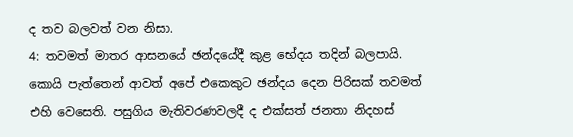ද තව බලවත් වන නිසා.
4: තවමත් මාතර ආසනයේ ඡන්දයේදී කුළ භේදය තදින් බලපායි. කොයි පැත්තෙන් ආවත් අපේ එකෙකුට ඡන්දය දෙන පිරිසක් තවමත් එහි වෙසෙති. පසුගිය මැතිවරණවලදී ද එක්සත් ජනතා නිදහස්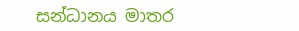සන්ධානය මාතර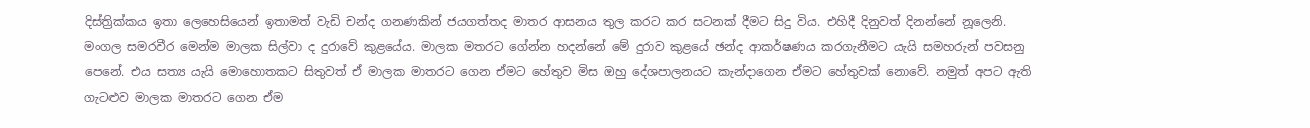දිස්ත්‍රික්කය ඉතා ලෙහෙසියෙන් ඉතාමත් වැඩි චන්ද ගනණකින් ජයගත්තද මාතර ආසනය තුල කරට කර සටනක් දීමට සිදු විය. එහිදී දිනුවත් දිනන්නේ නූලෙනි. මංගල සමරවීර මෙන්ම මාලක සිල්වා ද දුරාවේ කුළයේය. මාලක මතරට ගේන්න හදන්නේ මේ දුරාව කුළයේ ඡන්ද ආකර්ෂණය කරගැනීමට යැයි සමහරුන් පවසනු පෙනේ. එය සත්‍ය යැයි මොහොතකට සිතුවත් ඒ මාලක මාතරට ගෙන ඒමට හේතුව මිස ඔහු දේශපාලනයට කැන්දාගෙන ඒමට හේතුවක් නොවේ. නමුත් අපට ඇති ගැටළුව මාලක මාතරට ගෙන ඒම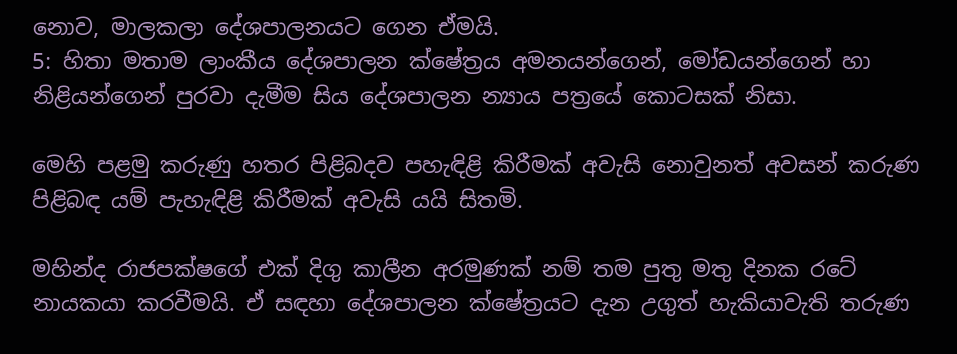නොව, මාලකලා දේශපාලනයට ගෙන ඒමයි.
5: හිතා මතාම ලාංකීය දේශපාලන ක්ෂේත්‍රය අමනයන්ගෙන්, මෝඩයන්ගෙන් හා නිළියන්ගෙන් පුරවා දැමීම සිය දේශපාලන න්‍යාය පත්‍රයේ කොටසක් නිසා.

මෙහි පළමු කරුණු හතර පිළිබදව පහැඳිළි කිරීමක් අවැසි නොවුනත් අවසන් කරුණ පිළිබඳ යම් පැහැඳිළි කිරීමක් අවැසි යයි සිතමි.

මහින්ද රාජපක්ෂගේ එක් දිගු කාලීන අරමුණක් නම් තම පුතු මතු දිනක රටේ නායකයා කරවීමයි. ඒ සඳහා දේශපාලන ක්ෂේත්‍රයට දැන උගුත් හැකියාවැති තරුණ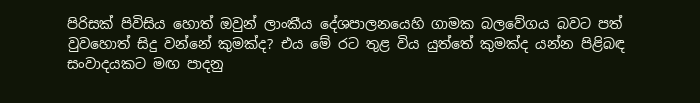පිරිසක් පිවිසිය හොත් ඔවුන් ලාංකීය දේශපාලනයෙහි ගාමක බලවේගය බවට පත් වුවහොත් සිදු වන්නේ කුමක්ද? එය මේ රට තුළ විය යුත්තේ කුමක්ද යන්න පිළිබඳ සංවාදයකට මඟ පාදනු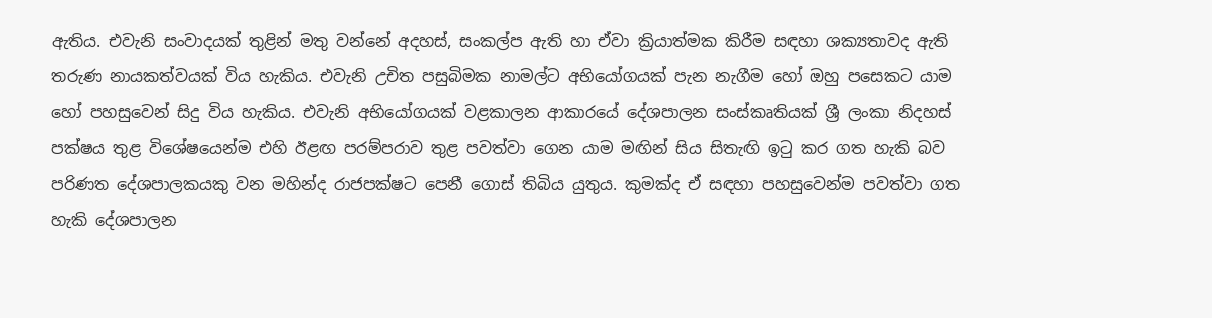ඇතිය. එවැනි සංවාදයක් තුළින් මතු වන්නේ අදහස්, සංකල්ප ඇති හා ඒවා ක්‍රියාත්මක කිරීම සඳහා ශක්‍යතාවද ඇති තරුණ නායකත්වයක් විය හැකිය. එවැනි උචිත පසුබිමක නාමල්ට අභියෝගයක් පැන නැගීම හෝ ඔහු පසෙකට යාම හෝ පහසුවෙන් සිදු විය හැකිය. එවැනි අභියෝගයක් වළකාලන ආකාරයේ දේශපාලන සංස්කෘතියක් ශ්‍රී ලංකා නිදහස් පක්ෂය තුළ විශේෂයෙන්ම එහි ඊළඟ පරම්පරාව තුළ පවත්වා ගෙන යාම මඟින් සිය සිතැඟි ඉටු කර ගත හැකි බව පරිණත දේශපාලකයකු වන මහින්ද රාජපක්ෂට පෙනී ගොස් තිබිය යුතුය. කුමක්ද ඒ සඳහා පහසුවෙන්ම පවත්වා ගත හැකි දේශපාලන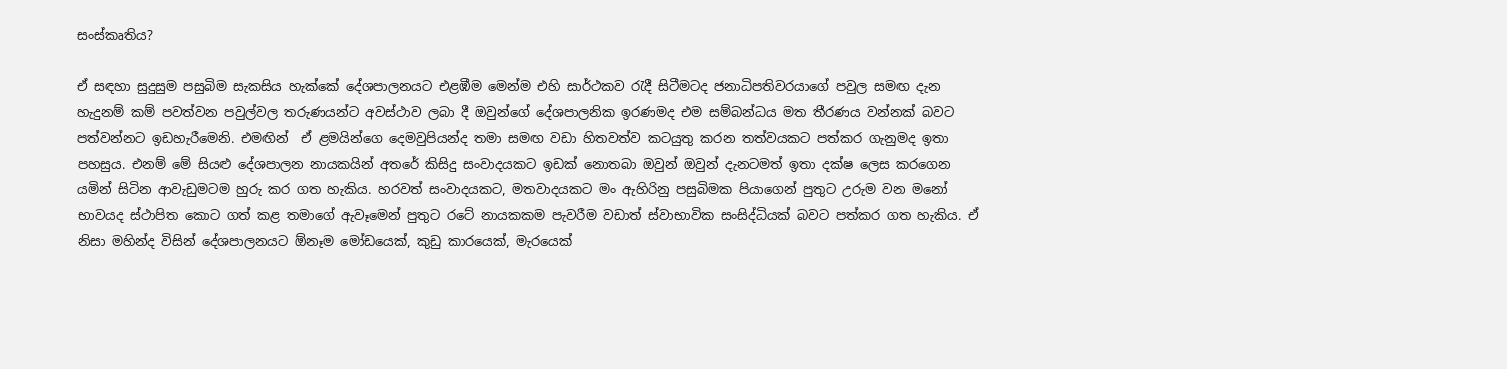සංස්කෘතිය?

ඒ සඳහා සුදුසුම පසුබිම සැකසිය හැක්කේ දේශපාලනයට එළඹීම මෙන්ම එහි සාර්ථකව රැදී සිටීමටද ජනාධිපතිවරයාගේ පවුල සමඟ දැන හැදුනම් කම් පවත්වන පවුල්වල තරුණයන්ට අවස්ථාව ලබා දී ඔවුන්ගේ දේශපාලනික ඉරණමද එම සම්බන්ධය මත තීරණය වන්නක් බවට පත්වන්නට ඉඩහැරීමෙනි. එමඟින්  ඒ ළමයින්ගෙ දෙමවුපියන්ද තමා සමඟ වඩා හිතවත්ව කටයුතු කරන තත්වයකට පත්කර ගැනුමද ඉතා පහසුය. එනම් මේ සියළු දේශපාලන නායකයින් අතරේ කිසිදු සංවාදයකට ඉඩක් නොතබා ඔවුන් ඔවුන් දැනටමත් ඉතා දක්ෂ ලෙස කරගෙන යමින් සිටින ආවැඩුමටම හුරු කර ගත හැකිය. හරවත් සංවාදයකට, මතවාදයකට මං ඇහිරිනු පසුබිමක පියාගෙන් පුතුට උරුම වන මනෝ භාවයද ස්ථාපිත කොට ගත් කළ තමාගේ ඇවෑමෙන් පුතුට රටේ නායකකම පැවරීම වඩාත් ස්වාභාවික සංසිද්ධියක් බවට පත්කර ගත හැකිය. ඒ නිසා මහින්ද විසින් දේශපාලනයට ඕනෑම මෝඩයෙක්, කුඩු කාරයෙක්, මැරයෙක්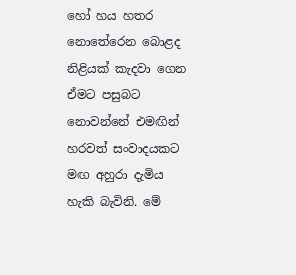හෝ හය හතර නොතේරෙන බොළද නිළියක් කැදවා ගෙන ඒමට පසුබට නොවන්නේ එමඟින් හරවත් සංවාදයකට මඟ අහුරා දැමිය හැකි බැවිනි. මේ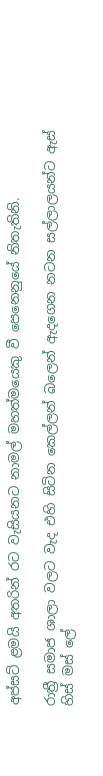අප්සට් ළමයි අතරින් රට වැසියනට නාමල් මහත්මයෙකු වී පෙනෙනුයේ නිතැතිනි.

රාත්‍රී සමාජ ශාලා වලට වැද එහි සිටින කෙල්ලන් බලෙන් ඇදගෙන නටන සල්ලාලයන්ට ඇස් හිස් මස් ලේ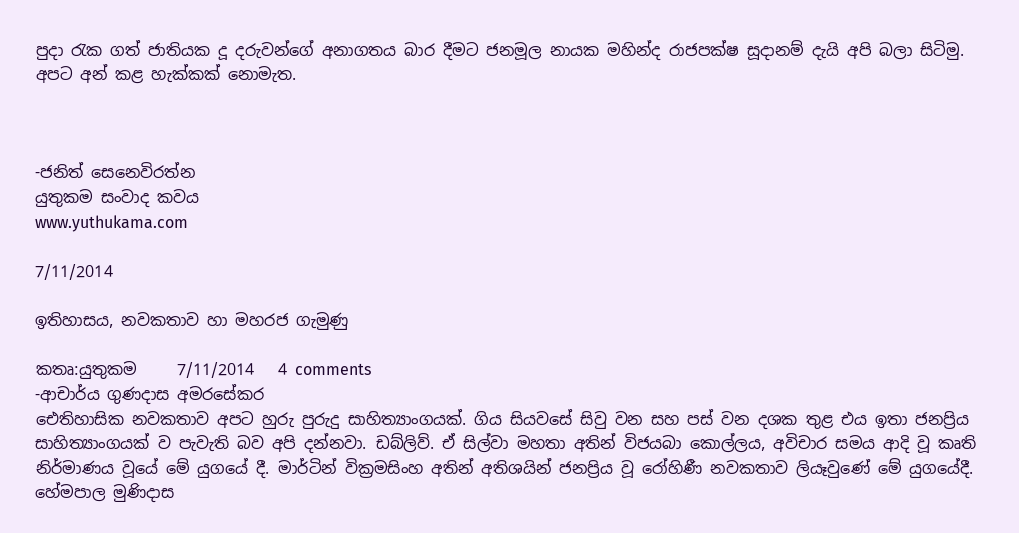පුදා රැක ගත් ජාතියක දූ දරුවන්ගේ අනාගතය බාර දීමට ජනමූල නායක මහින්ද රාජපක්ෂ සූදානම් දැයි අපි බලා සිටිමු. අපට අන් කළ හැක්කක් නොමැත.



-ජනිත් සෙනෙවිරත්න
යුතුකම සංවාද කවය
www.yuthukama.com

7/11/2014

ඉතිහාසය, නවකතාව හා මහරජ ගැමුණු

කතෘ:යුතුකම     7/11/2014   4 comments
-ආචාර්ය ගුණදාස අමරසේකර
ඓතිහාසික නවකතාව අපට හුරු පුරුදු සාහිත්‍යාංගයක්‌. ගිය සියවසේ සිවු වන සහ පස්‌ වන දශක තුළ එය ඉතා ජනප්‍රිය සාහිත්‍යාංගයක්‌ ව පැවැති බව අපි දන්නවා. ඩබ්ලිව්. ඒ සිල්වා මහතා අතින් විජයබා කොල්ලය, අවිචාර සමය ආදි වූ කෘති නිර්මාණය වූයේ මේ යුගයේ දී. මාර්ටින් වික්‍රමසිංහ අතින් අතිශයින් ජනප්‍රිය වූ රෝහිණී නවකතාව ලියෑවුණේ මේ යුගයේදී. හේමපාල මුණිදාස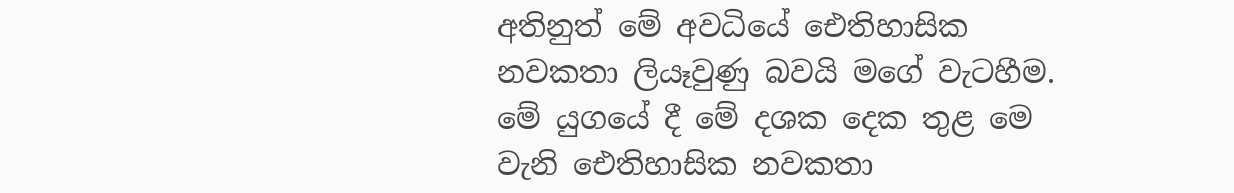අතිනුත් මේ අවධියේ ඓතිහාසික නවකතා ලියෑවුණු බවයි මගේ වැටහීම. මේ යුගයේ දී මේ දශක දෙක තුළ මෙ වැනි ඓතිහාසික නවකතා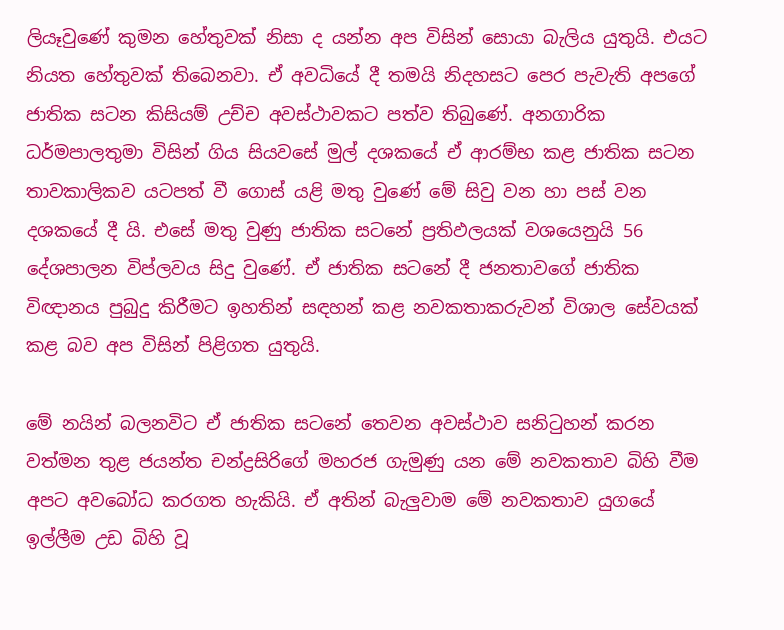ලියෑවුණේ කුමන හේතුවක්‌ නිසා ද යන්න අප විසින් සොයා බැලිය යුතුයි. එයට නියත හේතුවක්‌ තිබෙනවා. ඒ අවධියේ දී තමයි නිදහසට පෙර පැවැති අපගේ ජාතික සටන කිසියම් උච්ච අවස්‌ථාවකට පත්ව තිබුණේ. අනගාරික ධර්මපාලතුමා විසින් ගිය සියවසේ මුල් දශකයේ ඒ ආරම්භ කළ ජාතික සටන තාවකාලිකව යටපත් වී ගොස්‌ යළි මතු වුණේ මේ සිවු වන හා පස්‌ වන දශකයේ දී යි. එසේ මතු වුණු ජාතික සටනේ ප්‍රතිඵලයක්‌ වශයෙනුයි 56 දේශපාලන විප්ලවය සිදු වුණේ. ඒ ජාතික සටනේ දී ජනතාවගේ ජාතික විඥානය පුබුදු කිරීමට ඉහතින් සඳහන් කළ නවකතාකරුවන් විශාල සේවයක්‌ කළ බව අප විසින් පිළිගත යුතුයි.

මේ නයින් බලනවිට ඒ ජාතික සටනේ තෙවන අවස්‌ථාව සනිටුහන් කරන වත්මන තුළ ජයන්ත චන්ද්‍රසිරිගේ මහරජ ගැමුණු යන මේ නවකතාව බිහි වීම අපට අවබෝධ කරගත හැකියි. ඒ අතින් බැලුවාම මේ නවකතාව යුගයේ ඉල්ලීම උඩ බිහි වූ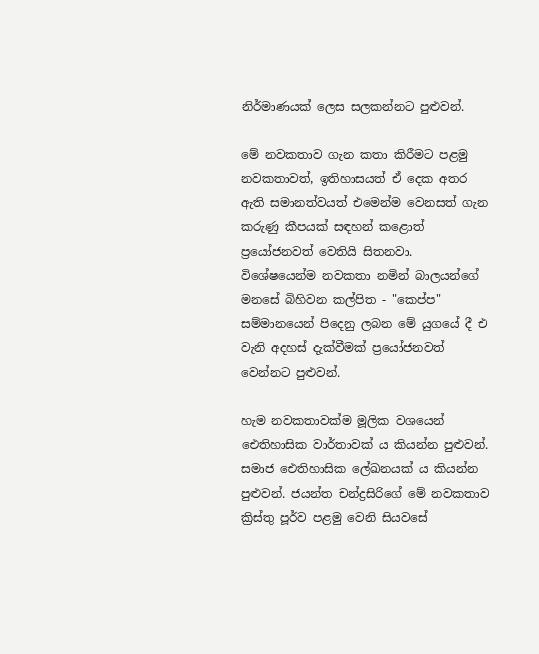නිර්මාණයක්‌ ලෙස සලකන්නට පුළුවන්.

මේ නවකතාව ගැන කතා කිරීමට පළමු නවකතාවත්, ඉතිහාසයත් ඒ දෙක අතර ඇති සමානත්වයත් එමෙන්ම වෙනසත් ගැන කරුණු කීපයක්‌ සඳහන් කළොත් ප්‍රයෝජනවත් වෙතියි සිතනවා. විශේෂයෙන්ම නවකතා නමින් බාලයන්ගේ මනසේ බිහිවන කල්පිත - "කෙප්ප" සම්මානයෙන් පිදෙනු ලබන මේ යුගයේ දී එ වැනි අදහස්‌ දැක්‌වීමක්‌ ප්‍රයෝජනවත් වෙන්නට පුළුවන්.

හැම නවකතාවක්‌ම මූලික වශයෙන් ඓතිහාසික වාර්තාවක්‌ ය කියන්න පුළුවන්. සමාජ ඓතිහාසික ලේඛනයක්‌ ය කියන්න පුළුවන්. ජයන්ත චන්ද්‍රසිරිගේ මේ නවකතාව ක්‍රිස්‌තු පූර්ව පළමු වෙනි සියවසේ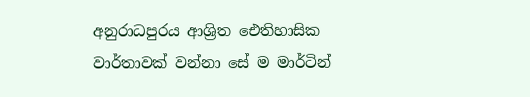අනුරාධපුරය ආශ්‍රිත ඓතිහාසික වාර්තාවක්‌ වන්නා සේ ම මාර්ටින්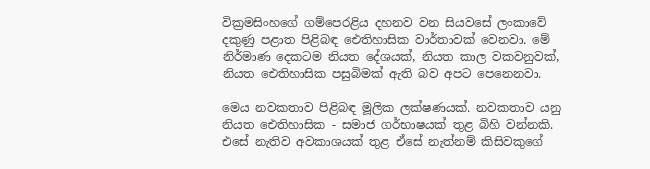වික්‍රමසිංහගේ ගම්පෙරළිය දහනව වන සියවසේ ලංකාවේ දකුණු පළාත පිළිබඳ ඓතිහාසික වාර්තාවක්‌ වෙනවා. මේ නිර්මාණ දෙකටම නියත දේශයක්‌, නියත කාල වකවනුවක්‌, නියත ඓතිහාසික පසුබිමක්‌ ඇති බව අපට පෙනෙනවා.

මෙය නවකතාව පිළිබඳ මූලික ලක්‌ෂණයක්‌. නවකතාව යනු නියත ඓතිහාසික - සමාජ ගර්භාෂයක්‌ තුළ බිහි වන්නකි. එසේ නැතිව අවකාශයක්‌ තුළ ඒසේ නැත්නම් කිසිවකුගේ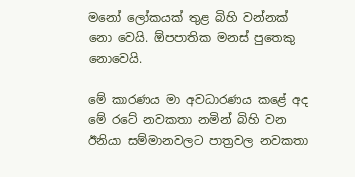මනෝ ලෝකයක්‌ තුළ බිහි වන්නක්‌ නො වෙයි. ඕපපාතික මනස්‌ පුතෙකු නොවෙයි.

මේ කාරණය මා අවධාරණය කළේ අද මේ රටේ නවකතා නමින් බිහි වන ඊනියා සම්මානවලට පාත්‍රවල නවකතා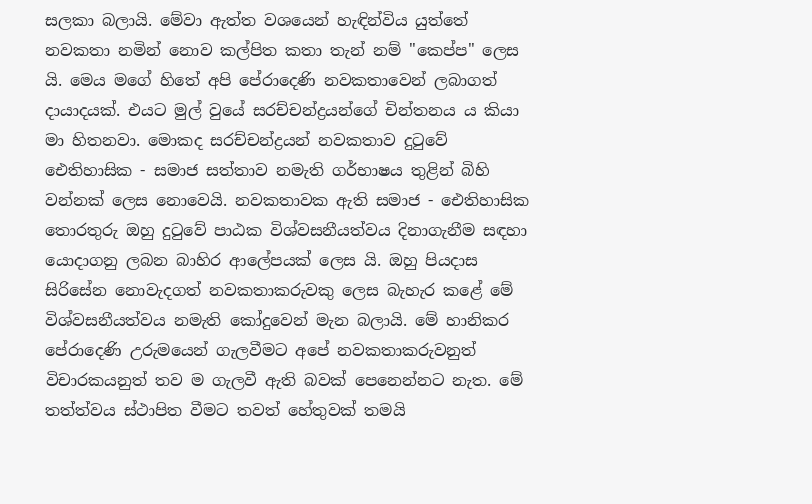සලකා බලායි. මේවා ඇත්ත වශයෙන් හැඳින්විය යුත්තේ නවකතා නමින් නොව කල්පිත කතා තැන් නම් "කෙප්ප" ලෙස යි. මෙය මගේ හිතේ අපි පේරාදෙණි නවකතාවෙන් ලබාගත් දායාදයක්‌. එයට මුල් වුයේ සරච්චන්ද්‍රයන්ගේ චින්තනය ය කියා මා හිතනවා. මොකද සරච්චන්ද්‍රයන් නවකතාව දුටුවේ ඓතිහාසික - සමාජ සත්තාව නමැති ගර්භාෂය තුළින් බිහි වන්නක්‌ ලෙස නොවෙයි. නවකතාවක ඇති සමාජ - ඓතිහාසික තොරතුරු ඔහු දුටුවේ පාඨක විශ්වසනීයත්වය දිනාගැනීම සඳහා යොදාගනු ලබන බාහිර ආලේපයක්‌ ලෙස යි. ඔහු පියදාස සිරිසේන නොවැදගත් නවකතාකරුවකු ලෙස බැහැර කළේ මේ විශ්වසනීයත්වය නමැති කෝදුවෙන් මැන බලායි. මේ හානිකර පේරාදෙණි උරුමයෙන් ගැලවීමට අපේ නවකතාකරුවනුත් විචාරකයනුත් තව ම ගැලවී ඇති බවක්‌ පෙනෙන්නට නැත. මේ තත්ත්වය ස්‌ථාපිත වීමට තවත් හේතුවක්‌ තමයි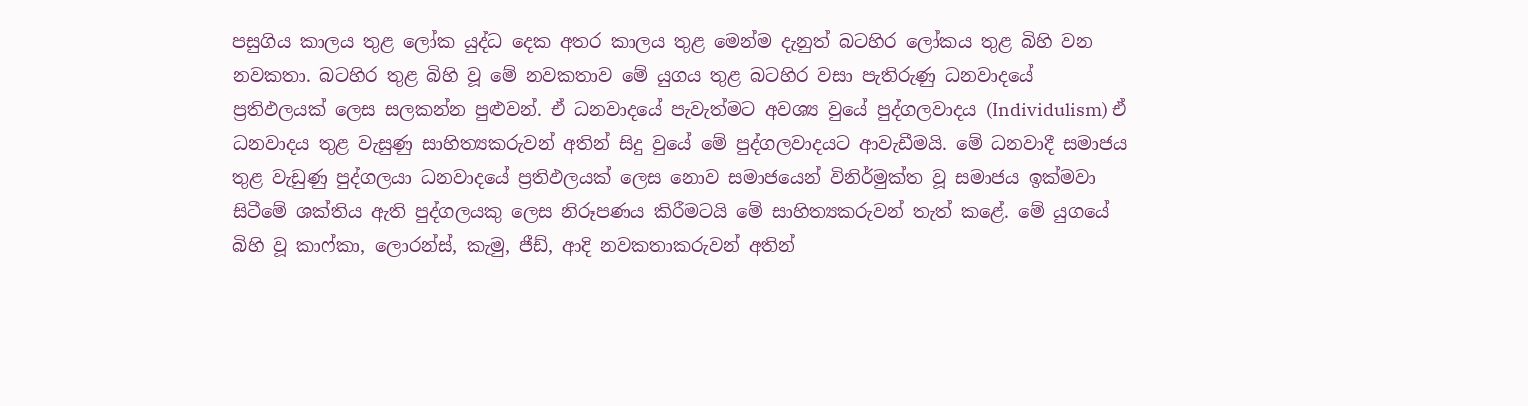පසුගිය කාලය තුළ ලෝක යුද්ධ දෙක අතර කාලය තුළ මෙන්ම දැනුත් බටහිර ලෝකය තුළ බිහි වන නවකතා. බටහිර තුළ බිහි වූ මේ නවකතාව මේ යුගය තුළ බටහිර වසා පැතිරුණු ධනවාදයේ ප්‍රතිඵලයක්‌ ලෙස සලකන්න පුළුවන්. ඒ ධනවාදයේ පැවැත්මට අවශ්‍ය වුයේ පුද්ගලවාදය (Individulism) ඒ ධනවාදය තුළ වැසුණු සාහිත්‍යකරුවන් අතින් සිදු වුයේ මේ පුද්ගලවාදයට ආවැඩීමයි. මේ ධනවාදී සමාජය තුළ වැඩුණු පුද්ගලයා ධනවාදයේ ප්‍රතිඵලයක්‌ ලෙස නොව සමාජයෙන් විනිර්මුක්‌ත වූ සමාජය ඉක්‌මවා සිටීමේ ශක්‌තිය ඇති පුද්ගලයකු ලෙස නිරූපණය කිරීමටයි මේ සාහිත්‍යකරුවන් තැත් කළේ. මේ යුගයේ බිහි වූ කාෆ්කා, ලොරන්ස්‌, කැමු, ජීඩ්, ආදි නවකතාකරුවන් අතින්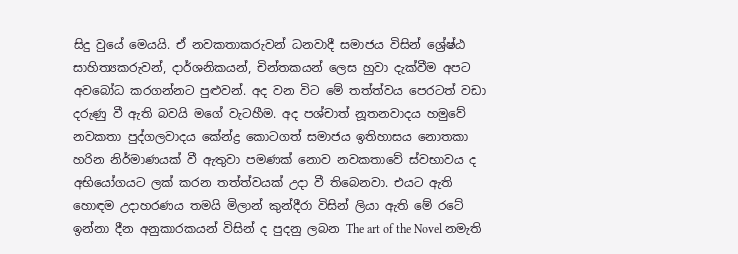සිදු වුයේ මෙයයි. ඒ නවකතාකරුවන් ධනවාදී සමාජය විසින් ශ්‍රේෂ්ඨ සාහිත්‍යකරුවන්, දාර්ශනිකයන්, චින්තකයන් ලෙස හුවා දැක්‌වීම අපට අවබෝධ කරගන්නට පුළුවන්. අද වන විට මේ තත්ත්වය පෙරටත් වඩා දරුණු වී ඇති බවයි මගේ වැටහීම. අද පශ්චාත් නූතනවාදය හමුවේ නවකතා පුද්ගලවාදය කේන්ද්‍ර කොටගත් සමාජය ඉතිහාසය නොතකා හරින නිර්මාණයක්‌ වී ඇතුවා පමණක්‌ නොව නවකතාවේ ස්‌වභාවය ද අභියෝගයට ලක්‌ කරන තත්ත්වයක්‌ උදා වී තිබෙනවා. එයට ඇති හොඳම උදාහරණය තමයි මිලාන් කුන්දීරා විසින් ලියා ඇති මේ රටේ ඉන්නා දීන අනුකාරකයන් විසින් ද පුදනු ලබන The art of the Novel නමැති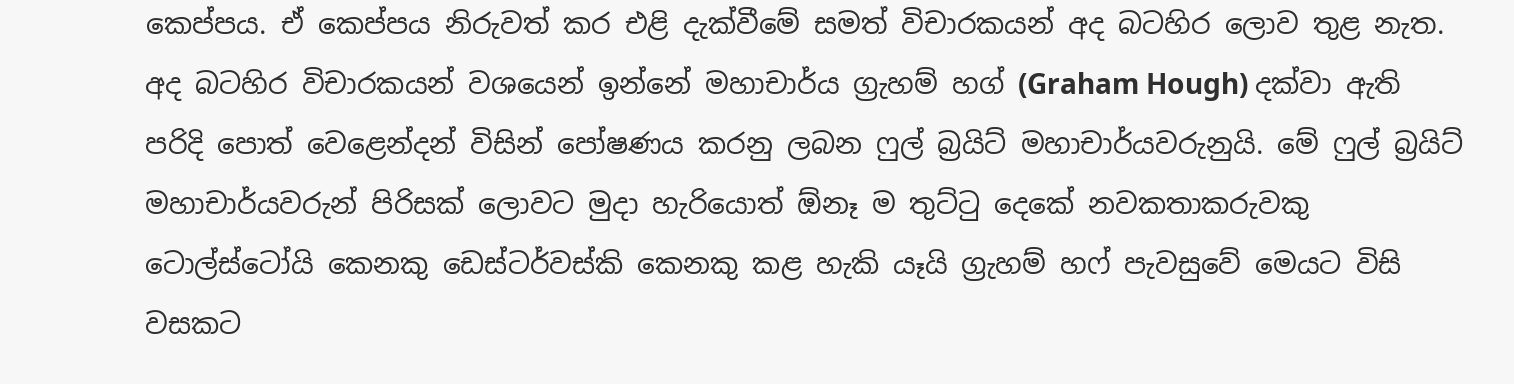කෙප්පය. ඒ කෙප්පය නිරුවත් කර එළි දැක්‌වීමේ සමත් විචාරකයන් අද බටහිර ලොව තුළ නැත. අද බටහිර විචාරකයන් වශයෙන් ඉන්නේ මහාචාර්ය ග්‍රැහම් හග් (Graham Hough) දක්‌වා ඇති පරිදි පොත් වෙළෙන්දන් විසින් පෝෂණය කරනු ලබන ෆුල් බ්‍රයිට්‌ මහාචාර්යවරුනුයි. මේ ෆුල් බ්‍රයිට්‌ මහාචාර්යවරුන් පිරිසක්‌ ලොවට මුදා හැරියොත් ඕනෑ ම තුට්‌ටු දෙකේ නවකතාකරුවකු ටොල්ස්‌ටෝයි කෙනකු ඩෙස්‌ටර්වස්‌කි කෙනකු කළ හැකි යෑයි ග්‍රැහම් හෆ් පැවසුවේ මෙයට විසි වසකට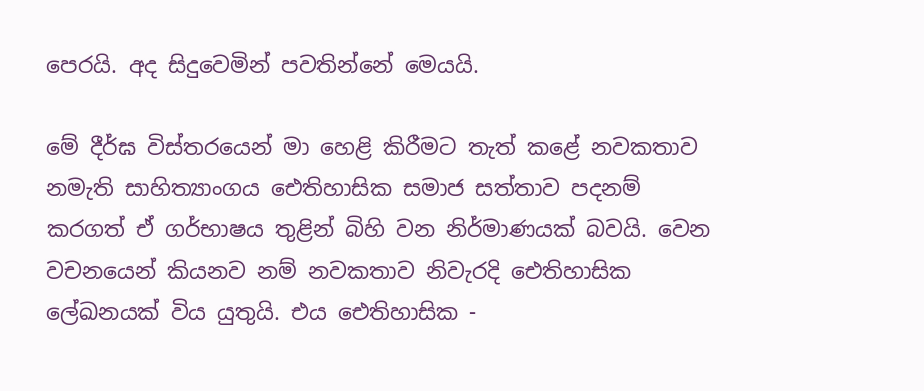පෙරයි. අද සිදුවෙමින් පවතින්නේ මෙයයි.

මේ දීර්ඝ විස්‌තරයෙන් මා හෙළි කිරීමට තැත් කළේ නවකතාව නමැති සාහිත්‍යාංගය ඓතිහාසික සමාජ සත්තාව පදනම් කරගත් ඒ ගර්භාෂය තුළින් බිහි වන නිර්මාණයක්‌ බවයි. වෙන වචනයෙන් කියනව නම් නවකතාව නිවැරදි ඓතිහාසික ලේඛනයක්‌ විය යුතුයි. එය ඓතිහාසික -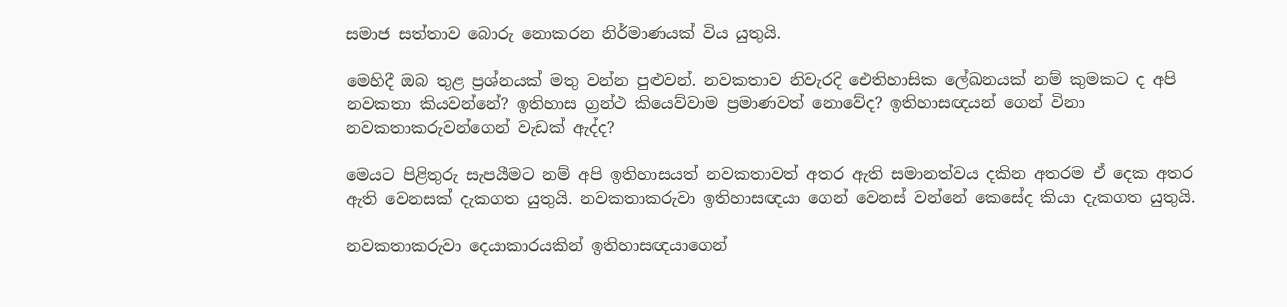සමාජ සත්තාව බොරු නොකරන නිර්මාණයක්‌ විය යුතුයි.

මෙහිදී ඔබ තුළ ප්‍රශ්නයක්‌ මතු වන්න පුළුවන්. නවකතාව නිවැරදි ඓතිහාසික ලේඛනයක්‌ නම් කුමකට ද අපි නවකතා කියවන්නේ? ඉතිහාස ග්‍රන්ථ කියෙව්වාම ප්‍රමාණවත් නොවේද? ඉතිහාසඥයන් ගෙන් විනා නවකතාකරුවන්ගෙන් වැඩක්‌ ඇද්ද?

මෙයට පිළිතුරු සැපයීමට නම් අපි ඉතිහාසයත් නවකතාවත් අතර ඇති සමානත්වය දකින අතරම ඒ දෙක අතර ඇති වෙනසක්‌ දැකගත යුතුයි. නවකතාකරුවා ඉතිහාසඥයා ගෙන් වෙනස්‌ වන්නේ කෙසේද කියා දැකගත යුතුයි.

නවකතාකරුවා දෙයාකාරයකින් ඉතිහාසඥයාගෙන්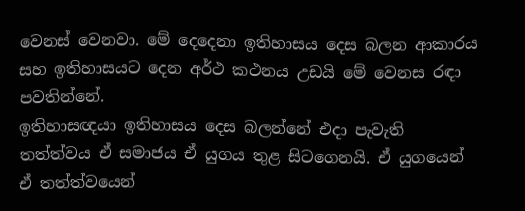වෙනස්‌ වෙනවා. මේ දෙදෙනා ඉතිහාසය දෙස බලන ආකාරය සහ ඉතිහාසයට දෙන අර්ථ කථනය උඩයි මේ වෙනස රඳා පවතින්නේ.
ඉතිහාසඥයා ඉතිහාසය දෙස බලන්නේ එදා පැවැති තත්ත්වය ඒ සමාජය ඒ යුගය තුළ සිටගෙනයි. ඒ යුගයෙන් ඒ තත්ත්වයෙන්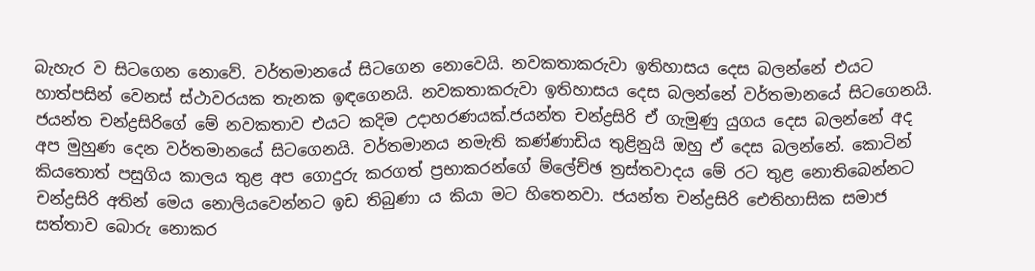බැහැර ව සිටගෙන නොවේ. වර්තමානයේ සිටගෙන නොවෙයි. නවකතාකරුවා ඉතිහාසය දෙස බලන්නේ එයට හාත්පසින් වෙනස්‌ ස්‌ථාවරයක තැනක ඉඳගෙනයි. නවකතාකරුවා ඉතිහාසය දෙස බලන්නේ වර්තමානයේ සිටගෙනයි. ජයන්ත චන්ද්‍රසිරිගේ මේ නවකතාව එයට කදිම උදාහරණයක්‌.ජයන්ත චන්ද්‍රසිරි ඒ ගැමුණු යුගය දෙස බලන්නේ අද අප මුහුණ දෙන වර්තමානයේ සිටගෙනයි. වර්තමානය නමැති කණ්‌ණාඩිය තුළිනුයි ඔහු ඒ දෙස බලන්නේ. කොටින් කියතොත් පසුගිය කාලය තුළ අප ගොදුරු කරගත් ප්‍රභාකරන්ගේ ම්ලේච්ඡ ත්‍රස්‌තවාදය මේ රට තුළ නොතිබෙන්නට චන්ද්‍රසිරි අතින් මෙය නොලියවෙන්නට ඉඩ තිබුණා ය කියා මට හිතෙනවා. ජයන්ත චන්ද්‍රසිරි ඓතිහාසික සමාජ සත්තාව බොරු නොකර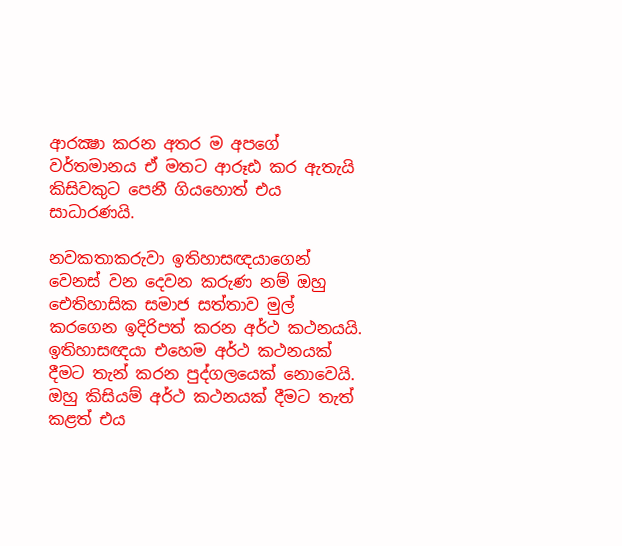ආරක්‍ෂා කරන අතර ම අපගේ වර්තමානය ඒ මතට ආරූඪ කර ඇතැයි කිසිවකුට පෙනී ගියහොත් එය සාධාරණයි.

නවකතාකරුවා ඉතිහාසඥයාගෙන් වෙනස්‌ වන දෙවන කරුණ නම් ඔහු ඓතිහාසික සමාජ සත්තාව මුල් කරගෙන ඉදිරිපත් කරන අර්ථ කථනයයි. ඉතිහාසඥයා එහෙම අර්ථ කථනයක්‌ දීමට තැන් කරන පුද්ගලයෙක්‌ නොවෙයි. ඔහු කිසියම් අර්ථ කථනයක්‌ දීමට තැත් කළත් එය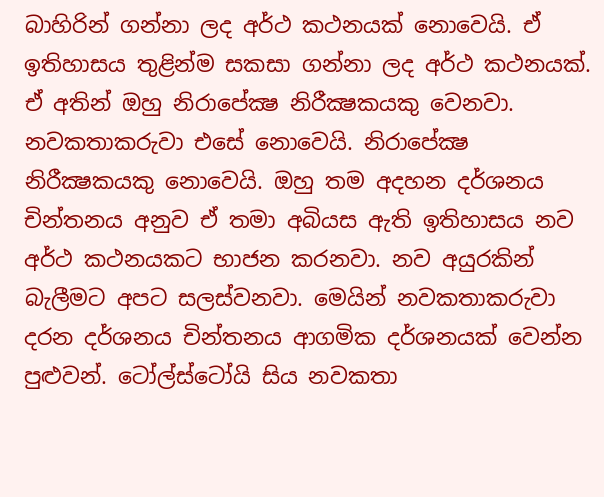බාහිරින් ගන්නා ලද අර්ථ කථනයක්‌ නොවෙයි. ඒ ඉතිහාසය තුළින්ම සකසා ගන්නා ලද අර්ථ කථනයක්‌. ඒ අතින් ඔහු නිරාපේක්‍ෂ නිරීක්‍ෂකයකු වෙනවා. නවකතාකරුවා එසේ නොවෙයි. නිරාපේක්‍ෂ නිරීක්‍ෂකයකු නොවෙයි. ඔහු තම අදහන දර්ශනය චින්තනය අනුව ඒ තමා අබියස ඇති ඉතිහාසය නව අර්ථ කථනයකට භාජන කරනවා. නව අයුරකින් බැලීමට අපට සලස්‌වනවා. මෙයින් නවකතාකරුවා දරන දර්ශනය චින්තනය ආගමික දර්ශනයක්‌ වෙන්න පුළුවන්. ටෝල්ස්‌ටෝයි සිය නවකතා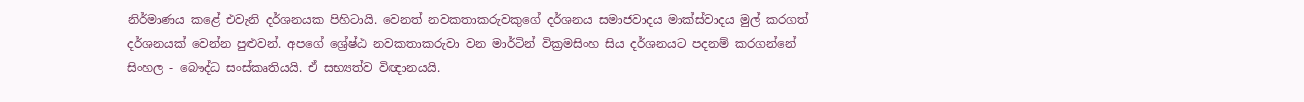නිර්මාණය කළේ එවැනි දර්ශනයක පිහිටායි. වෙනත් නවකතාකරුවකුගේ දර්ශනය සමාජවාදය මාක්‌ස්‌වාදය මුල් කරගත් දර්ශනයක්‌ වෙන්න පුළුවන්. අපගේ ශ්‍රේෂ්ඨ නවකතාකරුවා වන මාර්ටින් වික්‍රමසිංහ සිය දර්ශනයට පදනම් කරගන්නේ සිංහල - බෞද්ධ සංස්‌කෘතියයි. ඒ සභ්‍යත්ව විඥානයයි.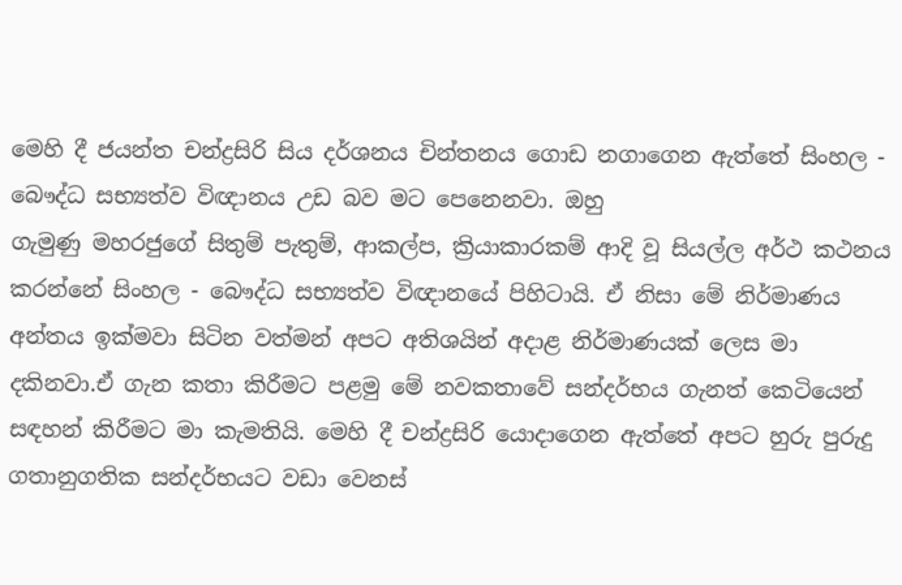මෙහි දී ජයන්ත චන්ද්‍රසිරි සිය දර්ශනය චින්තනය ගොඩ නගාගෙන ඇත්තේ සිංහල - බෞද්ධ සභ්‍යත්ව විඥානය උඩ බව මට පෙනෙනවා. ඔහු
ගැමුණු මහරජුගේ සිතුම් පැතුම්, ආකල්ප, ක්‍රියාකාරකම් ආදි වූ සියල්ල අර්ථ කථනය කරන්නේ සිංහල - බෞද්ධ සභ්‍යත්ව විඥානයේ පිහිටායි. ඒ නිසා මේ නිර්මාණය අන්තය ඉක්‌මවා සිටින වත්මන් අපට අතිශයින් අදාළ නිර්මාණයක්‌ ලෙස මා දකිනවා.ඒ ගැන කතා කිරීමට පළමු මේ නවකතාවේ සන්දර්භය ගැනත් කෙටියෙන් සඳහන් කිරීමට මා කැමතියි. මෙහි දී චන්ද්‍රසිරි යොදාගෙන ඇත්තේ අපට හුරු පුරුදු ගතානුගතික සන්දර්භයට වඩා වෙනස්‌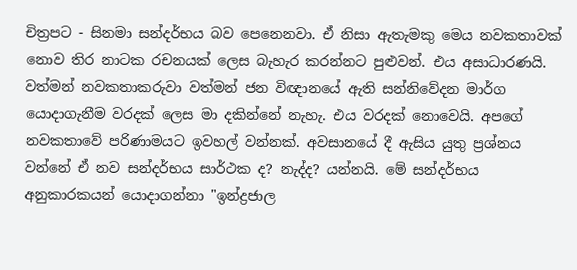චිත්‍රපට - සිනමා සන්දර්භය බව පෙනෙනවා. ඒ නිසා ඇතැමකු මෙය නවකතාවක්‌ නොව තිර නාටක රචනයක්‌ ලෙස බැහැර කරන්නට පුළුවන්. එය අසාධාරණයි. වත්මන් නවකතාකරුවා වත්මන් ජන විඥානයේ ඇති සන්නිවේදන මාර්ග යොදාගැනීම වරදක්‌ ලෙස මා දකින්නේ නැහැ. එය වරදක්‌ නොවෙයි. අපගේ නවකතාවේ පරිණාමයට ඉවහල් වන්නක්‌. අවසානයේ දී ඇසිය යුතු ප්‍රශ්නය වන්නේ ඒ නව සන්දර්භය සාර්ථක ද? නැද්ද? යන්නයි. මේ සන්දර්භය අනුකාරකයන් යොදාගන්නා "ඉන්ද්‍රජාල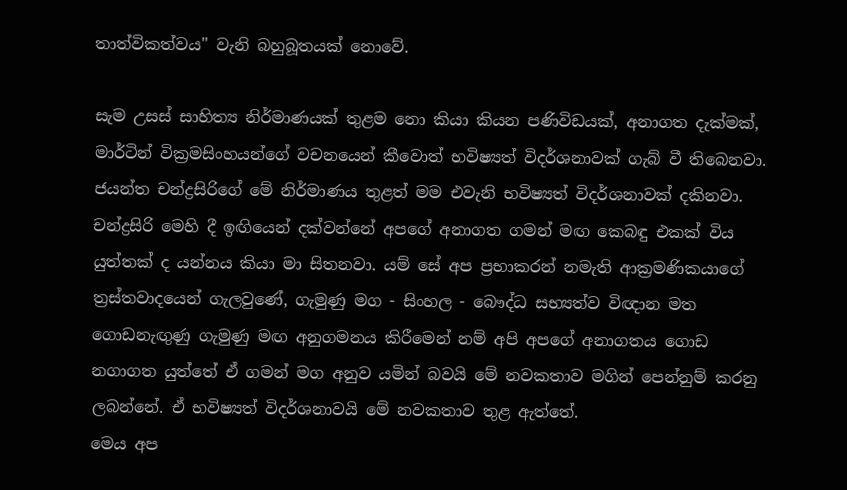තාත්විකත්වය" වැනි බහුබූතයක්‌ නොවේ.

සැම උසස්‌ සාහිත්‍ය නිර්මාණයක්‌ තුළම නො කියා කියන පණිවිඩයක්‌, අනාගත දැක්‌මක්‌, මාර්ටින් වික්‍රමසිංහයන්ගේ වචනයෙන් කීවොත් භවිෂ්‍යත් විදර්ශනාවක්‌ ගැබ් වී තිබෙනවා. ජයන්ත චන්ද්‍රසිරිගේ මේ නිර්මාණය තුළත් මම එවැනි භවිෂ්‍යත් විදර්ශනාවක්‌ දකිනවා. චන්ද්‍රසිරි මෙහි දී ඉඟියෙන් දක්‌වන්නේ අපගේ අනාගත ගමන් මඟ කෙබඳු එකක්‌ විය යුත්තක්‌ ද යන්නය කියා මා සිතනවා. යම් සේ අප ප්‍රභාකරන් නමැති ආක්‍රමණිකයාගේ ත්‍රස්‌තවාදයෙන් ගැලවුණේ, ගැමුණු මග - සිංහල - බෞද්ධ සභ්‍යත්ව විඥාන මත ගොඩනැඟුණු ගැමුණු මඟ අනුගමනය කිරීමෙන් නම් අපි අපගේ අනාගතය ගොඩ නගාගත යුත්තේ ඒ ගමන් මග අනුව යමින් බවයි මේ නවකතාව මගින් පෙන්නුම් කරනු ලබන්නේ. ඒ භවිෂ්‍යත් විදර්ශනාවයි මේ නවකතාව තුළ ඇත්තේ.
මෙය අප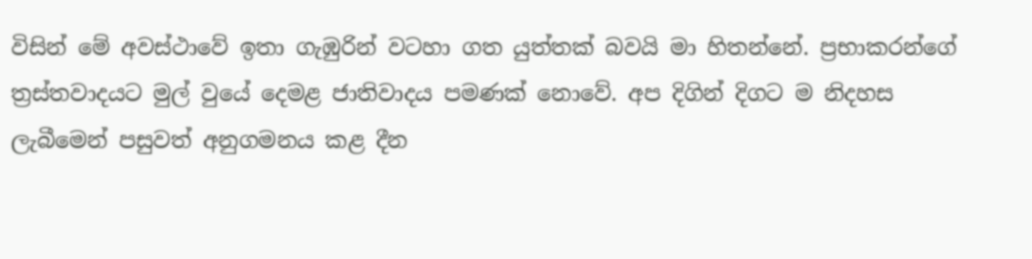විසින් මේ අවස්‌ථාවේ ඉතා ගැඹුරින් වටහා ගත යුත්තක්‌ බවයි මා හිතන්නේ. ප්‍රභාකරන්ගේ ත්‍රස්‌තවාදයට මුල් වුයේ දෙමළ ජාතිවාදය පමණක්‌ නොවේ. අප දිගින් දිගට ම නිදහස ලැබීමෙන් පසුවත් අනුගමනය කළ දීන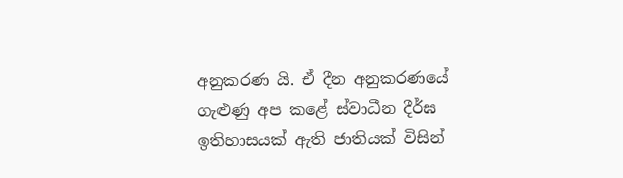අනුකරණ යි. ඒ දීන අනුකරණයේ ගැළුණු අප කළේ ස්‌වාධීන දීර්ඝ ඉතිහාසයක්‌ ඇති ජාතියක්‌ විසින්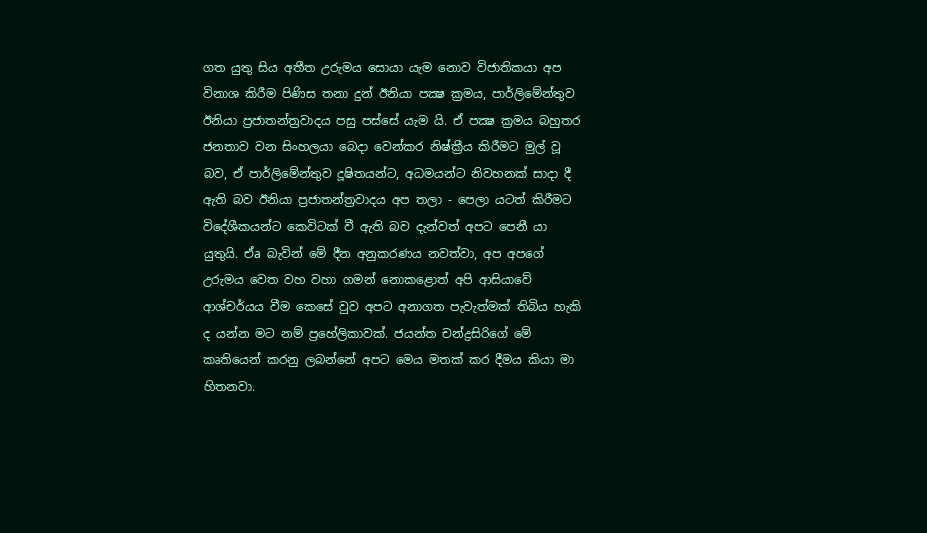ගත යුතු සිය අතීත උරුමය සොයා යැම නොව විජාතිකයා අප විනාශ කිරීම පිණිස තනා දුන් ඊනියා පක්‍ෂ ක්‍රමය, පාර්ලිමේන්තුව ඊනියා ප්‍රජාතන්ත්‍රවාදය පසු පස්‌සේ යැම යි. ඒ පක්‍ෂ ක්‍රමය බහුතර ජනතාව වන සිංහලයා බෙදා වෙන්කර නිෂ්ක්‍රීය කිරීමට මුල් වූ බව, ඒ පාර්ලිමේන්තුව දූෂිතයන්ට, අධමයන්ට නිවහනක්‌ සාදා දී ඇති බව ඊනියා ප්‍රජාතන්ත්‍රවාදය අප තලා - පෙලා යටත් කිරීමට විදේශීකයන්ට කෙවිටක්‌ වී ඇති බව දැන්වත් අපට පෙනී යා යුතුයි. ඒa බැවින් මේ දීන අනුකරණය නවත්වා, අප අපගේ උරුමය වෙත වහ වහා ගමන් නොකළොත් අපි ආසියාවේ ආශ්චර්යය වීම කෙසේ වුව අපට අනාගත පැවැත්මක්‌ තිබිය හැකි ද යන්න මට නම් ප්‍රහේලිකාවක්‌. ජයන්ත චන්ද්‍රසිරිගේ මේ කෘතියෙන් කරනු ලබන්නේ අපට මෙය මතක්‌ කර දීමය කියා මා හිතනවා.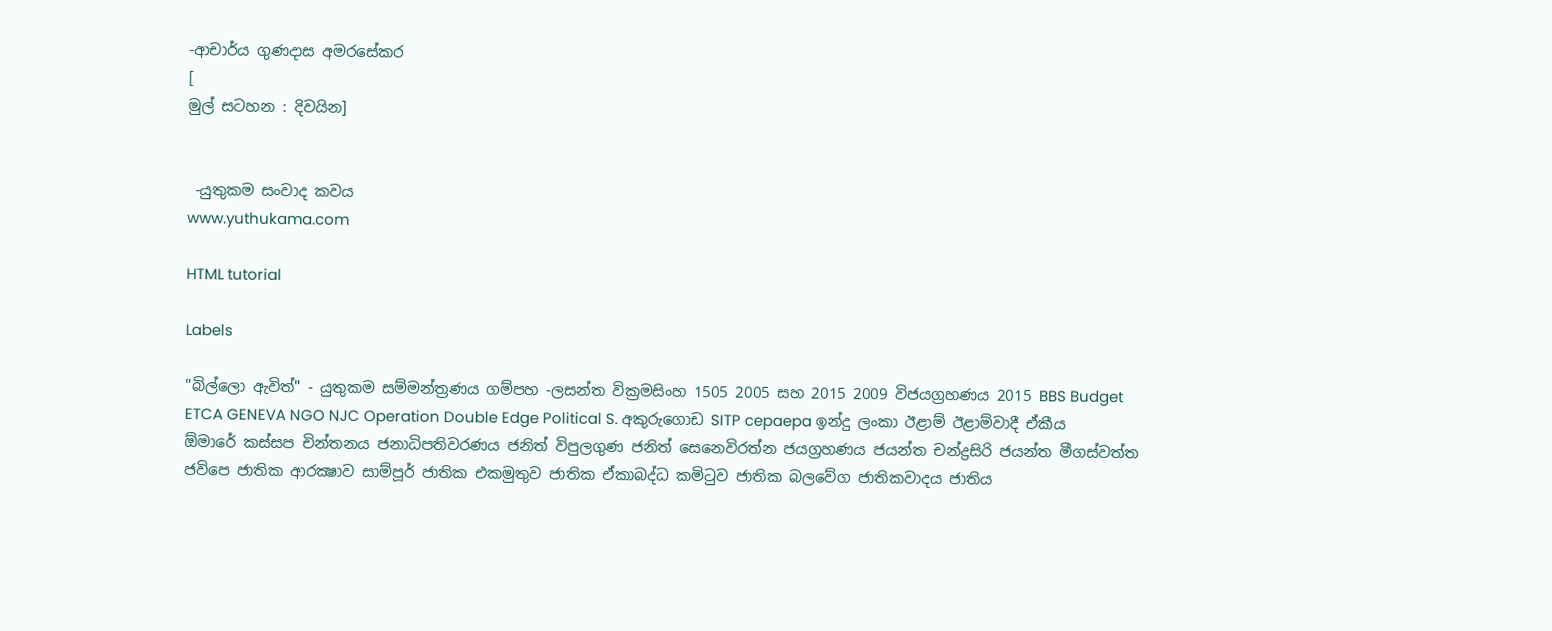-ආචාර්ය ගුණදාස අමරසේකර
[
මුල් සටහන : දිවයින]


 -යුතුකම සංවාද කවය
www.yuthukama.com

HTML tutorial

Labels

"බිල්ලො ඇවිත්" - යුතුකම සම්මන්ත්‍රණය ගම්පහ -ලසන්ත වික්‍රමසිංහ 1505 2005 සහ 2015 2009 විජයග්‍රහණය 2015 BBS Budget ETCA GENEVA NGO NJC Operation Double Edge Political S. අකුරුගොඩ SITP cepaepa ඉන්දු ලංකා ඊළාම් ඊළාම්වාදී ඒකීය ඕමාරේ කස්‌සප චින්තනය ජනාධිපතිවරණය ජනිත් විපුලගුණ ජනිත් සෙනෙවිරත්න ජයග්‍රහණය ජයන්ත චන්ද්‍රසිරි ජයන්ත මීගස්වත්ත ජවිපෙ ජාතික ආරක්‍ෂාව සාම්පූර් ජාතික එකමුතුව ජාතික ඒකාබද්ධ කමිටුව ජාතික බලවේග ජාතිකවාදය ජාතිය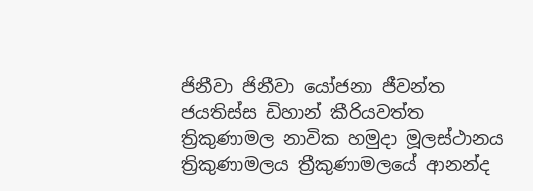ජිනීවා ජිනීවා යෝජනා ජීවන්ත ජයතිස්ස ඩිහාන් කීරියවත්ත ත්‍රිකුණාමල නාවික හමුදා මූලස්‌ථානය ත්‍රිකුණාමලය ත්‍රීකුණාමලයේ ආනන්ද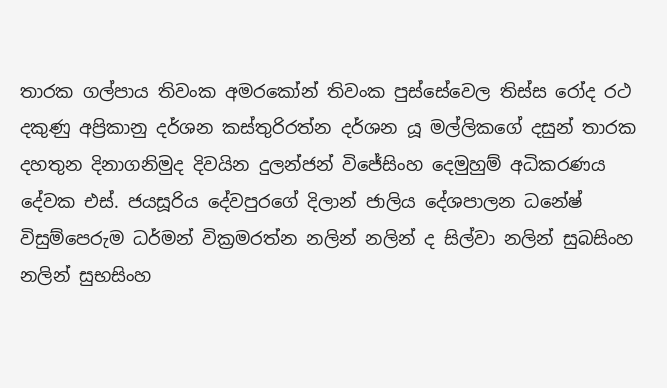තාරක ගල්පාය තිවංක අමරකෝන් තිවංක පුස්සේවෙල තිස්‌ස රෝද රථ දකුණු අප්‍රිකානු දර්ශන කස්තුරිරත්න දර්ශන යූ මල්ලිකගේ දසුන් තාරක දහතුන දිනාගනිමුද දිවයින දුලන්ජන් විජේසිංහ දෙමුහුම් අධිකරණය දේවක එස්. ජයසූරිය දේවපුරගේ දිලාන් ජාලිය දේශපාලන ධනේෂ් විසුම්පෙරුම ධර්මන් වික්‍රමරත්න නලින් නලින් ද සිල්වා නලින් සුබසිංහ නලින් සුභසිංහ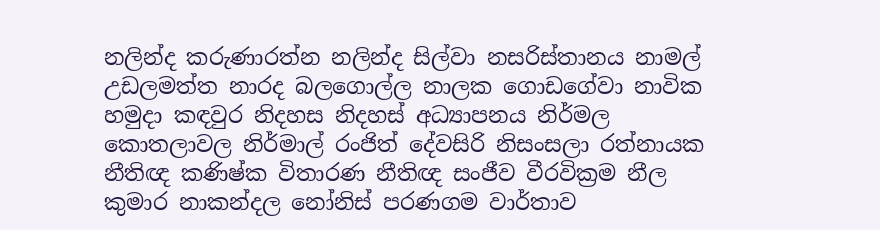නලින්ද කරුණාරත්න නලින්ද සිල්වා නසරිස්‌තානය නාමල් උඩලමත්ත නාරද බලගොල්ල නාලක ගොඩගේවා නාවික හමුදා කඳවුර නිදහස නිදහස් අධ්‍යාපනය නිර්මල කොතලාවල නිර්මාල් රංජිත් දේවසිරි නිසංසලා රත්නායක නීතිඥ කණිෂ්ක විතාරණ නීතිඥ සංජීව වීරවික්‍රම නීල කුමාර නාකන්දල නෝනිස් පරණගම වාර්තාව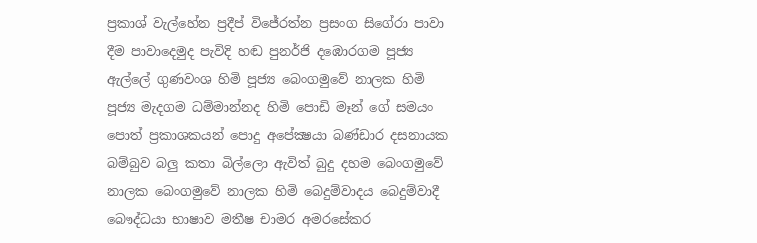ප්‍රකාශ් වැල්හේන ප්‍රදීප් විජේරත්න ප්‍රසංග සිගේරා පාවා දීම පාවාදෙමුද පැවිදි හඬ පුනර්ජි දඹොරගම පූජ්‍ය ඇල්ලේ ගුණවංශ හිමි පූජ්‍ය බෙංගමුවේ නාලක හිමි පූජ්‍ය මැදගම ධම්මාන්නද හිමි පොඩි මෑන් ගේ සමයං පොත් ප්‍රකාශකයන් පොදු අපේක්‍ෂයා බණ්ඩාර දසනායක බම්බුව බලු කතා බිල්ලො ඇවිත් බුදු දහම බෙංගමුවේ නාලක බෙංගමුවේ නාලක හිමි බෙදුම්වාදය බෙදුම්වාදී බෞද්ධයා භාෂාව මතීෂ චාමර අමරසේකර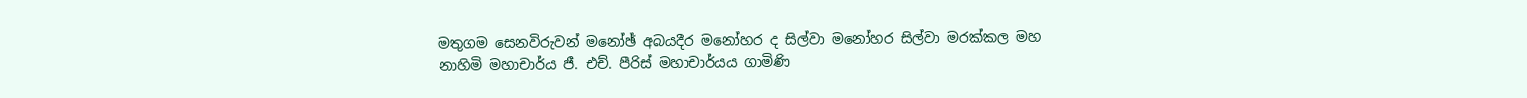මතුගම සෙනවිරුවන් මනෝඡ් අබයදීර මනෝහර ද සිල්වා මනෝහර සිල්වා මරක්කල මහ නාහිමි මහාචාර්ය ජී. එච්. පීරිස් මහාචාර්යය ගාමිණි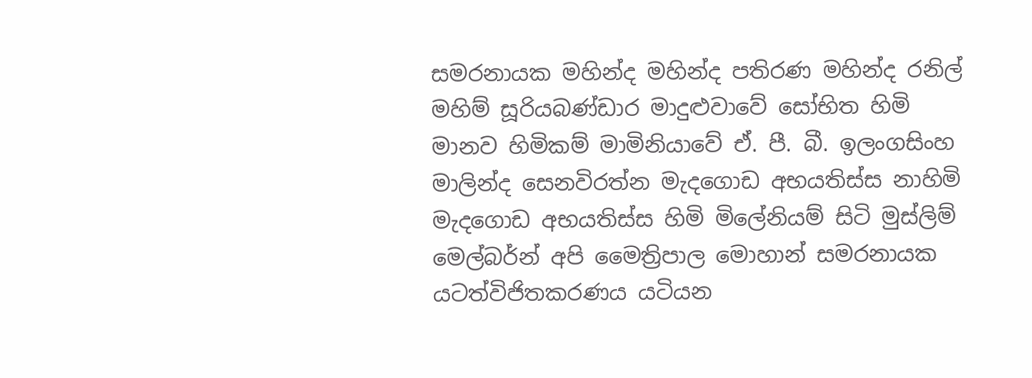සමරනායක මහින්ද මහින්ද පතිරණ මහින්ද රනිල් මහිම් සූරියබණ්ඩාර මාදුළුවාවේ සෝභිත හිමි මානව හිමිකම් මාමිනියාවේ ඒ. පී. බී. ඉලංගසිංහ මාලින්ද සෙනවිරත්න මැදගොඩ අභයතිස්ස නාහිමි මැදගොඩ අභයතිස්ස හිමි මිලේනියම් සිටි මුස්‌ලිම් මෙල්බර්න් අපි මෛත්‍රිපාල මොහාන් සමරනායක යටත්විජිතකරණය යටියන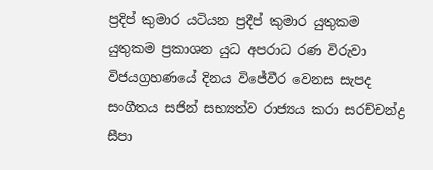ප්‍රදිප් කුමාර යටියන ප්‍රදීප් කුමාර යුතුකම යුතුකම ප්‍රකාශන යුධ අපරාධ රණ විරුවා විජයග්‍රහණයේ දිනය විජේවීර වෙනස සැපද සංගීතය සජින් සභ්‍යත්ව රාජ්‍යය කරා සරච්චන්ද්‍ර සීපා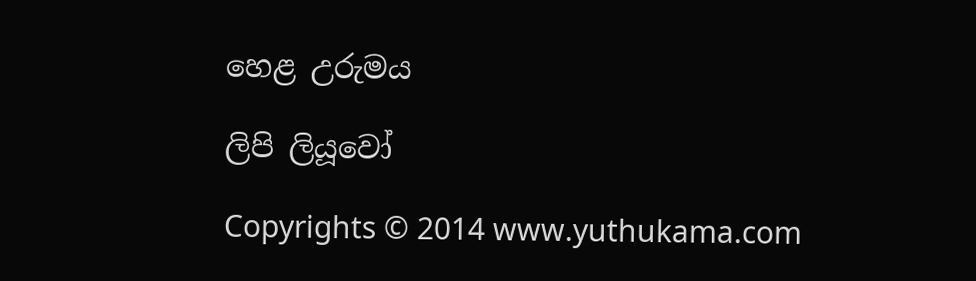හෙළ උරුමය

ලිපි ලියූවෝ

Copyrights © 2014 www.yuthukama.com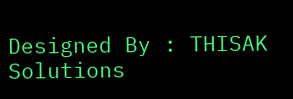Designed By : THISAK Solutions